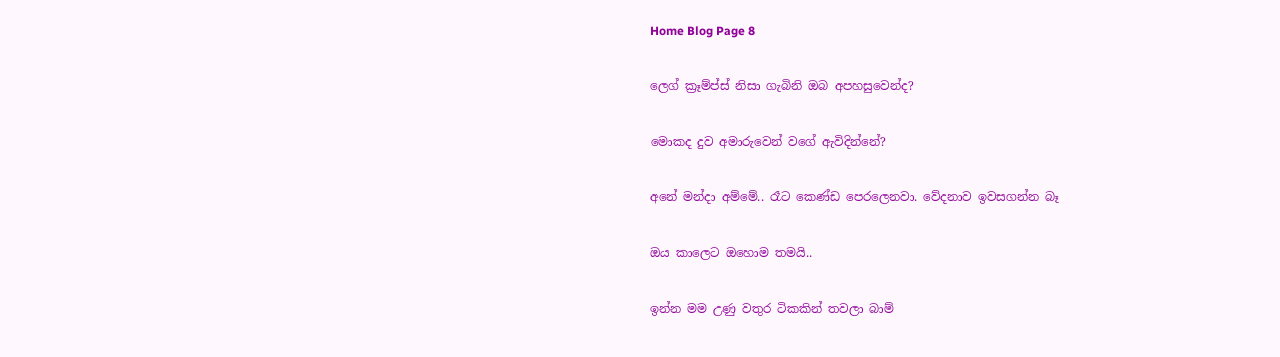Home Blog Page 8

ලෙග් ක්‍රෑම්ප්ස් නිසා ගැබිනි ඔබ අපහසුවෙන්ද?

මොකද දුව අමාරුවෙන් වගේ ඇවිදින්නේ?

අනේ මන්දා අම්මේ.. රෑට කෙණ්ඩ පෙරලෙනවා. වේදනාව ඉවසගන්න බෑ

ඔය කාලෙට ඔහොම තමයි..

ඉන්න මම උණු වතුර ටිකකින් තවලා බාම්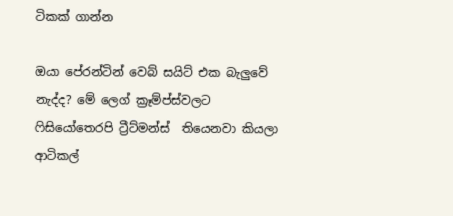ටිකක් ගාන්න

ඔයා පේරන්ටින් වෙබ් සයිට් එක බැලුවේ නැද්ද? මේ ලෙග් ක්‍රෑම්ප්ස්වලට ෆිසියෝතෙරපි ට්‍රීට්මන්ස්  තියෙනවා කියලා ආටිකල්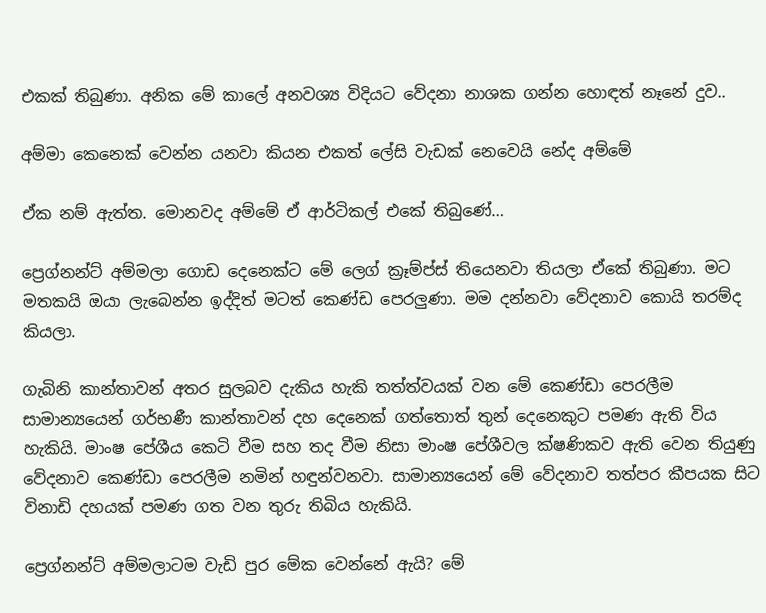එකක් තිබුණා. අනික මේ කාලේ අනවශ්‍ය විදියට වේදනා නාශක ගන්න හොඳත් නෑනේ දුව..

අම්මා කෙනෙක් වෙන්න යනවා කියන එකත් ලේසි වැඩක් නෙවෙයි නේද අම්මේ

ඒක නම් ඇත්ත. මොනවද අම්මේ ඒ ආර්ටිකල් එකේ තිබුණේ…

ප්‍රෙග්නන්ට් අම්මලා ගොඩ දෙනෙක්ට මේ ලෙග් ක්‍රෑම්ප්ස් තියෙනවා තියලා ඒකේ තිබුණා. මට මතකයි ඔයා ලැබෙන්න ඉද්දිත් මටත් කෙණ්ඩ පෙරලුණා. මම දන්නවා වේදනාව කොයි තරම්ද කියලා.

ගැබිනි කාන්තාවන් අතර සුලබව දැකිය හැකි තත්ත්වයක් වන මේ කෙණ්ඩා පෙරලීම සාමාන්‍යයෙන් ගර්භණී කාන්තාවන් දහ දෙනෙක් ගත්තොත් තුන් දෙනෙකුට පමණ ඇති විය හැකියි. මාංෂ පේශීය කෙටි වීම සහ තද වීම නිසා මාංෂ පේශීවල ක්ෂණිකව ඇති වෙන තියුණු වේදනාව කෙණ්ඩා පෙරලීම නමින් හඳුන්වනවා. සාමාන්‍යයෙන් මේ වේදනාව තත්පර කීපයක සිට විනාඩි දහයක් පමණ ගත වන තුරු තිබිය හැකියි.

ප්‍රෙග්නන්ට් අම්මලාටම වැඩි පුර මේක වෙන්නේ ඇයි? මේ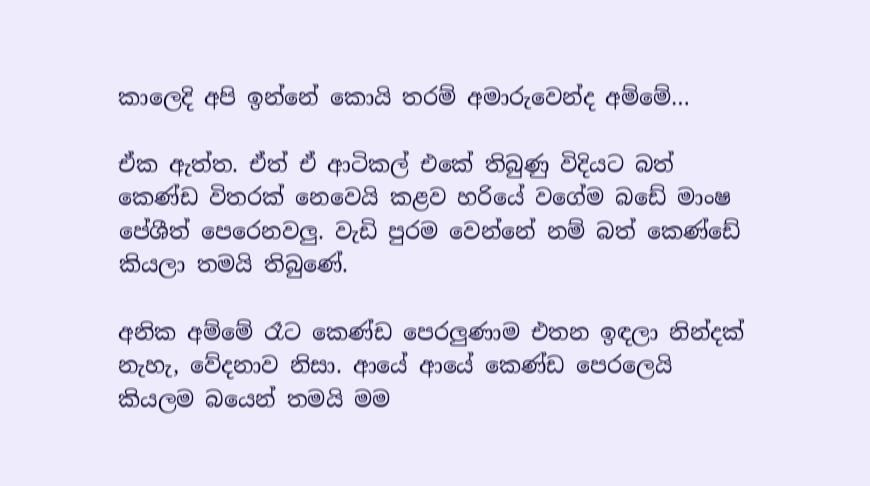කාලෙදි අපි ඉන්නේ කොයි තරම් අමාරුවෙන්ද අම්මේ…

ඒක ඇත්ත. ඒත් ඒ ආටිකල් එකේ තිබුණු විදියට බත් කෙණ්ඩ විතරක් නෙවෙයි කළව හරියේ වගේම බඩේ මාංෂ පේශීත් පෙරෙනවලු. වැඩි පුරම වෙන්නේ නම් බත් කෙණ්ඩේ කියලා තමයි තිබුණේ.

අනික අම්මේ රෑට කෙණ්ඩ පෙරලුණාම එතන ඉඳලා නින්දක් නැහැ, වේදනාව නිසා. ආයේ ආයේ කෙණ්ඩ පෙරලෙයි කියලම බයෙන් තමයි මම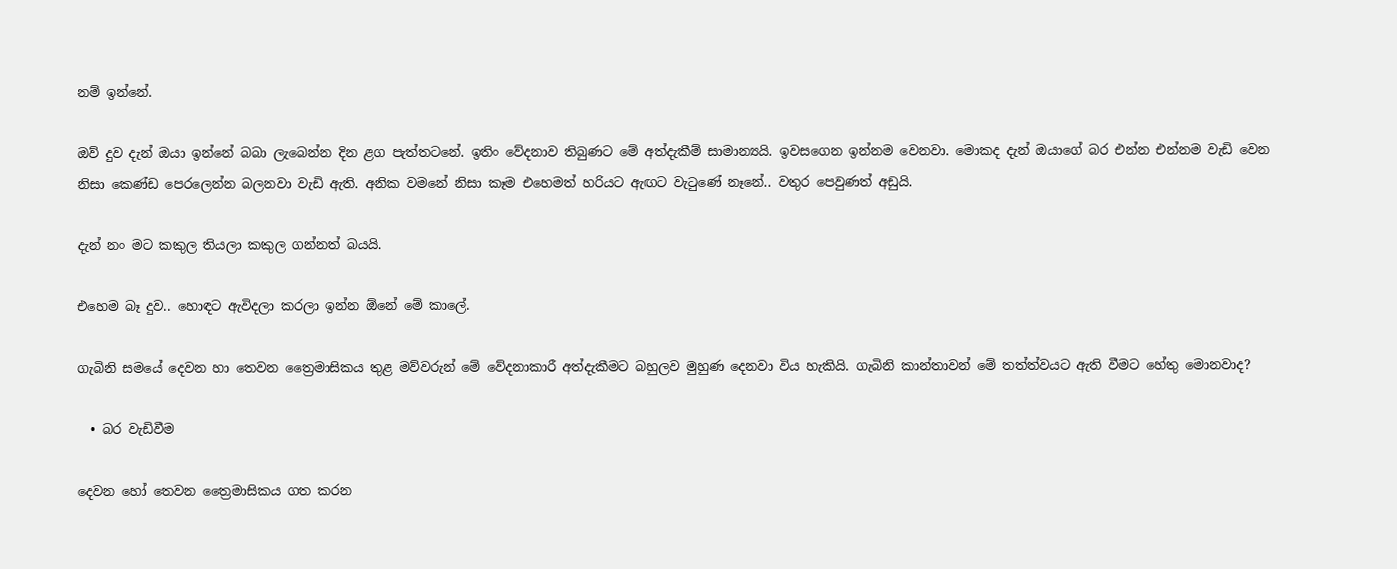නම් ඉන්නේ.

ඔව් දුව දැන් ඔයා ඉන්නේ බබා ලැබෙන්න දින ළග පැත්තටනේ. ඉතිං වේදනාව තිබුණට මේ අත්දැකීම් සාමාන්‍යයි. ඉවසගෙන ඉන්නම වෙනවා. මොකද දැන් ඔයාගේ බර එන්න එන්නම වැඩි වෙන නිසා කෙණ්ඩ පෙරලෙන්න බලනවා වැඩි ඇති. අනික වමනේ නිසා කෑම එහෙමත් හරියට ඇඟට වැටුණේ නෑනේ.. වතුර පෙවුණත් අඩුයි.

දැන් නං මට කකුල තියලා කකුල ගන්නත් බයයි.

එහෙම බෑ දුව.. හොඳට ඇවිදලා කරලා ඉන්න ඕනේ මේ කාලේ.

ගැබිනි සමයේ දෙවන හා තෙවන ත්‍රෛමාසිකය තුළ මව්වරුන් මේ වේදනාකාරී අත්දැකීමට බහුලව මුහුණ දෙනවා විය හැකියි. ගැබිනි කාන්තාවන් මේ තත්ත්වයට ඇති වීමට හේතු මොනවාද?

  • බර වැඩිවීම

දෙවන හෝ තෙවන ත්‍රෛමාසිකය ගත කරන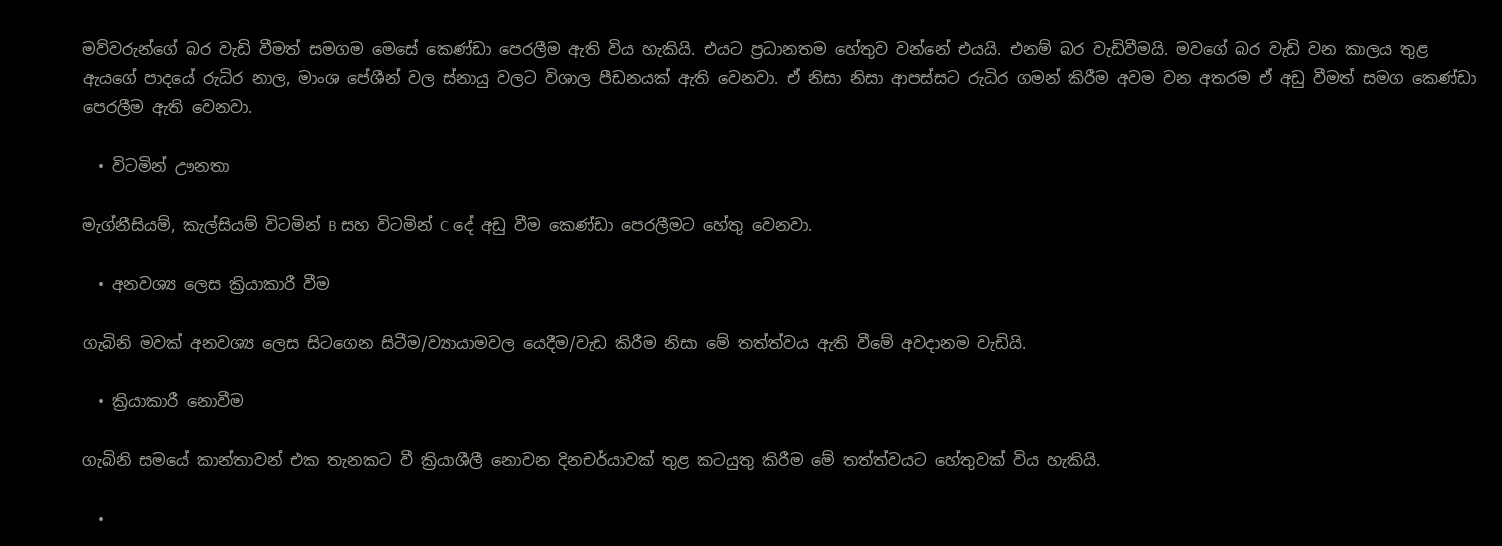මව්වරුන්ගේ බර වැඩි වීමත් සමගම මෙසේ කෙණ්ඩා පෙරලීම ඇති විය හැකියි. එයට ප්‍රධානතම හේතුව වන්නේ එයයි. එනම් බර වැඩිවීමයි. මවගේ බර වැඩි වන කාලය තුළ ඇයගේ පාදයේ රුධිර නාල, මාංශ පේශීන් වල ස්නායු වලට විශාල පීඩනයක් ඇති වෙනවා. ඒ නිසා නිසා ආපස්සට රුධිර ගමන් කිරීම අවම වන අතරම ඒ අඩු වීමත් සමග කෙණ්ඩා පෙරලීම ඇති වෙනවා.

  • විටමින් ඌනතා‍

මැග්නීසියම්, කැල්සියම් විටමින් B සහ විටමින් C දේ අඩු වීම කෙණ්ඩා පෙරලීමට හේතු වෙනවා.

  • අනවශ්‍ය ලෙස ක්‍රියාකාරී වීම

ගැබිනි මවක් අනවශ්‍ය ලෙස සිටගෙන සිටීම/ව්‍යායාමවල යෙදීම/වැඩ කිරීම නිසා මේ තත්ත්වය ඇති වීමේ අවදානම වැඩියි.

  • ක්‍රියාකාරී නොවීම

ගැබිනි සමයේ කාන්තාවන් එක තැනකට වී ක්‍රියාශීලී නොවන දිනචර්යාවක් තුළ කටයුතු කිරීම මේ තත්ත්වයට හේතුවක් විය හැකියි.

  •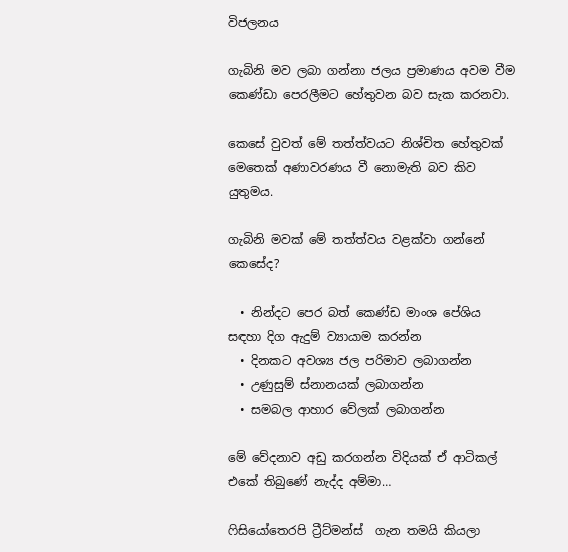විජලනය

ගැබිනි මව ලබා ගන්නා ජලය ප්‍රමාණය අවම වීම කෙණ්ඩා පෙරලීමට හේතුවන බව සැක කරනවා.

කෙසේ වුවත් මේ තත්ත්වයට නිශ්චිත හේතුවක් මෙතෙක් අණාවරණය වී නොමැති බව කිව යුතුමය.

ගැබිනි මවක් මේ තත්ත්වය වළක්වා ගන්නේ කෙසේද?

  • නින්දට පෙර බත් කෙණ්ඩ මාංශ පේශිය සඳහා දිග ඇදුම් ව්‍යායාම කරන්න
  • දිනකට අවශ්‍ය ජල පරිමාව ලබාගන්න
  • උණුසුම් ස්නානයක් ලබාගන්න
  • සමබල ආහාර වේලක් ලබාගන්න

මේ වේදනාව අඩු කරගන්න විදියක් ඒ ආටිකල් එකේ තිබුණේ නැද්ද අම්මා…

ෆිසියෝතෙරපි ට්‍රීට්මන්ස්  ගැන තමයි කියලා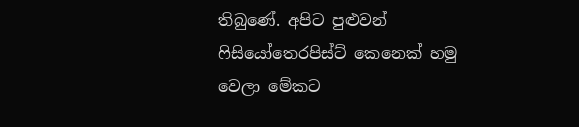තිබුණේ. අපිට පුළුවන් ෆිසියෝතෙරපිස්ට් කෙනෙක් හමු වෙලා මේකට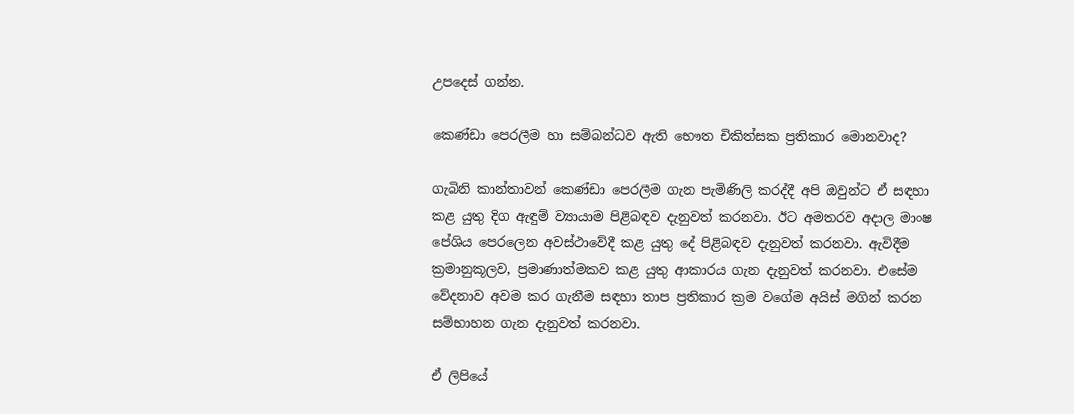උපදෙස් ගන්න.

කෙණ්ඩා පෙරලීම හා සම්බන්ධව ඇති භෞත චිකිත්සක ප්‍රතිකාර මොනවාද?

ගැබිනි කාන්තාවන් කෙණ්ඩා පෙරලීම ගැන පැමිණිලි කරද්දී අපි ඔවුන්ට ඒ සඳහා කළ යුතු දිග ඇඳුම් ව්‍යායාම පිළිබඳව දැනුවත් කරනවා. ඊට අමතරව අදාල මාංෂ පේශිය පෙරලෙන අවස්ථාවේදී කළ යුතු දේ පිළිබඳව දැනුවත් කරනවා. ඇවිදීම ක්‍රමානුකූලව, ප්‍රමාණාත්මකව කළ යුතු ආකාරය ගැන දැනුවත් කරනවා. එසේම වේදනාව අවම කර ගැනීම සඳහා තාප ප්‍රතිකාර ක්‍රම වගේම අයිස් මගින් කරන සම්භාහන ගැන දැනුවත් කරනවා.

ඒ ලිපියේ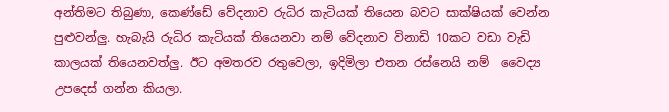අන්තිමට තිබුණා, කෙණ්ඩේ වේදනාව රුධිර කැටියක් තියෙන බවට සාක්ෂියක් වෙන්න පුළුවන්ලු. හැබැයි රුධිර කැටියක් තියෙනවා නම් වේදනාව විනාඩි 10කට වඩා වැඩි කාලයක් තියෙනවත්ලු. ඊට අමතරව රතුවෙලා, ඉදිමිලා එතන රස්නෙයි නම්  වෛද්‍ය උපදෙස් ගන්න කියලා.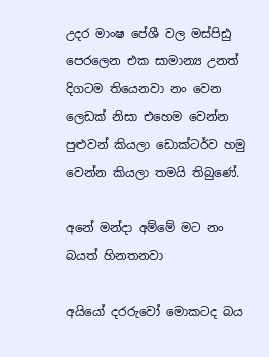උදර මාංෂ පේශී වල මස්පිඪු පෙරලෙන එක සාමාන්‍ය උනත් දිගටම තියෙනවා නං වෙන ලෙඩක් නිසා එහෙම වෙන්න පුළුවන් කියලා ඩොක්ටර්ව හමු වෙන්න කියලා තමයි තිබුණේ.

අනේ මන්දා අම්මේ මට නං බයත් හිනතනවා

අයියෝ දරරුවෝ මොකටද බය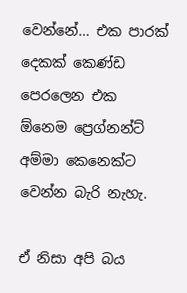වෙන්නේ… එක පාරක් දෙකක් කෙණ්ඩ පෙරලෙන එක ඕනෙම ප්‍රෙග්නන්ට් අම්මා කෙනෙක්ට වෙන්න බැරි නැහැ.

ඒ නිසා අපි බය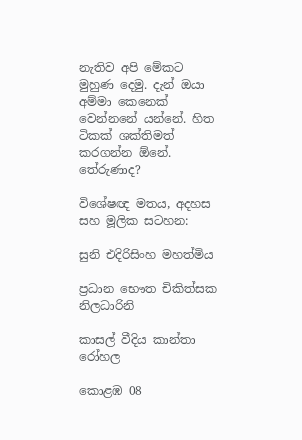නැතිව අපි මේකට මුහුණ දෙමු. දැන් ඔයා අම්මා කෙනෙක් වෙන්නනේ යන්නේ. හිත ටිකක් ශක්තිමත් කරගන්න ඕනේ. තේරුණාද?

විශේෂඥ මතය, අදහස සහ මූලික සටහන:

සුනි එදිරිසිංහ මහත්මිය

ප්‍රධාන භෞත චිකිත්සක නිලධාරිනි

කාසල් වීදිය කාන්තා රෝහල

කොළඹ 08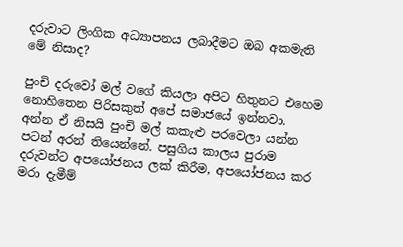දරුවාට ලිංගික අධ්‍යාපනය ලබාදීමට ඔබ අකමැති මේ නිසාද?

පුංචි දරුවෝ මල් වගේ කියලා අපිට හිතුනට එහෙම නොහිතෙන පිරිසකුත් අපේ සමා‍ජයේ ඉන්නවා. අන්න ඒ නිසයි පුංචි මල් කකැළු පරවෙලා යන්න පටන් අරන් තියෙන්නේ. පසුගිය කාලය පුරාම දරුවන්ට අපයෝජනය ලක් කිරීම, අපයෝජනය කර මරා දැමීම්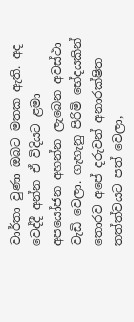වාර්තා වුණා ඔබට මතක ඇති. අද වෙද්දී අන්න ඒ විදියට ළමා අපයෝජන අහන්න ලැබෙන අවස්ථා වැඩි වෙලා. ගැහැනු පිරිමි භේදයකින් තොරව අපේ දරුවන් අනාරක්ෂිත තත්ත්වයට පත් වෙලා,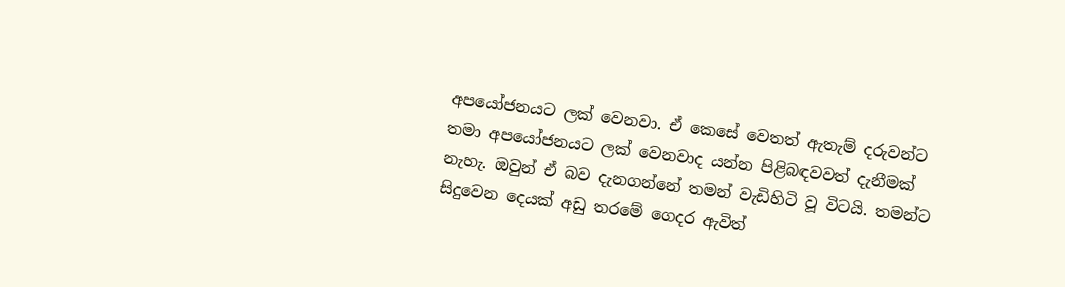අපයෝජනයට ලක් වෙනවා. ඒ කෙසේ වෙතත් ඇතැම් දරුවන්ට තමා අපයෝජනයට ලක් වෙනවාද යන්න පිළිබඳවවත් දැනීමක් නැහැ. ඔවුන් ඒ බව දැනගන්නේ තමන් වැඩිහිටි වූ විටයි. තමන්ට සිදුවෙන දෙයක් අඩු තරමේ ගෙදර ඇවිත්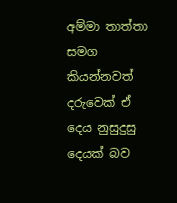අම්මා තාත්තා සමග කියන්නවත් දරුවෙක් ඒ දෙය නුසුදුසු දෙයක් බව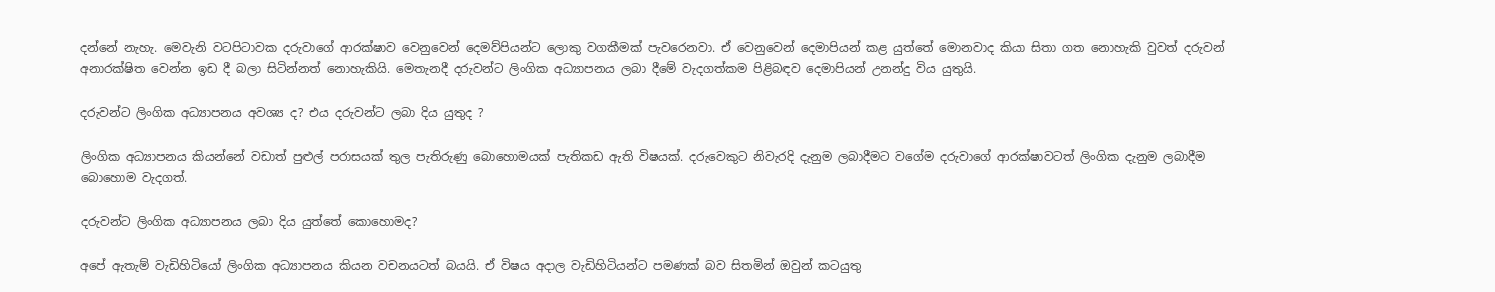දන්නේ නැහැ. මෙවැනි වටපිටාවක දරුවාගේ ආරක්ෂාව වෙනුවෙන් දෙමව්පියන්ට ලොකු වගකීමක් පැවරෙනවා. ඒ වෙනුවෙන් දෙමාපියන් කළ යුත්තේ මොනවාද කියා සිතා ගත නොහැකි වුවත් දරුවන් අනාරක්ෂිත වෙන්න ඉඩ දී බලා සිටින්නත් නොහැකියි. මෙතැනදී දරුවන්ට ලිංගික අධ්‍යාපනය ලබා දීමේ වැදගත්කම පිළිබඳව දෙමාපියන් උනන්දු විය යුතුයි.

දරුවන්ට ලිංගික අධ්‍යාපනය අවශ්‍ය ද? එය දරුවන්ට ලබා දිය යුතුද ?

ලිංගික අධ්‍යාපනය කියන්නේ වඩාත් පුළුල් පරාසයක් තුල පැතිරුණු බොහොමයක් පැතිකඩ ඇති විෂයක්. දරුවෙකුට නිවැරදි දැනුම ලබාදීමට වගේම දරුවාගේ ආරක්ෂාවටත් ලිංගික දැනුම ලබාදීම බොහොම වැදගත්.

දරුවන්ට ලිංගික අධ්‍යාපනය ලබා දිය යුත්තේ කොහොමද?

අපේ ඇතැම් වැඩිහිටියෝ ලිංගික අධ්‍යාපනය කියන වචනයටත් බයයි. ඒ විෂය අදාල වැඩිහිටියන්ට පමණක් බව සිතමින් ඔවුන් කටයුතු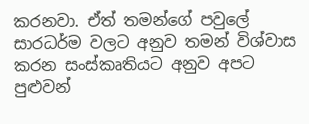කරනවා. ඒත් තමන්ගේ පවුලේ සාරධර්ම වලට අනුව තමන් විශ්වාස කරන සංස්කෘතියට අනුව අපට පුළුවන්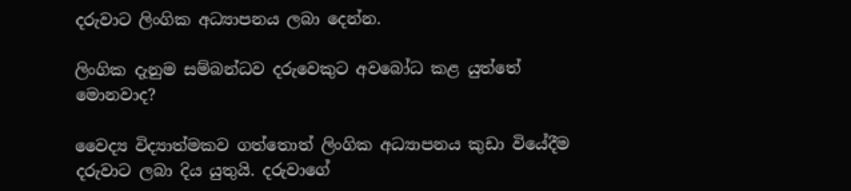දරුවාට ලිංගික අධ්‍යාපනය ලබා දෙන්න.

ලිංගික දැනුම සම්බන්ධව දරුවෙකුට අවබෝධ කළ යුත්තේ මොනවාද?

වෛද්‍ය විද්‍යාත්මකව ගත්තොත් ලිංගික අධ්‍යාපනය කුඩා වියේදීම දරුවාට ලබා දිය යුතුයි. දරුවාගේ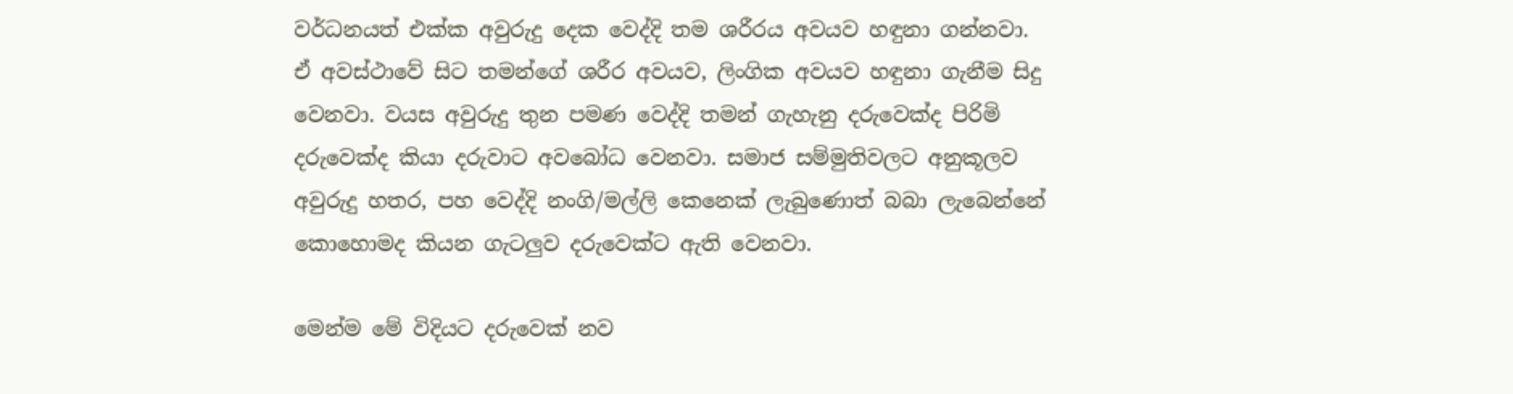වර්ධනයත් එක්ක අවුරුදු දෙක වෙද්දි තම ශරීරය අවයව හඳුනා ගන්නවා. ඒ අවස්ථාවේ සිට තමන්ගේ ශරීර අවයව, ලිංගික අවයව හඳුනා ගැනීම සිදු වෙනවා. වයස අවුරුදු තුන පමණ වෙද්දි තමන් ගැහැනු දරුවෙක්ද පිරිමි දරුවෙක්ද කියා දරුවාට අවබෝධ වෙනවා. සමාජ සම්මුතිවලට අනුකූලව අවුරුදු හතර, පහ වෙද්දි නංගි/මල්ලි කෙනෙක් ලැබුණොත් බබා ලැබෙන්නේ කොහොමද කියන ගැටලුව දරුවෙක්ට ඇති වෙනවා.

මෙන්ම මේ විදියට දරුවෙක් නව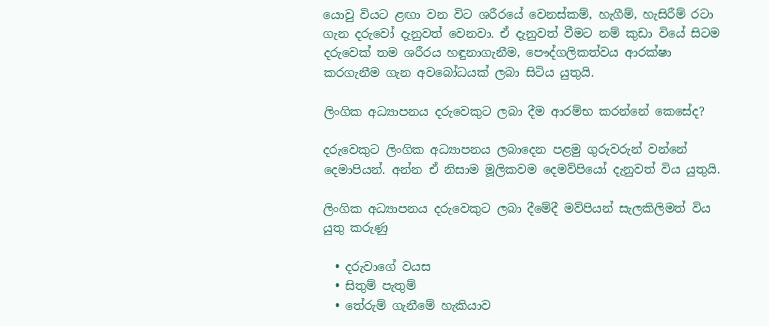යොවු වියට ළඟා වන විට ශරීරයේ වෙනස්කම්, හැගීම්, හැසිරීම් රටා ගැන දරුවෝ දැනුවත් වෙනවා. ඒ දැනුවත් වීමට නම් කුඩා වියේ සිටම දරුවෙක් තම ශරීරය හඳුනාගැනීම, පෞද්ගලිකත්වය ආරක්ෂා කරගැනීම ගැන අවබෝධයක් ලබා සිටිය යුතුයි.

ලිංගික අධ්‍යාපනය දරුවෙකුට ලබා දීම ආරම්භ කරන්නේ කෙසේද?

දරුවෙකුට ලිංගික අධ්‍යාපනය ලබාදෙන පළමු ගුරුවරුන් වන්නේ දෙමාපියන්. අන්න ඒ නිසාම මූලිකවම දෙමව්පියෝ දැනුවත් විය යුතුයි.

ලිංගික අධ්‍යාපනය දරුවෙකුට ලබා දීමේදී මව්පියන් සැලකිලිමත් විය යුතු කරුණු‍

  • දරුවාගේ වයස
  • සිතුම් පැතුම්
  • තේරුම් ගැනීමේ හැකියාව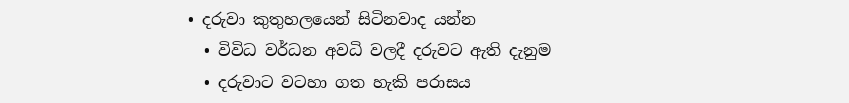• දරුවා කුතුහලයෙන් සිටිනවාද යන්න
  • විවිධ වර්ධන අවධි වලදී දරුවට ඇති දැනුම
  • දරුවාට වටහා ගත හැකි පරාසය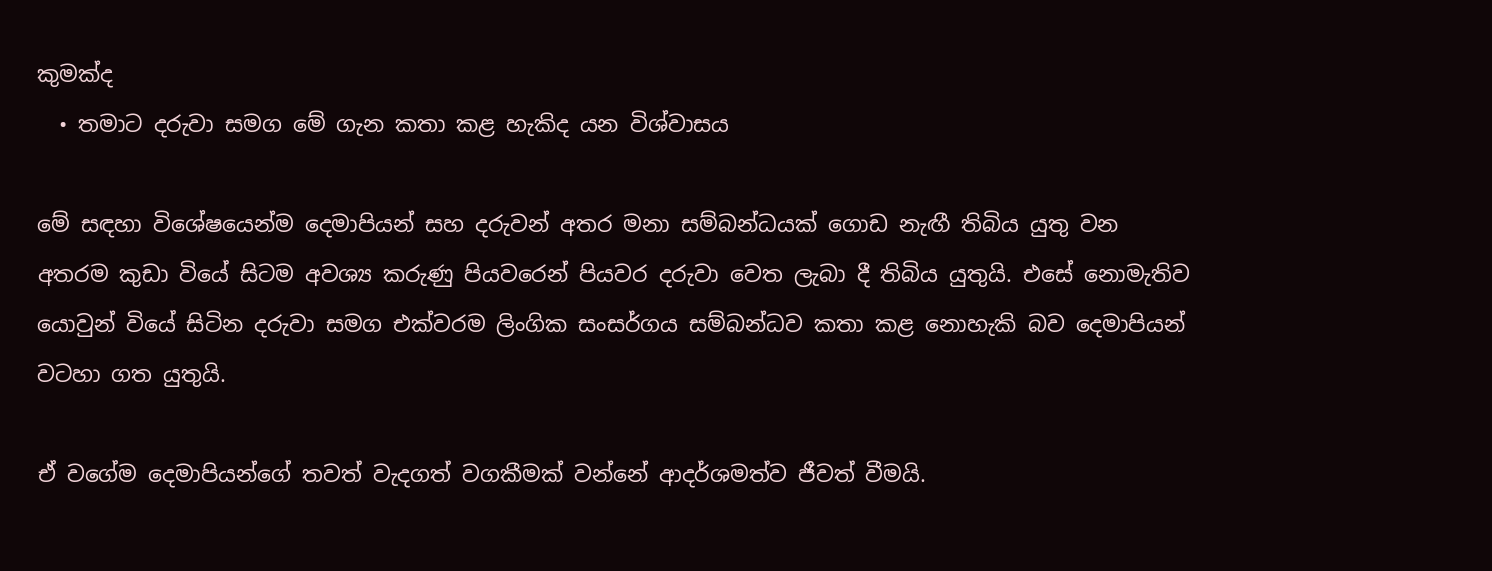කුමක්ද
  • තමාට දරුවා සමග මේ ගැන කතා කළ හැකිද යන විශ්වාසය

මේ සඳහා විශේෂයෙන්ම දෙමාපියන් සහ දරුවන් අතර මනා සම්බන්ධයක් ගොඩ නැඟී තිබිය යුතු වන අතරම කුඩා වියේ සිටම අවශ්‍ය කරුණු පියවරෙන් පියවර දරුවා වෙත ලැබා දී තිබිය යුතුයි. එසේ නොමැතිව යොවුන් වියේ සිටින දරුවා සමග එක්වරම ලිංගික සංසර්ගය සම්බන්ධව කතා කළ නොහැකි බව දෙමාපියන් වටහා ගත යුතුයි.

ඒ වගේම දෙමාපියන්ගේ තවත් වැදගත් වගකීමක් වන්නේ ආදර්ශමත්ව ජීවත් වීමයි.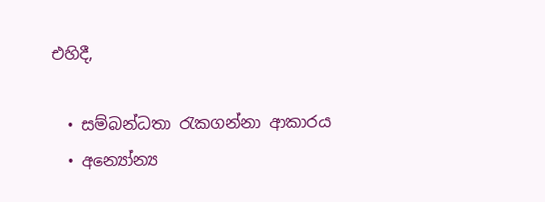එහිදී,

  • සම්බන්ධතා රැකගන්නා ආකාරය
  • අන්‍යෝන්‍ය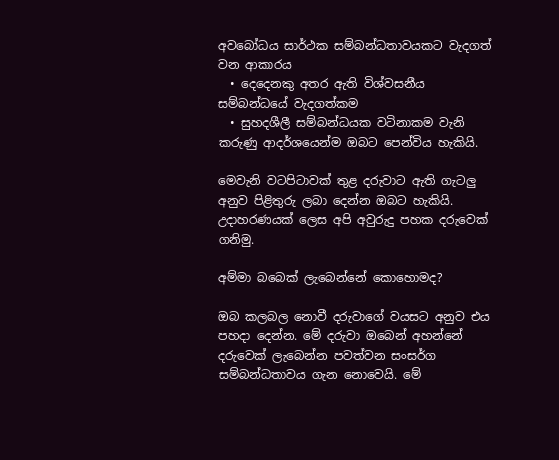අවබෝධය සාර්ථක සම්බන්ධතාවයකට වැදගත් වන ආකාරය
  • දෙදෙනකු අතර ඇති විශ්වසනීය සම්බන්ධයේ වැදගත්කම
  • සුහදශීලී සම්බන්ධයක වටිනාකම වැනි කරුණු ආදර්ශයෙන්ම ඔබට පෙන්විය හැකියි‍.

මෙවැනි වටපිටාවක් තුළ දරුවාට ඇති ගැටලු අනුව පිළිතුරු ලබා දෙන්න ඔබට හැකියි. උදාහරණයක් ලෙස අපි අවුරුදු පහක දරුවෙක් ගනිමු.

අම්මා බබෙක් ලැබෙන්නේ කොහොමද?

ඔබ කලබල නොවී දරුවාගේ වයසට අනුව එය පහදා දෙන්න. මේ දරුවා ඔබෙන් අහන්නේ දරුවෙක් ලැබෙන්න පවත්වන සංසර්ග සම්බන්ධතාවය ගැන නොවෙයි. මේ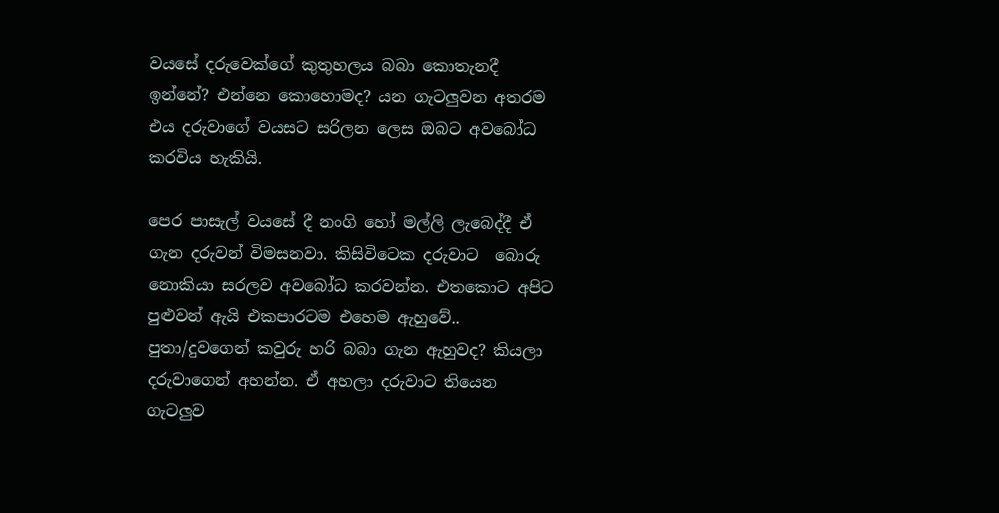වයසේ දරුවෙක්ගේ කුතුහලය බබා කොතැනදී ඉන්නේ? එන්නෙ කොහොමද? යන ගැටලුවන අතරම එය දරුවාගේ වයසට සරිලන ලෙස ඔබට අවබෝධ කරවිය හැකියි.

පෙර පාසැල් වයසේ දී නංගි හෝ මල්ලි ලැබෙද්දී ඒ ගැන දරුවන් විමසනවා. කිසිවිටෙක දරුවාට  බොරු නොකියා සරලව අවබෝධ කරවන්න. එතකොට අපිට පුළුවන් ඇයි එකපාරටම එහෙම ඇහුවේ.. පුතා/දුවගෙන් කවුරු හරි බබා ගැන ඇහුවද? කියලා දරුවාගෙන් අහන්න. ඒ අහලා දරුවාට තියෙන ගැටලුව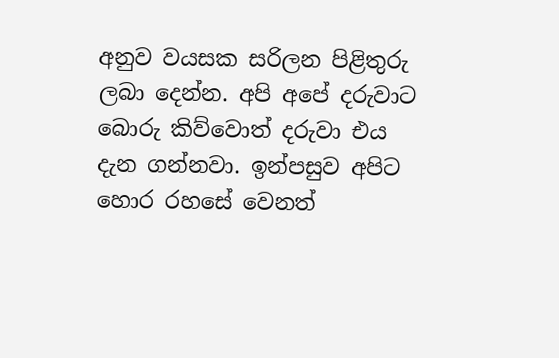අනුව වයසක සරිලන පිළිතුරු ලබා දෙන්න. අපි අපේ දරුවාට බොරු කිව්වොත් දරුවා එය දැන ගන්නවා. ඉන්පසුව අපිට හොර රහසේ වෙනත්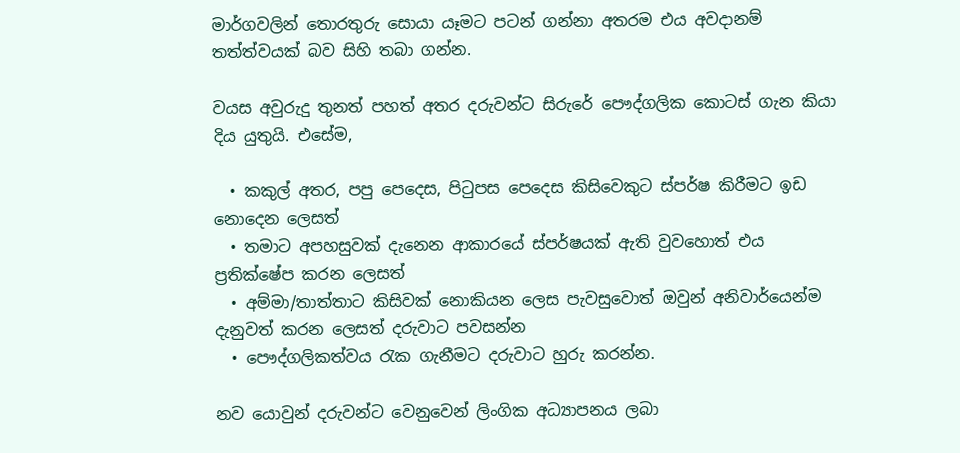මාර්ගවලින් තොරතුරු සොයා යෑමට පටන් ගන්නා අතරම එය අවදානම් තත්ත්වයක් බව සිහි තබා ගන්න.

වයස අවුරුදු තුනත් පහත් අතර දරුවන්ට සිරුරේ පෞද්ගලික කොටස් ගැන කියා දිය යුතුයි. එසේම,

  • කකුල් අතර, පපු පෙදෙස, පිටුපස පෙදෙස කිසිවෙකුට ස්පර්ෂ කිරීමට ඉඩ නොදෙන ලෙසත්
  • තමාට අපහසුවක් දැනෙන ආකාරයේ ස්පර්ෂයක් ඇති වුවහොත් එය ප්‍රතික්ෂේප කරන ලෙසත්
  • අම්මා/තාත්තාට කිසිවක් නොකියන ලෙස පැවසුවොත් ඔවුන් අනිවාර්යෙන්ම දැනුවත් කරන ලෙසත් දරුවාට පවසන්න
  • පෞද්ගලිකත්වය රැක ගැනීමට දරුවාට හුරු කරන්න.

නව යොවුන් දරුවන්ට වෙනුවෙන් ලිංගික අධ්‍යාපනය ලබා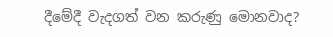දීමේදී වැදගත් වන කරුණු මොනවාද?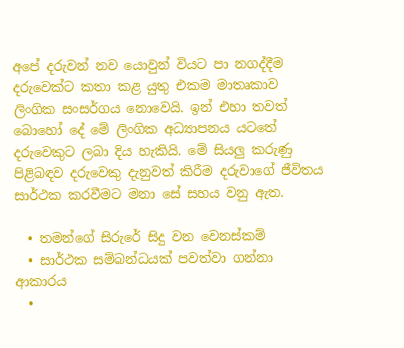අපේ දරුවන් නව යොවුන් වියට පා නගද්දීම දරුවෙක්ට කතා කළ යුතු එකම මාතෘකාව ලිංගික සංසර්ගය නොවෙයි. ඉන් එහා තවත් බොහෝ දේ මේ ලිංගික අධ්‍යාපනය යටතේ දරුවෙකුට ලබා දිය හැකියි. මේ සියලු කරුණු පිළිබඳව දරුවෙකු දැනුවත් කිරීම දරුවාගේ ජීවිතය සාර්ථක කරවීමට මනා සේ සහය වනු ඇත.

  • තමන්ගේ සිරුරේ සිදු වන වෙනස්කම්
  • සාර්ථක සම්බන්ධයක් පවත්වා ගන්නා ආකාරය
  •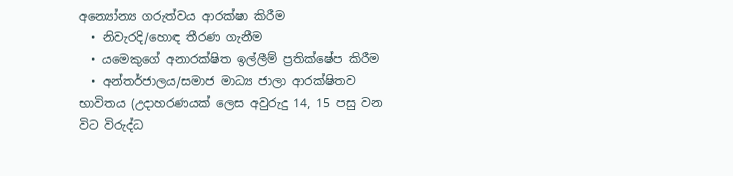අන්‍යෝන්‍ය ගරුත්වය ආරක්ෂා කිරීම
  • නිවැරදි/හොඳ තීරණ ගැනීම
  • යමෙකුගේ අනාරක්ෂිත ඉල්ලීම් ප්‍රතික්ෂේප කිරීම
  • අන්තර්ජාලය/සමාජ මාධ්‍ය ජාලා ආරක්ෂිතව භාවිතය (උදාහරණයක් ලෙස අවුරුදු 14, 15 පසු වන විට විරුද්ධ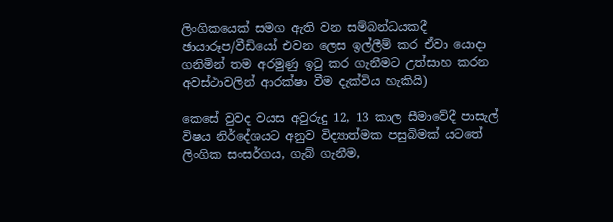ලිංගිකයෙක් සමග ඇති වන සම්බන්ධයකදී ඡායාරූප/වීඩියෝ එවන ලෙස ඉල්ලීම් කර ඒවා යොදා ගනිමින් තම අරමුණු ඉටු කර ගැනීමට උත්සාහ කරන අවස්ථාවලින් ආරක්ෂා වීම දැක්විය හැකියි)

කෙසේ වුවද වයස අවුරුදු 12, 13 කාල සීමාවේදී පාසැල් විෂය නිර්දේශයට අනුව විද්‍යාත්මක පසුබිමක් යටතේ ලිංගික සංසර්ගය, ගැබ් ගැනීම,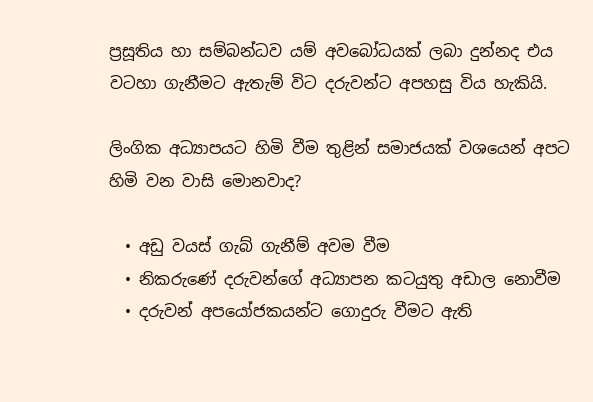ප්‍රසූතිය හා සම්බන්ධව යම් අවබෝධයක් ලබා දුන්නද එය වටහා ගැනීමට ඇතැම් විට දරුවන්ට අපහසු විය හැකියි.

ලිංගික අධ්‍යාපයට හිමි වීම තුළින් සමාජයක් වශයෙන් අපට හිමි වන වාසි මොනවාද?

  • අඩු වයස් ගැබ් ගැනීම් අවම වීම
  • නිකරුණේ දරුවන්ගේ අධ්‍යාපන කටයුතු අඩාල නොවීම
  • දරුවන් අපයෝජකයන්ට ගොදුරු වීමට ඇති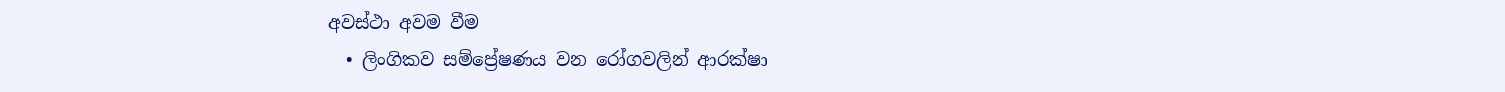අවස්ථා අවම වීම
  • ලිංගිකව සම්ප්‍රේෂණය වන රෝගවලින් ආරක්ෂා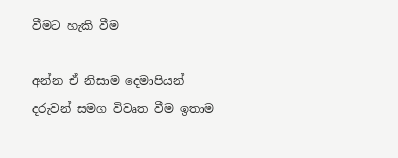වීමට හැකි වීම

අන්න ඒ නිසාම දෙමාපියන් දරුවන් සමග විවෘත වීම ඉතාම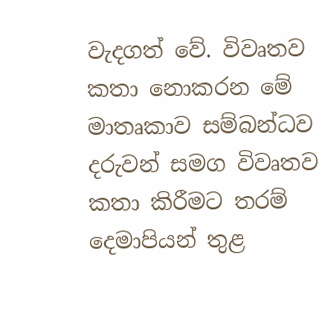වැදගත් වේ. විවෘතව කතා නොකරන මේ මාතෘකාව සම්බන්ධව දරුවන් සමග විවෘතව කතා කිරීමට තරම් දෙමාපියන් තුළ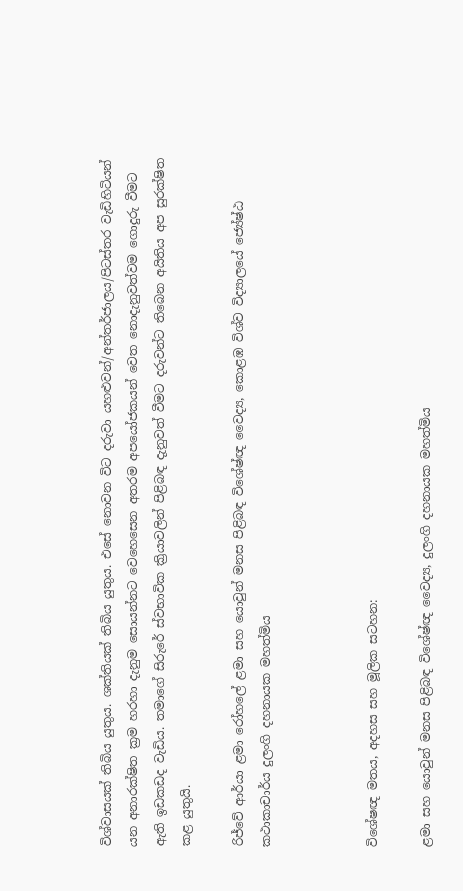විශ්වාසයක් තිබිය යුතුය. ශක්තියක් තිබිය යුතුය. එසේ නොවන විට දරුවා යහළුවන්/අන්තර්ජාලය/පිටස්තර වැඩිහිටියන් යන අනාරක්ෂිත ක්‍රම හරහා දැනුම සොයන්නට වෙහෙසෙන අතරම අපයෝජකයන් වෙත නොදැනුවත්වම ගොදුරු වීමට ඇති ඉඩකඩද වැඩිය. තමාගේ සිරුරේ ස්වභාවික ක්‍රියාවලින් පිළිබඳ දැනුවත් වීමට දරුවන්ට තිබෙන අයිතිය අප සුරක්ෂිත කළ යුතුයි.

රිජ්වේ ආර්යා ළමා රෝහලේ ළමා සහ යොවුන් මනස පිළිබඳ විශේෂ්‍ඥ වෛද්‍ය, කොළඹ විශ්ව විද්‍යාලයේ ජ්‍යේෂ්ඨ කථාකාචාර්ය දුලංගි දහනායක මහත්මිය



විශේෂඥ මතය, අදහස සහ මූලික සටහන:

ළමා සහ යොවුන් මනස පිළිබඳ විශේෂ්‍ඥ වෛද්‍ය, දුලංගි දහනායක මහත්මිය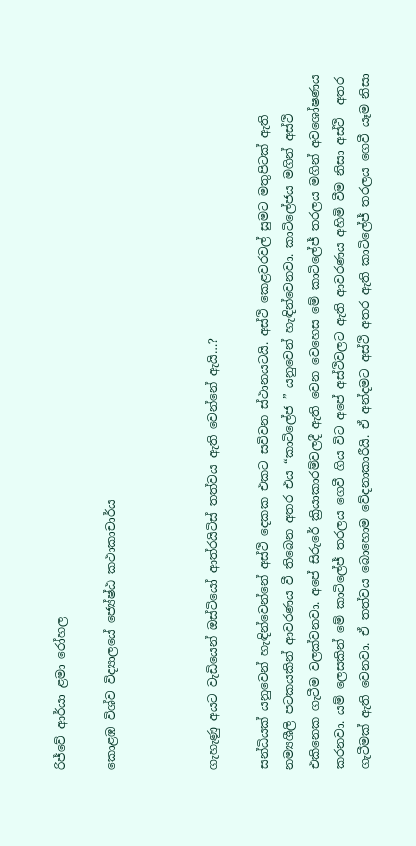රිජ්වේ ආර්යා ළමා රෝහල

කොළඹ විශ්ව විද්‍යාලයේ ජ්‍යේෂ්ඨ කථාකාචාර්ය



ගැහැණු අයට වැඩියෙන් ඔස්ටියෝ ආත්රයිටිස් තත්වය ඇති වෙන්නේ ඇයි…?

සන්ධියක් යනුවෙන් හැඳින්වෙන්නේ අස්ථි දෙකක එකට සවිවන ස්ථානයටයි. අස්ථි කෙළවරවල් සුමට මතුපිටක් ඇති නම්‍යශීලි පටකයකින් ආවරණය වී තිබෙන අතර එය “කාටිලේජ ” යනුවෙන් හැඳින්වෙනවා. කාටිලේජය මගින් අස්ථි එකිනෙක ගැටීම වලක්වනවා. අපේ සිරුරේ ක්‍රියාකාරම්වලදී ඇති වෙන වෙහෙස මේ කාටිලේජ් තරලය මගින් අවශෝෂණය කරනවා. යම් ලෙසකින් මේ කාටිලේජ් තරලය ගෙවී ගිය විට අපේ අස්ථිවලට ඇති ආවරණය අහිමි වීම නිසා අස්ථි  අතර ගැටීමක් ඇති වෙනවා. ඒ තත්වය බොහොම වේදනාකාරීයි. ඒ අන්දමට අස්ථි අතර ඇති කාටිලේජ් තරලය ගෙවී යෑම නිසා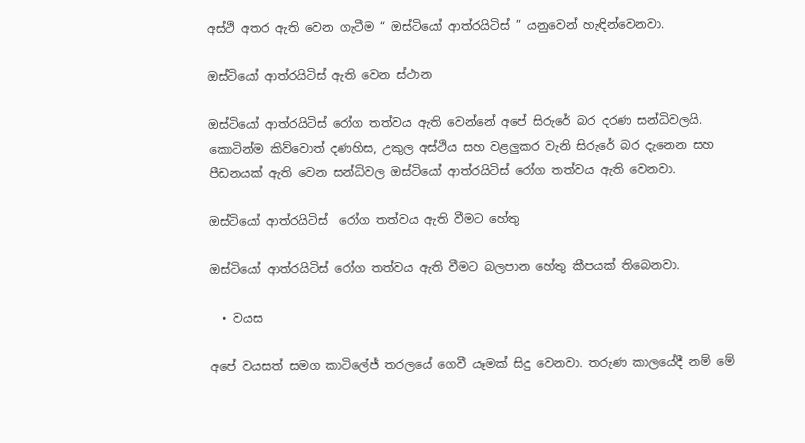අස්ථි අතර ඇති වෙන ගැටීම “ ඔස්ටියෝ ආත්රයිටිස් ” යනුවෙන් හැඳින්වෙනවා.

ඔස්ටියෝ ආත්රයිටිස් ඇති වෙන ස්ථාන

ඔස්ටියෝ ආත්රයිටිස් රෝග තත්වය ඇති වෙන්නේ අපේ සිරුරේ බර දරණ සන්ධිවලයි. කොටින්ම කිව්වොත් දණහිස, උකුල අස්ථිය සහ වළලුකර වැනි සිරුරේ බර දැනෙන සහ පීඩනයක් ඇති වෙන සන්ධිවල ඔස්ටියෝ ආත්රයිටිස් රෝග තත්වය ඇති වෙනවා.

ඔස්ටියෝ ආත්රයිටිස්  රෝග තත්වය ඇති වීමට හේතු

ඔස්ටියෝ ආත්රයිටිස් රෝග තත්වය ඇති වීමට බලපාන හේතු කීපයක් තිබෙනවා.

  • වයස

අපේ වයසත් සමග කාටිලේජ් තරලයේ ගෙවී යෑමක් සිදු වෙනවා. තරුණ කාලයේදී නම් මේ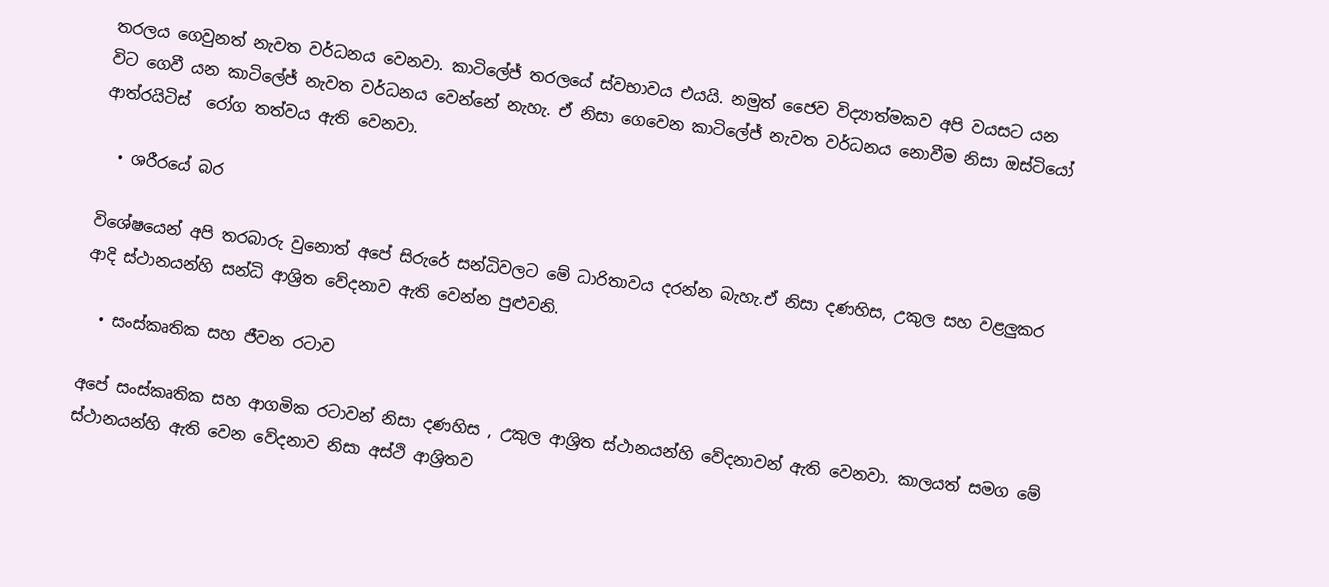තරලය ගෙවුනත් නැවත වර්ධනය වෙනවා. කාටිලේජ් තරලයේ ස්වභාවය එයයි. නමුත් ජෛව විද්‍යාත්මකව අපි වයසට යන විට ගෙවී යන කාටිලේජ් නැවත වර්ධනය වෙන්නේ නැහැ. ඒ නිසා ගෙවෙන කාටිලේජ් නැවත වර්ධනය නොවීම නිසා ඔස්ටියෝ ආත්රයිටිස්  රෝග තත්වය ඇති වෙනවා.

  • ශරීරයේ බර

විශේෂයෙන් අපි තරබාරු වුනොත් අපේ සිරුරේ සන්ධිවලට මේ ධාරිතාවය දරන්න බැහැ.ඒ නිසා දණහිස, උකුල සහ වළලුකර ආදි ස්ථානයන්හි සන්ධි ආශ්‍රිත වේදනාව ඇති වෙන්න පුළුවනි.

  • සංස්කෘතික සහ ජීවන රටාව

අපේ සංස්කෘතික සහ ආගමික රටාවන් නිසා දණහිස , උකුල ආශ්‍රිත ස්ථානයන්හි වේදනාවන් ඇති වෙනවා. කාලයත් සමග මේ ස්ථානයන්හි ඇති වෙන වේදනාව නිසා අස්ථි ආශ්‍රිතව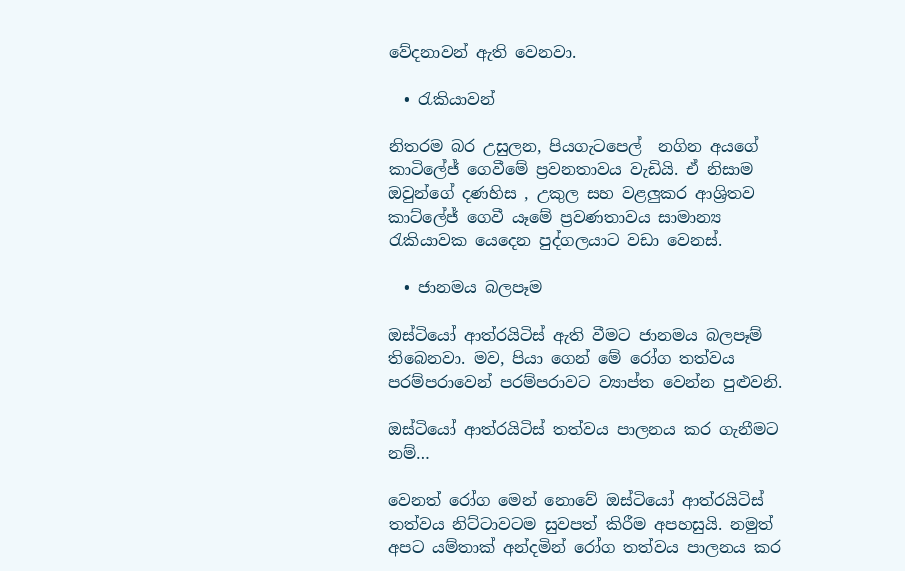වේදනාවන් ඇති වෙනවා.

  • රැකියාවන්

නිතරම බර උසුලන, පියගැටපෙල්  නගින අයගේ කාටිලේජ් ගෙවීමේ ප්‍රවනතාවය වැඩියි. ඒ නිසාම ඔවුන්ගේ දණහිස , උකුල සහ වළලුකර ආශ්‍රිතව කාට්ලේජ් ගෙවී යෑමේ ප්‍රවණතාවය සාමාන්‍ය රැකියාවක යෙදෙන පුද්ගලයාට වඩා වෙනස්.

  • ජානමය බලපෑම

ඔස්ටියෝ ආත්රයිටිස් ඇති වීමට ජානමය බලපෑම් තිබෙනවා. මව, පියා ගෙන් මේ රෝග තත්වය පරම්පරාවෙන් පරම්පරාවට ව්‍යාප්ත වෙන්න පුළුවනි.

ඔස්ටියෝ ආත්රයිටිස් තත්වය පාලනය කර ගැනීමට නම්…

වෙනත් රෝග මෙන් නොවේ ඔස්ටියෝ ආත්රයිටිස් තත්වය නිට්ටාවටම සුවපත් කිරීම අපහසුයි. නමුත් අපට යම්තාක් අන්දමින් රෝග තත්වය පාලනය කර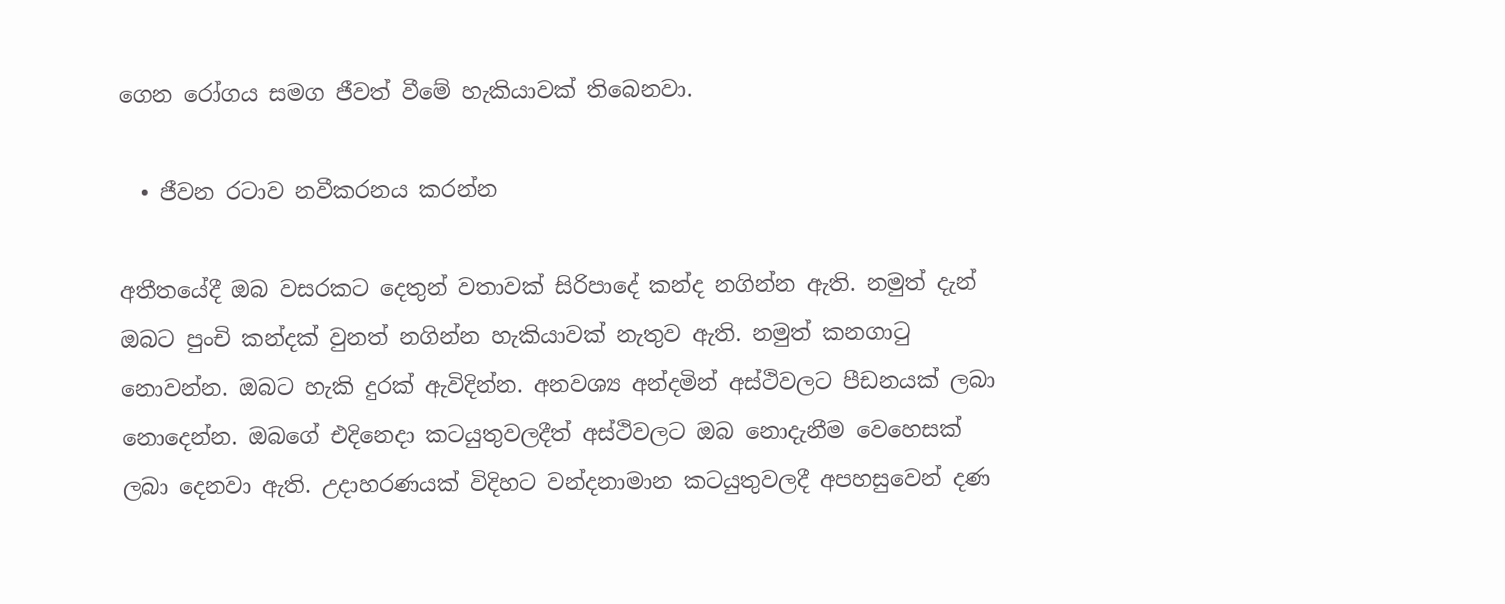ගෙන රෝගය සමග ජීවත් වීමේ හැකියාවක් තිබෙනවා.

  • ජීවන රටාව නවීකරනය කරන්න

අතීතයේදී ඔබ වසරකට දෙතුන් වතාවක් සිරිපාදේ කන්ද නගින්න ඇති. නමුත් දැන් ඔබට පුංචි කන්දක් වුනත් නගින්න හැකියාවක් නැතුව ඇති. නමුත් කනගාටු නොවන්න. ඔබට හැකි දුරක් ඇවිදින්න. අනවශ්‍ය අන්දමින් අස්ථිවලට පීඩනයක් ලබා නොදෙන්න. ඔබගේ එදිනෙදා කටයුතුවලදීත් අස්ථිවලට ඔබ නොදැනීම වෙහෙසක් ලබා දෙනවා ඇති. උදාහරණයක් විදිහට වන්දනාමාන කටයුතුවලදී අපහසුවෙන් දණ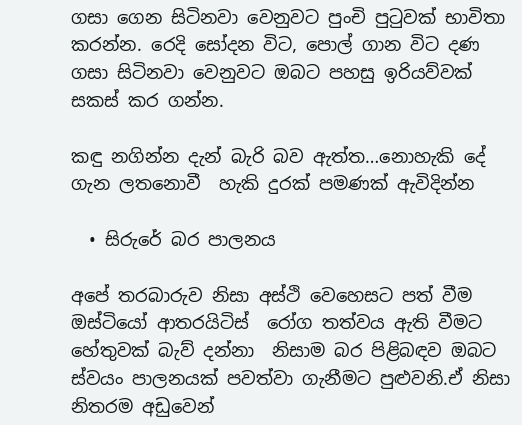ගසා ගෙන සිටිනවා වෙනුවට පුංචි පුටුවක් භාවිතා කරන්න. රෙදි සෝදන විට, පොල් ගාන විට දණ ගසා සිටිනවා වෙනුවට ඔබට පහසු ඉරියව්වක් සකස් කර ගන්න.

කඳු නගින්න දැන් බැරි බව ඇත්ත…නොහැකි දේ ගැන ලතනොවී  හැකි දුරක් පමණක් ඇවිදින්න

  • සිරුරේ බර පාලනය

අපේ තරබාරුව නිසා අස්ථි වෙහෙසට පත් වීම ඔස්ටියෝ ආතරයිටිස්  රෝග තත්වය ඇති වීමට හේතුවක් බැව් දන්නා  නිසාම බර පිළිබඳව ඔබට ස්වයං පාලනයක් පවත්වා ගැනීමට පුළුවනි.ඒ නිසා නිතරම අඩුවෙන්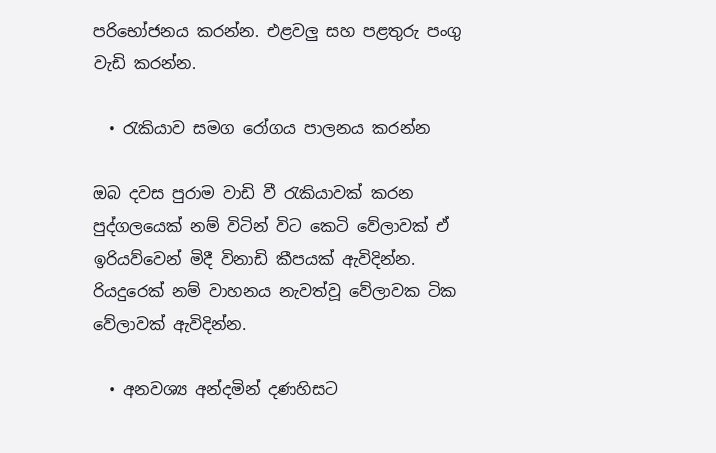පරිභෝජනය කරන්න. එළවලු සහ පළතුරු පංගු වැඩි කරන්න.

  • රැකියාව සමග රෝගය පාලනය කරන්න

ඔබ දවස පුරාම වාඩි වී රැකියාවක් කරන පුද්ගලයෙක් නම් විටින් විට කෙටි වේලාවක් ඒ ඉරියව්වෙන් මිදී විනාඩි කීපයක් ඇවිදින්න. රියදුරෙක් නම් වාහනය නැවත්වූ වේලාවක ටික වේලාවක් ඇවිදින්න.

  • අනවශ්‍ය අන්දමින් දණහිසට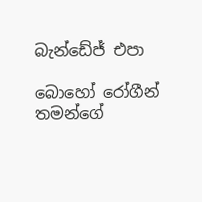බැන්ඩේජ් එපා

බොහෝ රෝගීන් තමන්ගේ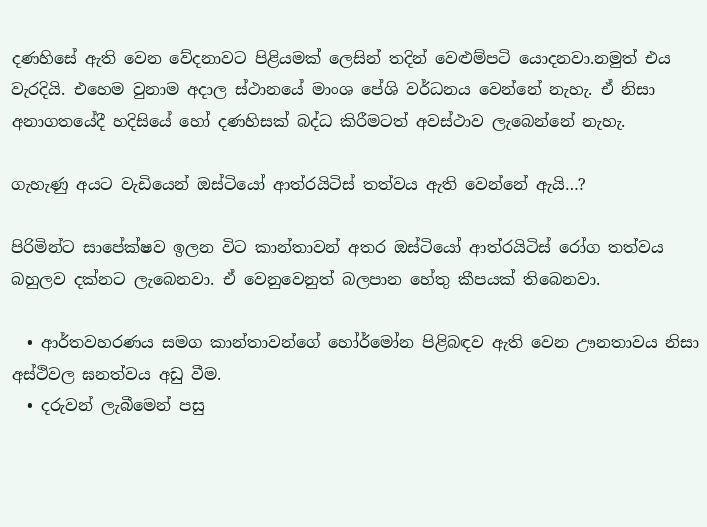දණහිසේ ඇති වෙන වේදනාවට පිළියමක් ලෙසින් තදින් වෙළුම්පටි යොදනවා.නමුත් එය වැරදියි. එහෙම වුනාම අදාල ස්ථානයේ මාංශ පේශි වර්ධනය වෙන්නේ නැහැ. ඒ නිසා අනාගතයේදී හදිසියේ හෝ දණහිසක් බද්ධ කිරීමටත් අවස්ථාව ලැබෙන්නේ නැහැ.

ගැහැණු අයට වැඩියෙන් ඔස්ටියෝ ආත්රයිටිස් තත්වය ඇති වෙන්නේ ඇයි…?

පිරිමින්ට සාපේක්ෂව ඉලන විට කාන්තාවන් අතර ඔස්ටියෝ ආත්රයිටිස් රෝග තත්වය බහුලව දක්නට ලැබෙනවා. ඒ වෙනුවෙනුත් බලපාන හේතු කීපයක් තිබෙනවා.

  • ආර්තවහරණය සමග කාන්තාවන්ගේ හෝර්මෝන පිළිබඳව ඇති වෙන ඌනතාවය නිසා  අස්ථිවල ඝනත්වය අඩු වීම.
  • දරුවන් ලැබීමෙන් පසු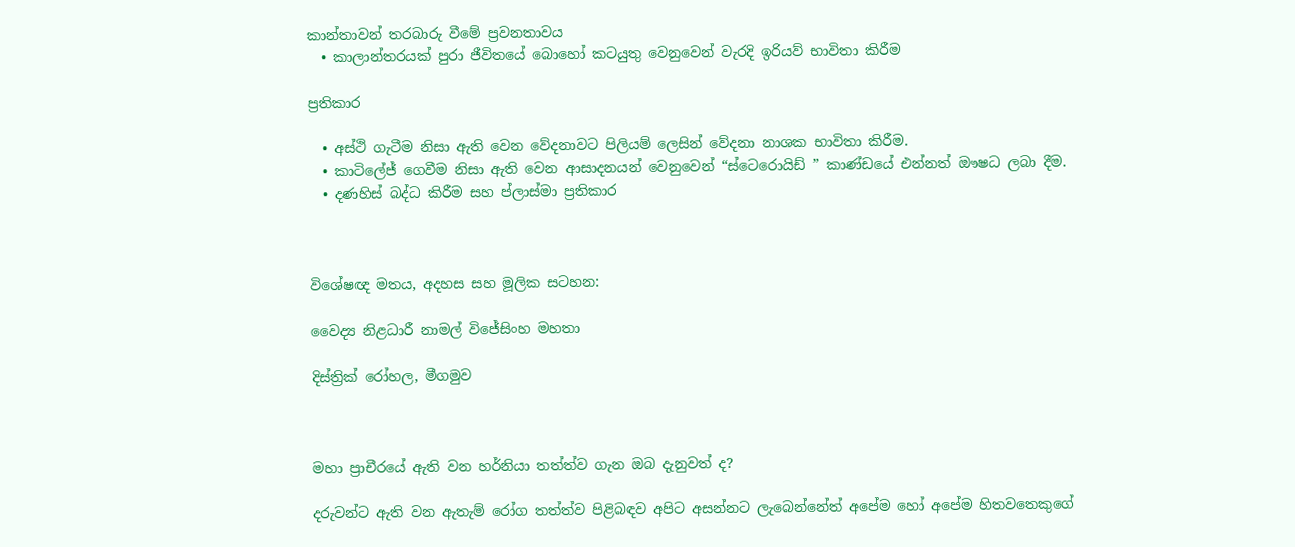කාන්තාවන් තරබාරු වීමේ ප්‍රවනතාවය
  • කාලාන්තරයක් පුරා ජීවිතයේ බොහෝ කටයුතු වෙනුවෙන් වැරදි ඉරියව් භාවිතා කිරීම

ප්‍රතිකාර

  • අස්ථි ගැටීම නිසා ඇති වෙන වේදනාවට පිලියම් ලෙසින් වේදනා නාශක භාවිතා කිරීම.
  • කාටිලේජ් ගෙවීම නිසා ඇති වෙන ආසාදනයන් වෙනුවෙන් “ස්ටෙරොයිඩ් ” කාණ්ඩයේ එන්නත් ඖෂධ ලබා දීම.
  • දණහිස් බද්ධ කිරීම සහ ප්ලාස්මා ප්‍රතිකාර



විශේෂඥ මතය, අදහස සහ මූලික සටහන:

වෛද්‍ය නිළධාරී නාමල් විජේසිංහ මහතා

දිස්ත්‍රික් රෝහල, මීගමුව



මහා ප්‍රාචීරයේ ඇති වන හර්නියා තත්ත්ව ගැන ඔබ දැනුවත් ද?

දරුවන්ට ඇති වන ඇතැම් රෝග තත්ත්ව පිළිබඳව අපිට අසන්නට ලැබෙන්නේත් අපේම හෝ අපේම හිතවතෙකුගේ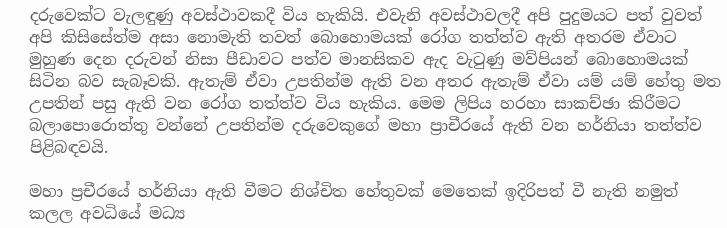දරුවෙක්ට වැලඳුණු අවස්ථාවකදී විය හැකියි. එවැනි අවස්ථාවලදී අපි පුදුමයට පත් වුවත් අපි කිසිසේත්ම අසා නොමැති තවත් බොහොමයක් රෝග තත්ත්ව ඇති අතරම ඒවාට මුහුණ දෙන දරුවන් නිසා පීඩාවට පත්ව මානසිකව ඇද වැටුණු මව්පියන් බොහොමයක් සිටින බව සැබෑවකි. ඇතැම් ඒවා උපතින්ම ඇති වන අතර ඇතැම් ඒවා යම් යම් හේතු මත උපතින් පසු ඇති වන රෝග තත්ත්ව විය හැකිය. මෙම ලිපිය හරහා සාකච්ඡා කිරීමට බලාපොරොත්තු වන්නේ උපතින්ම දරුවෙකුගේ මහා ප්‍රාචීරයේ ඇති වන හර්නියා තත්ත්ව පිළිබඳවයි.

මහා ප්‍රචීරයේ හර්නියා ඇති වීමට නිශ්චිත හේතුවක් මෙතෙක් ඉදිරිපත් වී නැති නමුත් කලල අවධියේ මධ්‍ය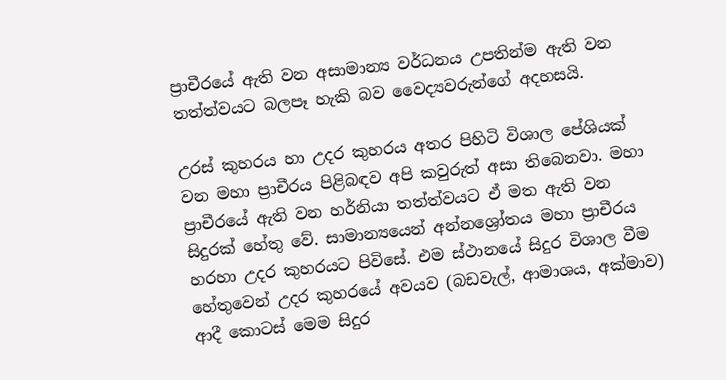ප්‍රාචීරයේ ඇති වන අසාමාන්‍ය වර්ධනය උපතින්ම ඇති වන තත්ත්වයට බලපෑ හැකි බව වෛද්‍යවරුන්ගේ අදහසයි.

උරස් කුහරය හා උදර කුහරය අතර පිහිටි විශාල පේශියක් වන මහා ප්‍රාචීරය පිළිබඳව අපි කවුරුත් අසා තිබෙනවා. මහා ප්‍රාචීරයේ ඇති වන හර්නියා තත්ත්වයට ඒ මත ඇති වන සිදුරක් හේතු වේ. සාමාන්‍යයෙන් අන්නශ්‍රෝතය මහා ප්‍රාචීරය හරහා උදර කුහරයට පිවිසේ. එම ස්ථානයේ සිදුර විශාල වීම හේතුවෙන් උදර කුහරයේ අවයව (බඩවැල්, ආමාශය, අක්මාව) ආදී කොටස් මෙම සිදුර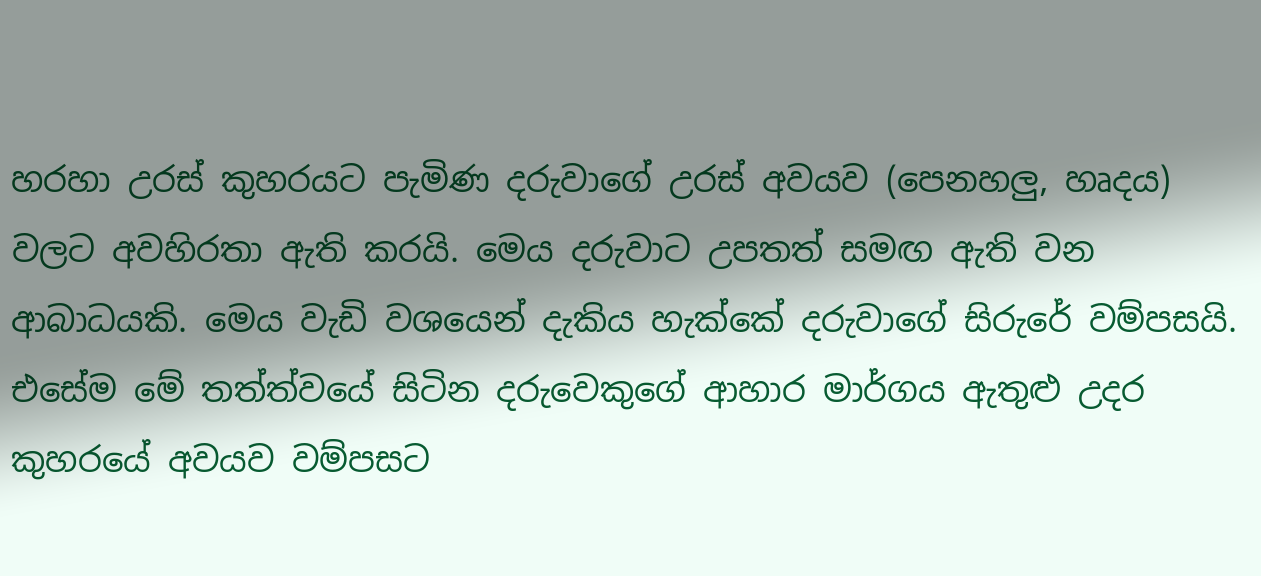හරහා උරස් කුහරයට පැමිණ දරුවාගේ උරස් අවයව (පෙනහලු, හෘදය) වලට අවහිරතා ඇති කරයි. මෙය දරුවාට උපතත් සමඟ ඇති වන ආබාධයකි. මෙය වැඩි වශයෙන් දැකිය හැක්කේ දරුවාගේ සිරුරේ වම්පසයි. එසේම මේ තත්ත්වයේ සිටින දරු‍වෙකුගේ ආහාර මාර්ගය ඇතුළු උදර කුහරයේ අවයව වම්පසට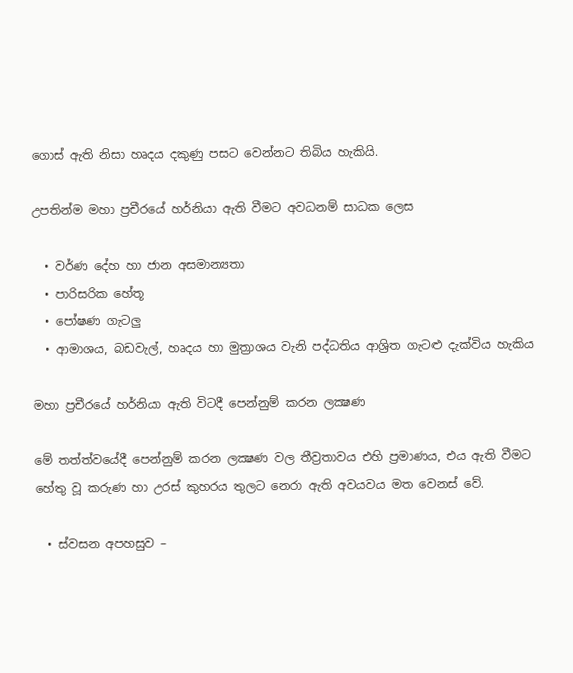ගොස් ඇති නිසා හෘදය දකුණු පසට වෙන්නට තිබිය හැකියි.

උපතින්ම මහා ප්‍රචීරයේ හර්නියා ඇති වීමට අවධනම් සාධක ලෙස

  • වර්ණ දේහ හා ජාන අසමාන්‍යතා
  • පාරිසරික හේතූ
  • පෝෂණ ගැටලු
  • ආමාශය, බඩවැල්, හෘදය හා මුත්‍රාශය වැනි පද්ධතිය ආශ්‍රිත ගැටළු දැක්විය හැකිය

මහා ප්‍රචීරයේ හර්නියා ඇති විටදී පෙන්නුම් කරන ලක්‍ෂණ

මේ තත්ත්වයේදී පෙන්නුම් කරන ලක්‍ෂණ වල තීව්‍රතාවය එහි ප්‍රමාණය, එය ඇති වීමට හේතු වූ කරුණ හා උරස් කුහරය තුලට නෙරා ඇති අවයවය මත වෙනස් වේ.

  • ස්වසන අපහසුව –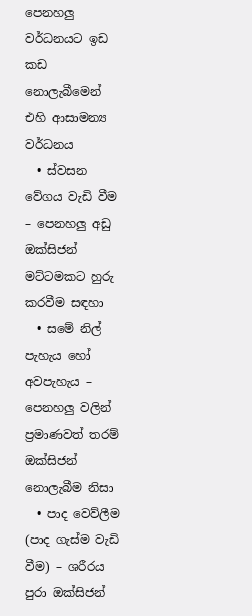පෙනහලු වර්ධනයට ඉඩ කඩ නොලැබීමෙන් එහි ආසාමන්‍ය වර්ධනය
  • ස්වසන වේගය වැඩි වීම – පෙනහලු අඩු ඔක්සිජන් මට්ටමකට හුරු කරවීම සඳහා
  • සමේ නිල් පැහැය හෝ අවපැහැය – පෙනහලු වලින් ප්‍රමාණවත් තරම් ඔක්සිජන් නොලැබීම නිසා
  • පාද වෙව්ලීම (පාද ගැස්ම වැඩි වීම) – ශරීරය පුරා ඔක්සිජන්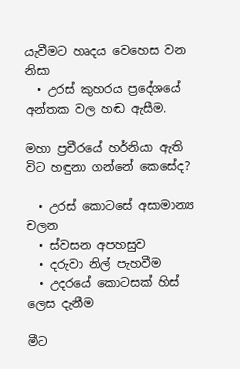යැවීමට හෘදය වෙහෙස වන නිසා
  • උරස් කුහරය ප්‍රදේශයේ අන්තක වල හඬ ඇසීම.

මහා ප්‍රචීරයේ හර්නියා ඇති විට හඳුනා ගන්නේ කෙසේද?

  • උරස් කොටසේ අසාමාන්‍ය චලන
  • ස්වසන අපහසුව
  • දරුවා නිල් පැහවීම
  • උදරයේ කොටසක් හිස් ලෙස දැනීම

මීට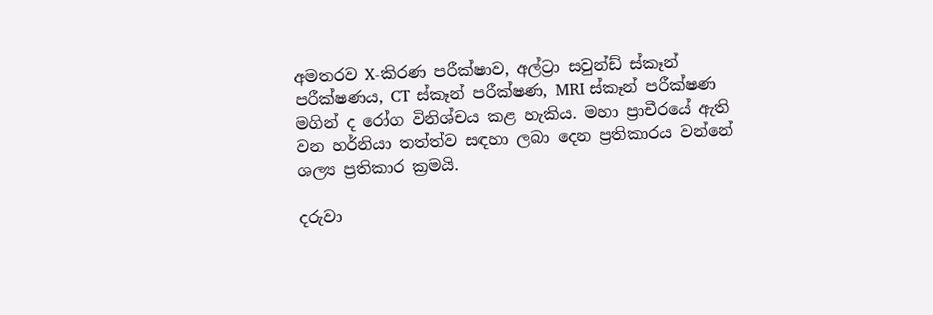අමතරව X-කිරණ පරීක්ෂාව, අල්ට්‍රා සවුන්ඩ් ස්කෑන් පරීක්ෂණය, CT ස්කෑන් පරීක්ෂණ, MRI ස්කෑන් පරීක්ෂණ මගින් ද රෝග විනිශ්චය කළ හැකිය. මහා ප්‍රාචීරයේ ඇති වන හර්නියා තත්ත්ව සඳහා ලබා දෙන ප්‍රතිකාරය වන්නේ ශල්‍ය ප්‍රතිකාර ක්‍රමයි.

දරුවා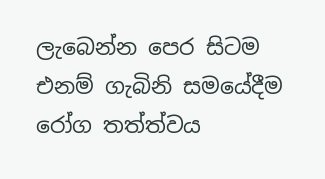ලැබෙන්න පෙර සිටම එනම් ගැබිනි සමයේදීම රෝග තත්ත්වය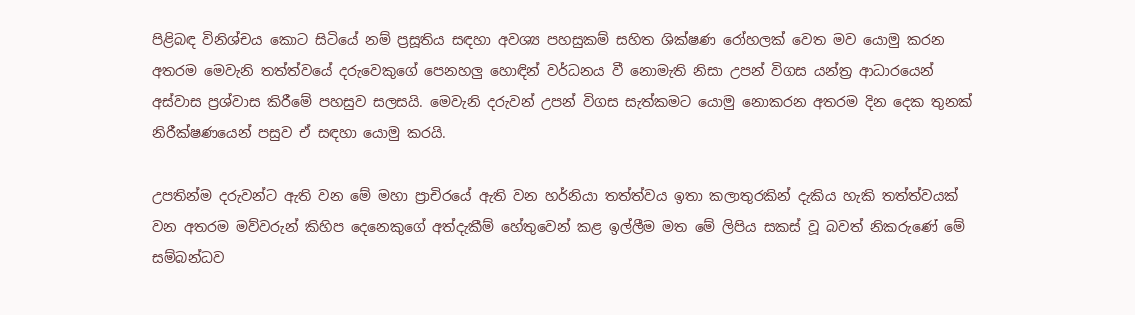පිළිබඳ විනිශ්චය කොට සිටියේ නම් ප්‍රසූතිය සඳහා අවශ්‍ය පහසුකම් සහිත ශික්ෂණ රෝහලක් වෙත මව යොමු කරන අතරම මෙවැනි තත්ත්වයේ දරුවෙකුගේ පෙනහලු හොඳින් වර්ධනය වී නොමැති නිසා උපන් විගස යන්ත්‍ර ආධාරයෙන් අස්වාස ප්‍රශ්වාස කිරීමේ පහසුව සලසයි. මෙවැනි දරුවන් උපන් විගස සැත්කමට යොමු නොකරන අතරම දින දෙක තුනක් නිරීක්ෂණයෙන් පසුව ඒ සඳහා යොමු කරයි.

උපතින්ම දරුවන්ට ඇති වන මේ මහා ප්‍රාචිරයේ ඇති වන හර්නියා තත්ත්වය ඉතා කලාතුරකින් දැකිය හැකි තත්ත්වයක් වන අතරම මව්වරුන් කිහිප දෙනෙකුගේ අත්දැකීම් හේතුවෙන් කළ ඉල්ලීම මත මේ ලිපිය සකස් වූ බවත් නිකරුණේ මේ සම්බන්ධව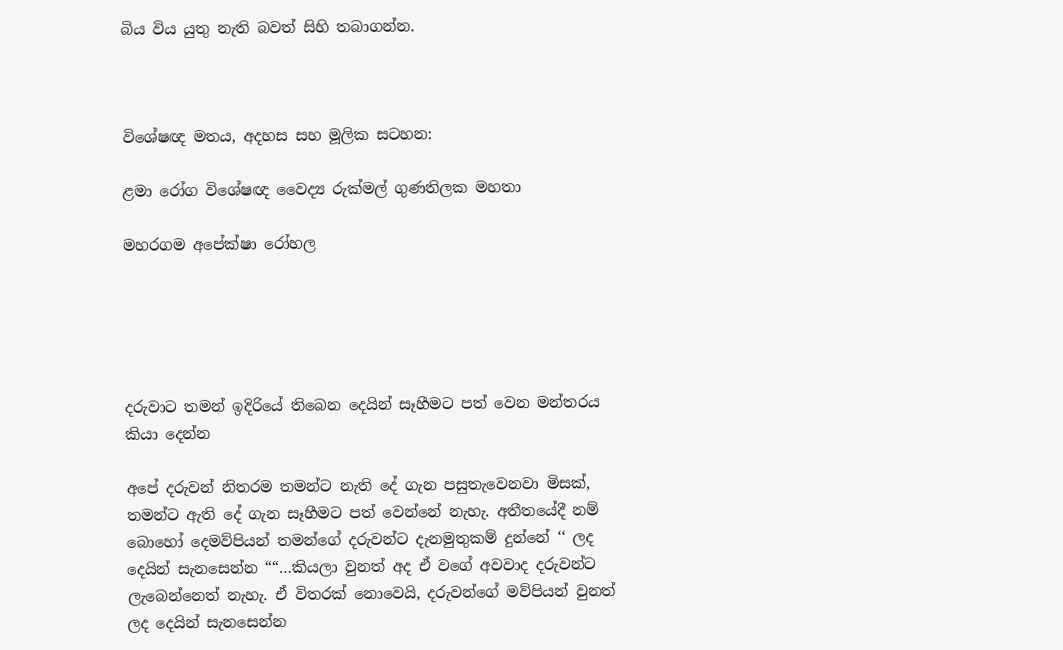බිය විය යුතු නැති බවත් සිහි තබාගන්න.



විශේෂඥ මතය, අදහස සහ මූලික සටහන:

ළමා රෝග විශේෂඥ වෛද්‍ය රුක්මල් ගුණතිලක මහතා

මහරගම අපේක්ෂා රෝහල





දරුවාට තමන් ඉදිරියේ තිබෙන දෙයින් සෑහීමට පත් වෙන මන්තරය කියා දෙන්න

අපේ දරුවන් නිතරම තමන්ට නැති දේ ගැන පසුතැවෙනවා මිසක්, තමන්ට ඇති දේ ගැන සෑහීමට පත් වෙන්නේ නැහැ. අතීතයේදී නම් බොහෝ දෙමව්පියන් තමන්ගේ දරුවන්ට දැනමුතුකම් දුන්නේ ‘‘ ලද දෙයින් සැනසෙන්න ““…කියලා වුනත් අද ඒ වගේ අවවාද දරුවන්ට ලැබෙන්නෙත් නැහැ. ඒ විතරක් නොවෙයි, දරුවන්ගේ මව්පියන් වුනත් ලද දෙයින් සැනසෙන්න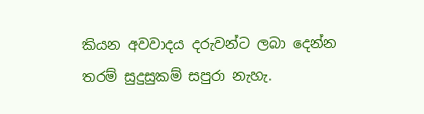කියන අවවාදය දරුවන්ට ලබා දෙන්න තරම් සුදුසුකම් සපුරා නැහැ.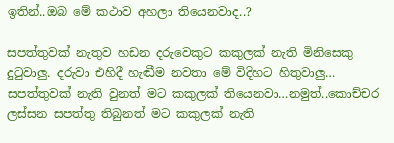ඉතින්..ඔබ මේ කථාව අහලා තියෙනවාද..?

සපත්තුවක් නැතුව හඩන දරුවෙකුට කකුලක් නැති මිනිසෙකු දුටුවාලු. දරුවා එහිදී හැඬීම නවතා මේ විදිහට හිතුවාලු… සපත්තුවක් නැති වුනත් මට කකුලක් තියෙනවා…නමුත්..කොච්චර ලස්සන සපත්තු තිබුනත් මට කකුලක් නැති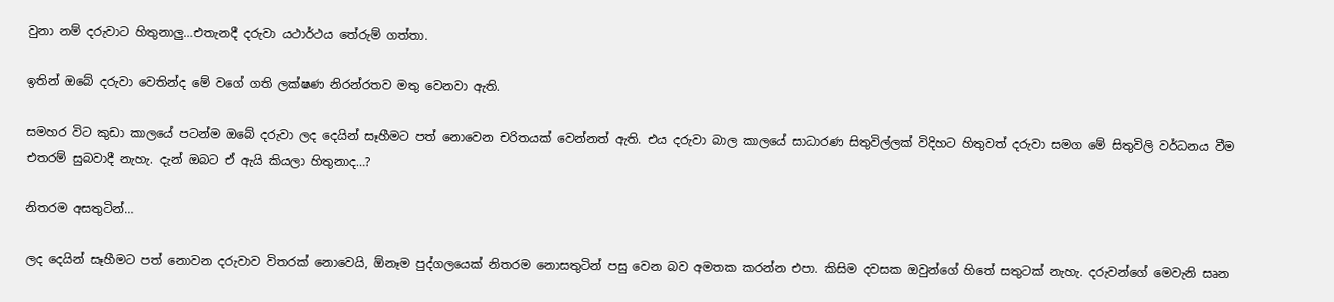වුනා නම් දරුවාට හිතුනාලු…එතැනදී දරුවා යථාර්ථය තේරුම් ගත්තා.

ඉතින් ඔබේ දරුවා වෙතින්ද මේ වගේ ගති ලක්ෂණ නිරන්රතව මතු වෙනවා ඇති.

සමහර විට කුඩා කාලයේ පටන්ම ඔබේ දරුවා ලද දෙයින් සෑහීමට පත් නොවෙන චරිතයක් වෙන්නත් ඇති. එය දරුවා බාල කාලයේ සාධාරණ සිතුවිල්ලක් විදිහට හිතුවත් දරුවා සමග මේ සිතුවිලි වර්ධනය වීම එතරම් සුබවාදී නැහැ. දැන් ඔබට ඒ ඇයි කියලා හිතුනාද…?

නිතරම අසතුටින්…

ලද දෙයින් සෑහීමට පත් නොවන දරුවාව විතරක් නොවෙයි, ඕනෑම පුද්ගලයෙක් නිතරම නොසතුටින් පසු වෙන බව අමතක කරන්න එපා. කිසිම දවසක ඔවුන්ගේ හිතේ සතුටක් නැහැ. දරුවන්ගේ මෙවැනි සෘන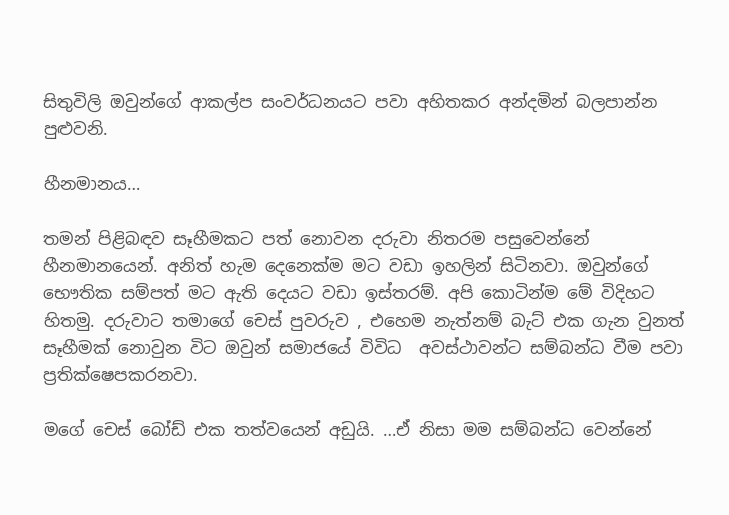සිතුවිලි ඔවුන්ගේ ආකල්ප සංවර්ධනයට පවා අහිතකර අන්දමින් බලපාන්න පුළුවනි.

හීනමානය…

තමන් පිළිබඳව සෑහීමකට පත් නොවන දරුවා නිතරම පසුවෙන්නේ හීනමානයෙන්. අනිත් හැම දෙනෙක්ම මට වඩා ඉහලින් සිටිනවා. ඔවුන්ගේ භෞතික සම්පත් මට ඇති දෙයට වඩා ඉස්තරම්. අපි කොටින්ම මේ විදිහට හිතමු. දරුවාට තමාගේ චෙස් පුවරුව , එහෙම නැත්නම් බැට් එක ගැන වුනත් සෑහීමක් නොවුන විට ඔවුන් සමාජයේ විවිධ  අවස්ථාවන්ට සම්බන්ධ වීම පවා ප්‍රතික්ෂෙපකරනවා.

මගේ චෙස් බෝඩ් එක තත්වයෙන් අඩුයි. …ඒ නිසා මම සම්බන්ධ වෙන්නේ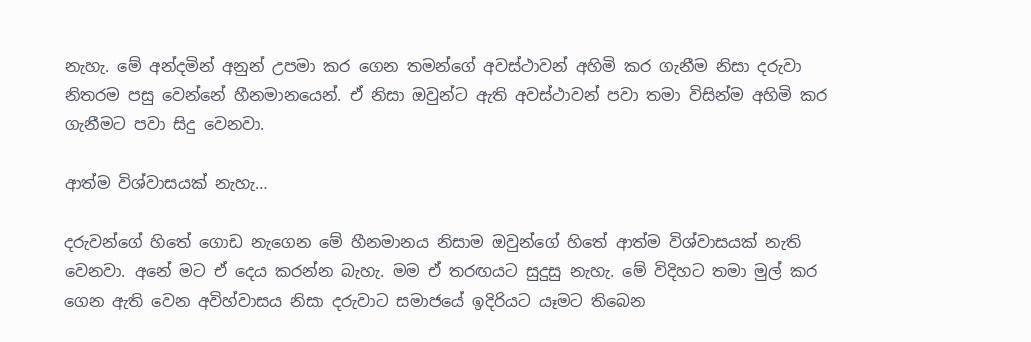නැහැ. මේ අන්දමින් අනුන් උපමා කර ගෙන තමන්ගේ අවස්ථාවන් අහිමි කර ගැනීම නිසා දරුවා නිතරම පසු වෙන්නේ හීනමානයෙන්. ඒ නිසා ඔවුන්ට ඇති අවස්ථාවන් පවා තමා විසින්ම අහිමි කර ගැනීමට පවා සිදු වෙනවා.

ආත්ම විශ්වාසයක් නැහැ…

දරුවන්ගේ හිතේ ගොඩ නැගෙන මේ හීනමානය නිසාම ඔවුන්ගේ හිතේ ආත්ම විශ්වාසයක් නැති වෙනවා. අනේ මට ඒ දෙය කරන්න බැහැ. මම ඒ තරඟයට සුදුසු නැහැ. මේ විදිහට තමා මුල් කර ගෙන ඇති වෙන අවිහ්වාසය නිසා දරුවාට සමාජයේ ඉදිරියට යෑමට තිබෙන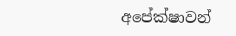අපේක්ෂාවන්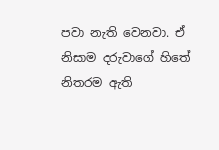පවා නැති වෙනවා. ඒ නිසාම දරුවාගේ හිතේ නිතරම ඇති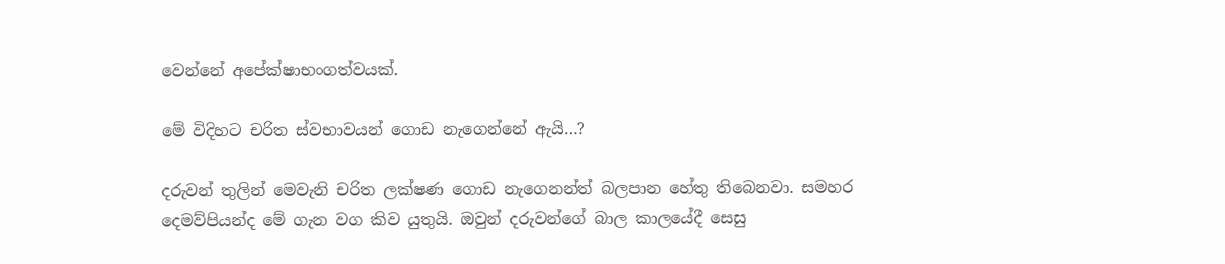වෙන්නේ අපේක්ෂාභංගත්වයක්.

මේ විදිහට චරිත ස්වභාවයන් ගොඩ නැගෙන්නේ ඇයි…?

දරුවන් තුලින් මෙවැනි චරිත ලක්ෂණ ගොඩ නැගෙනන්ත් බලපාන හේතු තිබෙනවා. සමහර දෙමව්පියන්ද මේ ගැන වග කිව යුතුයි. ඔවුන් දරුවන්ගේ බාල කාලයේදී සෙසු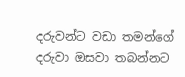දරුවන්ට වඩා තමන්ගේ දරුවා ඔසවා තබන්නට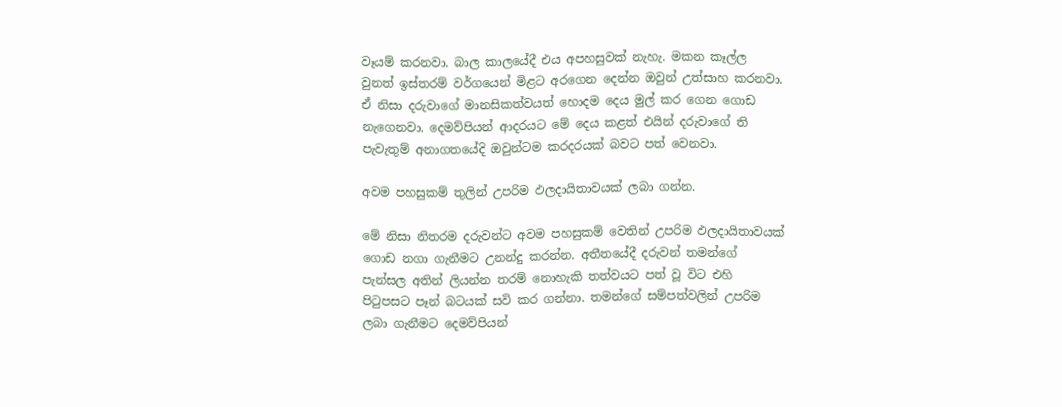වෑයම් කරනවා. බාල කාලයේදී එය අපහසුවක් නැහැ. මකන කෑල්ල  වුනත් ඉස්තරම් වර්ගයෙන් මිළට අරගෙන දෙන්න ඔවුන් උත්සාහ කරනවා. ඒ නිසා දරුවාගේ මානසිකත්වයත් හොදම දෙය මුල් කර ගෙන ගොඩ නැගෙනවා. දෙමව්පියන් ආදරයට මේ දෙය කළත් එයින් දරුවාගේ ති පැවැතුම් අනාගතයේදි ඔවුන්ටම කරදරයක් බවට පත් වෙනවා.

අවම පහසුකම් තුලින් උපරිම ඵලදායිතාවයක් ලබා ගන්න.

මේ නිසා නිතරම දරුවන්ට අවම පහසුකම් වෙතින් උපරිම ඵලදායිතාවයක් ගොඩ නගා ගැනීමට උනන්දු කරන්න. අතීතයේදී දරුවන් තමන්ගේ පැන්සල අතින් ලියන්න තරම් නොහැකි තත්වයට පත් වූ විට එහි පිටුපසට පෑන් බටයක් සවි කර ගන්නා. තමන්ගේ සම්පත්වලින් උපරිම  ලබා ගැනීමට දෙමව්පියන්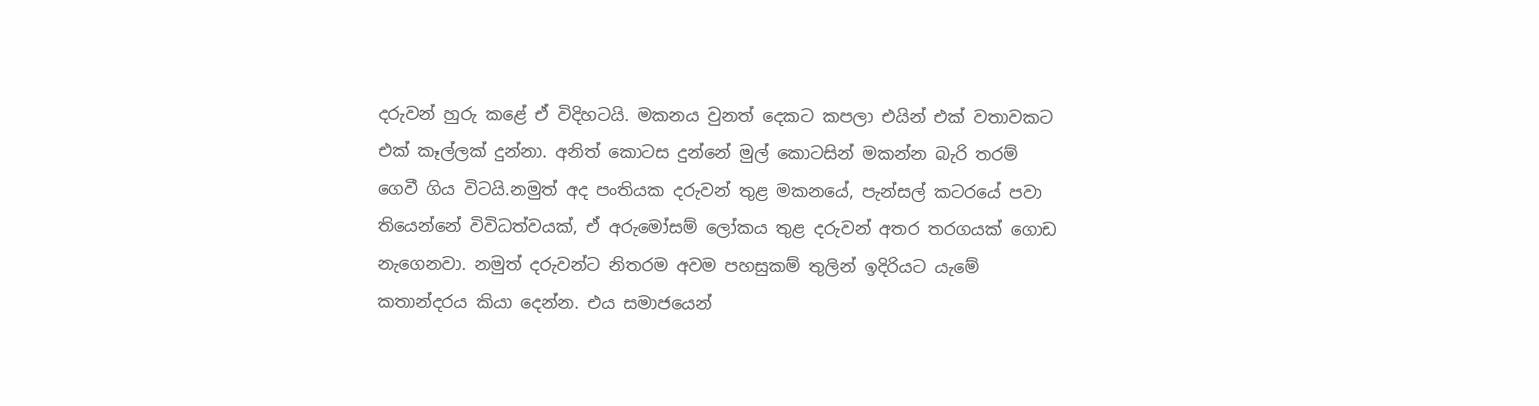දරුවන් හුරු කළේ ඒ විදිහටයි. මකනය වුනත් දෙකට කපලා එයින් එක් වතාවකට එක් කෑල්ලක් දුන්නා. අනිත් කොටස දුන්නේ මුල් කොටසින් මකන්න බැරි තරම් ගෙවී ගිය විටයි.නමුත් අද පංතියක දරුවන් තුළ මකනයේ, පැන්සල් කටරයේ පවා තියෙන්නේ විවිධත්වයක්, ඒ අරුමෝසම් ලෝකය තුළ දරුවන් අතර තරගයක් ගොඩ නැගෙනවා. නමුත් දරුවන්ට නිතරම අවම පහසුකම් තුලින් ඉදිරියට යැමේ කතාන්දරය කියා දෙන්න. එය සමාජයෙන්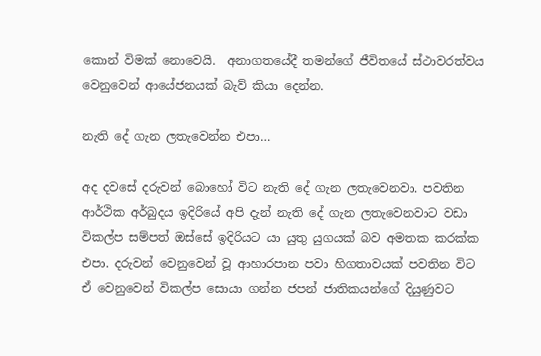කොන් විමක් නොවෙයි.  අනාගතයේදී තමන්ගේ ජීවිතයේ ස්ථාවරත්වය වෙනුවෙන් ආයේජනයක් බැව් කියා දෙන්න.

නැති දේ ගැන ලතැවෙන්න එපා…

අද දවසේ දරුවන් බොහෝ විට නැති දේ ගැන ලතැවෙනවා. පවතින ආර්ථික අර්බුදය ඉදිරියේ අපි දැන් නැති දේ ගැන ලතැවෙනවාට වඩා විකල්ප සම්පත් ඔස්සේ ඉදිරියට යා යුතු යුගයක් බව අමතක කරක්ක එපා. දරුවන් වෙනුවෙන් වූ ආහාරපාන පවා හිගතාවයක් පවතින විට ඒ වෙනුවෙන් විකල්ප සොයා ගන්න ජපන් ජාතිකයන්ගේ දියුණුවට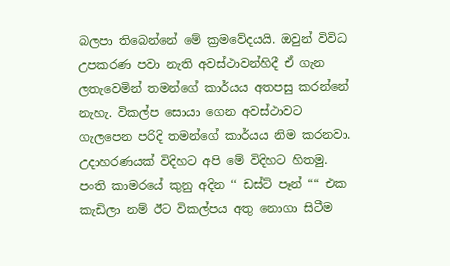බලපා තිබෙන්නේ මේ ක්‍රමවේදයයි. ඔවුන් විවිධ උපකරණ පවා නැති අවස්ථාවන්හිදී ඒ ගැන ලතැවෙමින් තමන්ගේ කාර්යය අතපසු කරන්නේ නැහැ. විකල්ප සොයා ගෙන අවස්ථාවට ගැලපෙන පරිදි තමන්ගේ කාර්යය නිම කරනවා. උදාහරණයක් විදිහට අපි මේ විදිහට හිතමු. පංති කාමරයේ කුනු අදින ‘‘ ඩස්ට් පෑන් ““ එක කැඩිලා නම් ඊට විකල්පය අතු නොගා සිටීම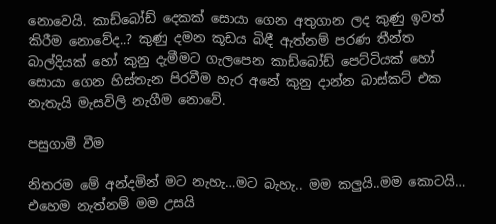නොවෙයි. කාඩ්බෝඩ් දෙකක් සොයා ගෙන අතුගාන ලද කුණු ඉවත් කිරීම නොවේද..? කුණු දමන කූඩය බිඳී ඇත්නම් පරණ තීන්ත බාල්දියක් හෝ කුනු දැමීමට ගැලපෙන කාඩ්බෝඩ් පෙට්ටියක් හෝ සොයා ගෙන හිස්තැන පිරවීම හැර අනේ කුනු දාන්න බාස්කට් එක නැතැයි මැසවිලි නැගීම නොවේ.

පසුගාමී වීම

නිතරම මේ අන්දමින් මට නැහැ…මට බැහැ.. මම කලුයි..මම කොටයි… එහෙම නැත්නම් මම උසයි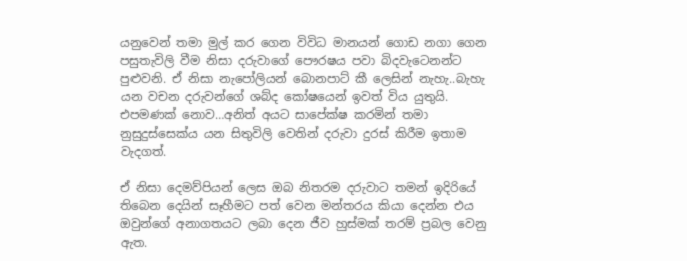යනුවෙන් තමා මුල් කර ගෙන විවිධ මානයන් ගොඩ නගා ගෙන පසුතැවිලි වීම නිසා දරුවාගේ පෞරෂය පවා බිදවැටෙනන්ට පුළුවනි. ඒ නිසා නැපෝලියන් බොනපාට් කී ලෙසින් නැහැ..බැහැ යන වචන දරුවන්ගේ ශබ්ද කෝෂයෙන් ඉවත් විය යුතුයි. එපමණක් නොව…අනිත් අයට සාපේක්ෂ කරමින් තමා නුසුදුස්සෙක්ය යන සිතුවිලි වෙතින් දරුවා දුරස් කිරීම ඉතාම වැදගත්.

ඒ නිසා දෙමව්පියන් ලෙස ඔබ නිතරම දරුවාට තමන් ඉදිරියේ තිබෙන දෙයින් සෑහීමට පත් වෙන මන්තරය කියා දෙන්න එය ඔවුන්ගේ අනාගතයට ලබා දෙන ජීව හුස්මක් තරම් ප්‍රබල වෙනු ඇත.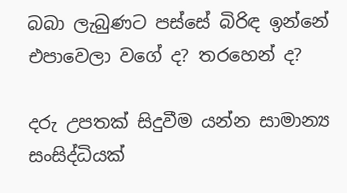බබා ලැබුණට පස්සේ බිරිඳ ඉන්නේ එපාවෙලා වගේ ද? තරහෙන් ද?

දරු උපතක් සිදුවීම යන්න සාමාන්‍ය සංසිද්ධියක්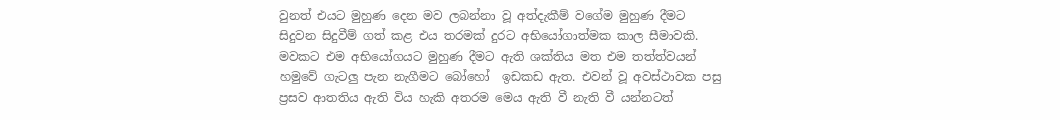වුනත් එයට මුහුණ දෙන මව ලබන්නා වූ අත්දැකීම් වගේම මුහුණ දීමට සිදුවන සිදුවීම් ගත් කළ එය තරමක් දුරට අභියෝගාත්මක කාල සීමාවකි. මවකට එම අභියෝගයට මුහුණ දීමට ඇති ශක්තිය මත එම තත්ත්වයන් හමුවේ ගැටලු පැන නැගීමට බෝහෝ  ඉඩකඩ ඇත. එවන් වූ අවස්ථාවක පසු ප්‍රසව ආතතිය ඇති විය හැකි අතරම මෙය ඇති වී නැති වී යන්නටත්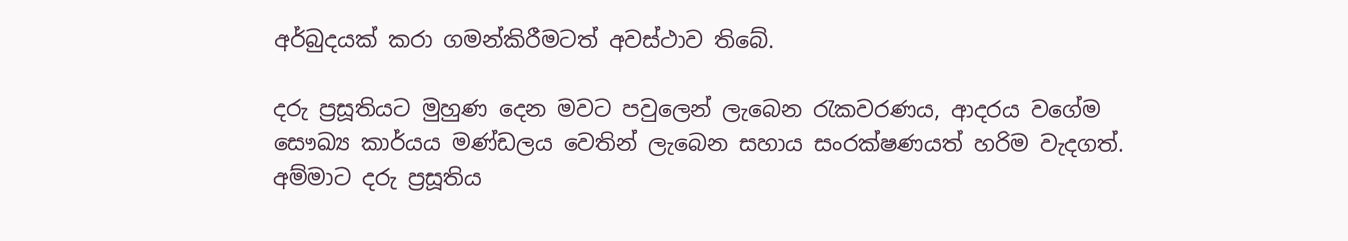අර්බුදයක් කරා ගමන්කිරීමටත් අවස්ථාව තිබේ.

දරු ප්‍රසූතියට මුහුණ දෙන මවට පවුලෙන් ලැබෙන රැකවරණය, ආදරය වගේම සෞඛ්‍ය කාර්යය මණ්ඩලය වෙතින් ලැබෙන සහාය සංරක්ෂණයත් හරිම වැදගත්. අම්මාට දරු ප්‍රසූතිය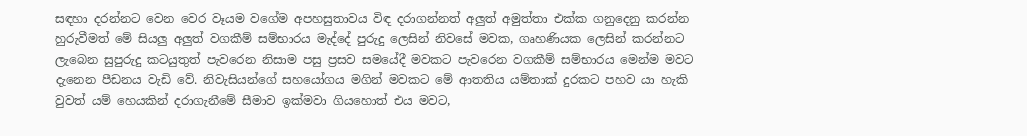සඳහා දරන්නට වෙන වෙර වෑයම වගේම අපහසුතාවය විඳ දරාගන්නත් අලුත් අමුත්තා එක්ක ගනුදෙනු කරන්න හුරුවීමත් මේ සියලු අලුත් වගකීම් සම්භාරය මැද්දේ පුරුදු ලෙසින් නිවසේ මවක, ගෘහණියක ලෙසින් කරන්නට ලැබෙන සුපුරුදු කටයුතුත් පැවරෙන නිසාම පසු ප්‍රසව සමයේදී මවකට පැවරෙන වගකීම් සම්භාරය මෙන්ම මවට දැනෙන පීඩනය වැඩි වේ. නිවැසියන්ගේ සහයෝගය මගින් මවකට මේ ආතතිය යම්තාක් දුරකට පහව යා හැකි වුවත් යම් හෙයකින් දරාගැනීමේ සීමාව ඉක්මවා ගියහොත් එය මවට,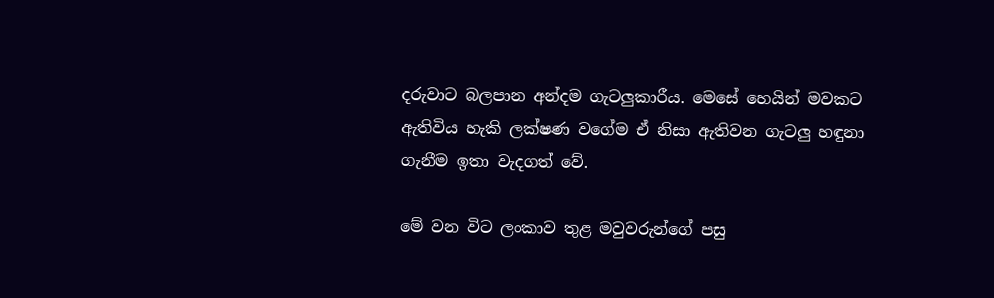දරුවාට බලපාන අන්දම ගැටලුකාරීය. මෙසේ හෙයින් මවකට ඇතිවිය හැකි ලක්ෂණ වගේම ඒ නිසා ඇතිවන ගැටලු හඳුනා ගැනීම ඉතා වැදගත් වේ.

මේ වන විට ලංකාව තුළ මවුවරුන්ගේ පසු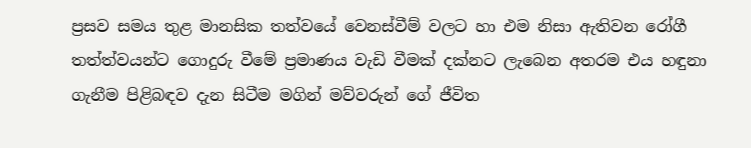ප්‍රසව සමය තුළ මානසික තත්වයේ වෙනස්වීම් වලට හා එම නිසා ඇතිවන රෝගී තත්ත්වයන්ට ගොදුරු වීමේ ප්‍රමාණය වැඩි වීමක් දක්නට ලැබෙන අතරම එය හඳුනා ගැනීම පිළිබඳව දැන සිටීම මගින් මව්වරුන් ගේ ජීවිත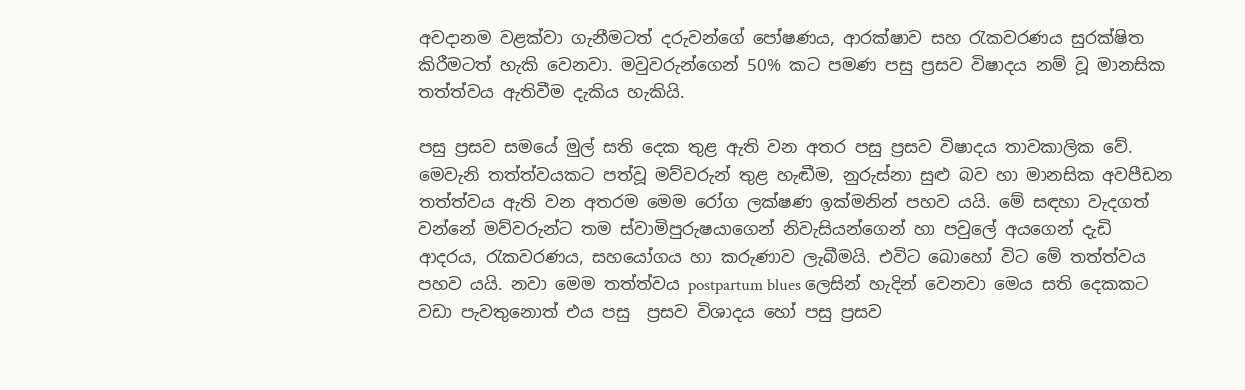අවදානම වළක්වා ගැනීමටත් දරුවන්ගේ පෝෂණය, ආරක්ෂාව සහ රැකවරණය සුරක්ෂිත කිරීමටත් හැකි වෙනවා. මවුවරුන්ගෙන් 50% කට පමණ පසු ප්‍රසව විෂාදය නම් වූ මානසික තත්ත්වය ඇතිවීම දැකිය හැකියි‍.

පසු ප්‍රසව සමයේ මුල් සති දෙක තුළ ඇති වන අතර පසු ප්‍රසව විෂාදය තාවකාලික වේ. මෙවැනි තත්ත්වයකට පත්වූ මව්වරුන් තුළ හැඬීම, නුරුස්නා සුළු බව හා මානසික අවපීඩන තත්ත්වය ඇති වන අතරම මෙම රෝග ලක්ෂණ ඉක්මනින් පහව යයි. මේ සඳහා වැදගත් වන්නේ මව්වරුන්ට තම ස්වාමිපුරුෂයාගෙන් නිවැසියන්ගෙන් හා පවුලේ අයගෙන් දැඩි ආදරය, රැකවරණය, සහයෝගය හා කරුණාව ලැබීමයි. එවිට බොහෝ විට මේ තත්ත්වය පහව යයි. නවා මෙම තත්ත්වය postpartum blues ලෙසින් හැදින් වෙනවා මෙය සති දෙකකට වඩා පැවතුනොත් එය පසු  ප්‍රසව විශාදය හෝ පසු ප්‍රසව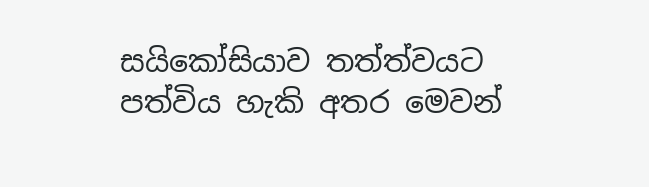සයිකෝසියාව තත්ත්වයට පත්විය හැකි අතර මෙවන්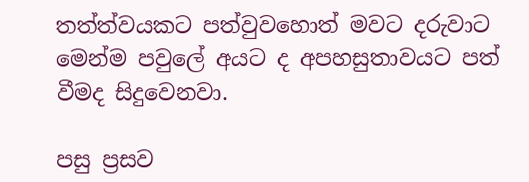තත්ත්වයකට පත්වුවහොත් මවට දරුවාට මෙන්ම පවුලේ අයට ද අපහසුතාවයට පත් වීමද සිදුවෙනවා.

පසු ප්‍රසව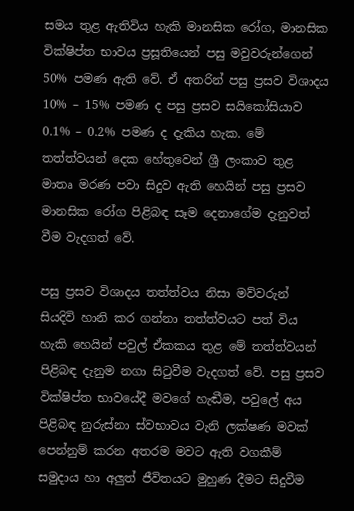සමය තුළ ඇතිවිය හැකි මානසික රෝග, මානසික වික්ෂිප්ත භාවය ප්‍රසූතියෙන් පසු මවුවරුන්ගෙන් 50% පමණ ඇති වේ. ඒ අතරින් පසු ප්‍රසව විශාදය 10% – 15% පමණ ද පසු ප්‍රසව සයිකෝසියාව 0.1% – 0.2% පමණ ද දැකිය හැක. මේ තත්ත්වයන් දෙක හේතුවෙන් ශ්‍රී ලංකාව තුළ මාතෘ මරණ පවා සිදුව ඇති හෙයින් පසු ප්‍රසව මානසික රෝග පිළිබඳ සෑම දෙනාගේම දැනුවත් වීම වැදගත් වේ.

පසු ප්‍රසව විශාදය තත්ත්වය නිසා මව්වරුන් සියදිවි හානි කර ගන්නා තත්ත්වයට පත් විය හැකි හෙයින් පවුල් ඒකකය තුළ මේ තත්ත්වයන් පිළිබඳ දැනුම නගා සිටුවීම වැදගත් වේ. පසු ප්‍රසව වික්ෂිප්ත භාවයේදී මවගේ හැඬීම, පවුලේ අය පිළිබඳ නුරුස්නා ස්වභාවය වැනි ලක්ෂණ මවක් පෙන්නුම් කරන අතරම මවට ඇති වගකීම් සමුදාය හා අලුත් ජීවිතයට මුහුණ දීමට සිදුවීම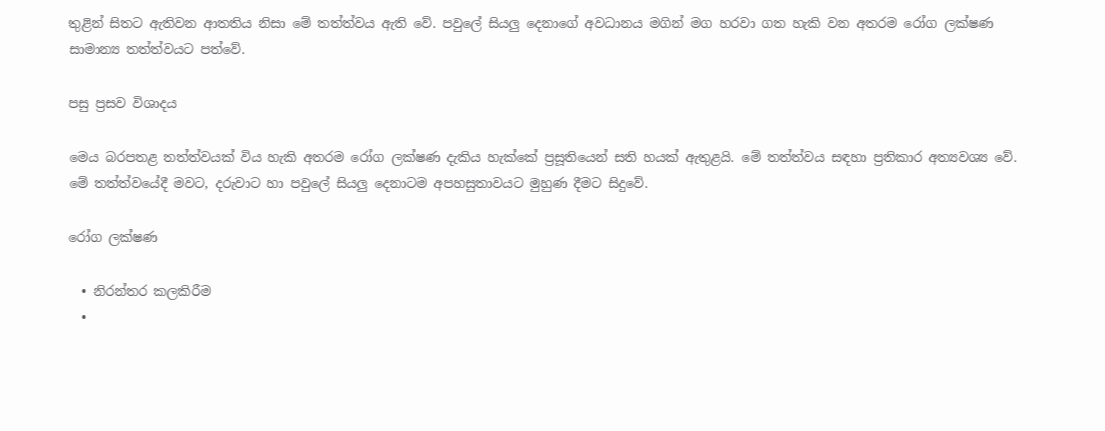තුළින් සිතට ඇතිවන ආතතිය නිසා මේ තත්ත්වය ඇති වේ. පවුලේ සියලු දෙනාගේ අවධානය මගින් මග හරවා ගත හැකි වන අතරම රෝග ලක්ෂණ සාමාන්‍ය තත්ත්වයට පත්වේ.

පසු ප්‍රසව විශාදය ‍

මෙය බරපතළ තත්ත්වයක් විය හැකි අතරම රෝග ලක්ෂණ දැකිය හැක්කේ ප්‍රසූතියෙන් සති හයක් ඇතුළයි. මේ තත්ත්වය සඳහා ප්‍රතිකාර අත්‍යවශ්‍ය වේ. මේ තත්ත්වයේදී මවට, දරුවාට හා පවුලේ සියලු දෙනාටම අපහසුතාවයට මුහුණ දීමට සිදුවේ.

රෝග ලක්ෂණ

  • නිරන්තර කලකිරීම
  •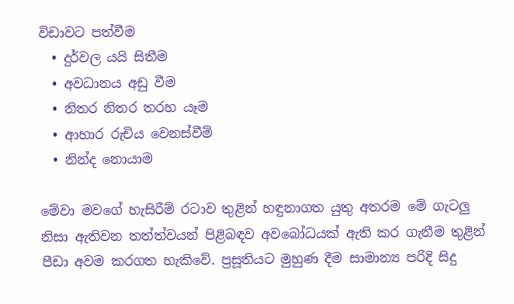විඩාවට පත්වීම
  • දුර්වල යයි සිතීම
  • අවධානය අඩු වීම
  • නිතර නිතර තරහ යෑම
  • ආහාර රුචිය වෙනස්වීම්
  • නින්ද නොයාම

මේවා මවගේ හැසිරීම් රටාව තුළින් හඳුනාගත යුතු අතරම මේ ගැටලු නිසා ඇතිවන තත්ත්වයන් පිළිබඳව අවබෝධයක් ඇති කර ගැනීම තුළින් පීඩා අවම කරගත හැකිවේ. ප්‍රසූතියට මුහුණ දීම සාමාන්‍ය පරිදි සිදු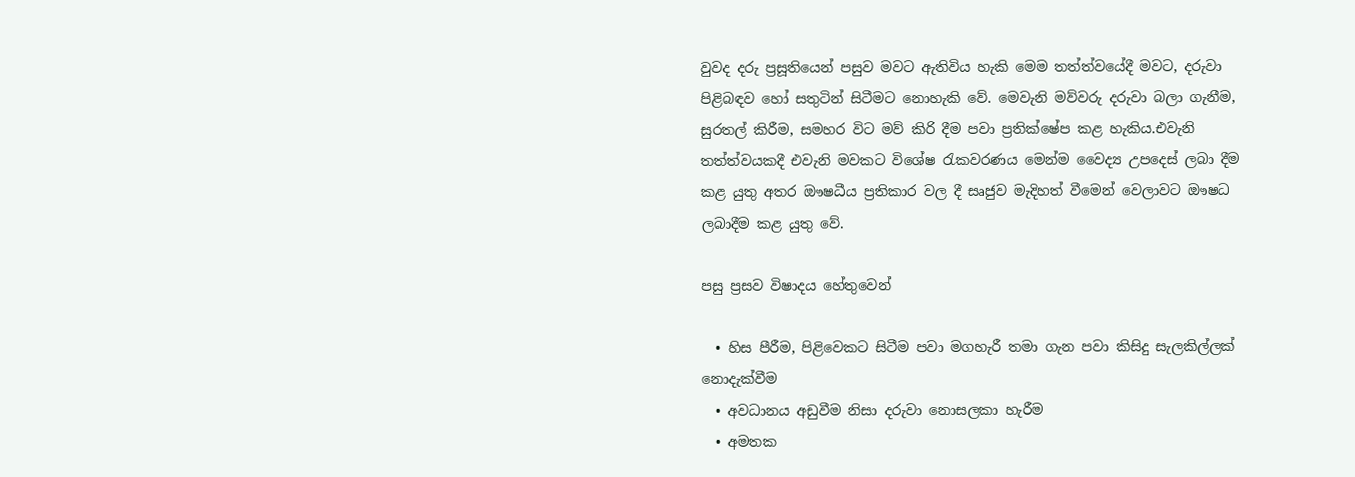වුවද දරු ප්‍රසූතියෙන් පසුව මවට ඇතිවිය හැකි මෙම තත්ත්වයේදී මවට, දරුවා පිළිබඳව හෝ සතුටින් සිටීමට නොහැකි වේ. මෙවැනි මව්වරු දරුවා බලා ගැනීම, සුරතල් කිරීම, සමහර විට මව් කිරි දීම පවා ප්‍රතික්ෂේප කළ හැකිය.එවැනි තත්ත්වයකදී එවැනි මවකට විශේෂ රැකවරණය මෙන්ම වෛද්‍ය උපදෙස් ලබා දීම කළ යුතු අතර ඖෂධීය ප්‍රතිකාර වල දී සෘජුව මැදිහත් වීමෙන් වෙලාවට ඖෂධ ලබාදීම කළ යුතු වේ.

පසු ප්‍රසව විෂාදය හේතුවෙන්

  • හිස පීරීම, පිළිවෙකට සිටීම පවා මගහැරී තමා ගැන පවා කිසිදු සැලකිල්ලක් නොදැක්වීම‍
  • අවධානය අඩුවීම නිසා දරුවා නොසලකා හැරීම
  • අමතක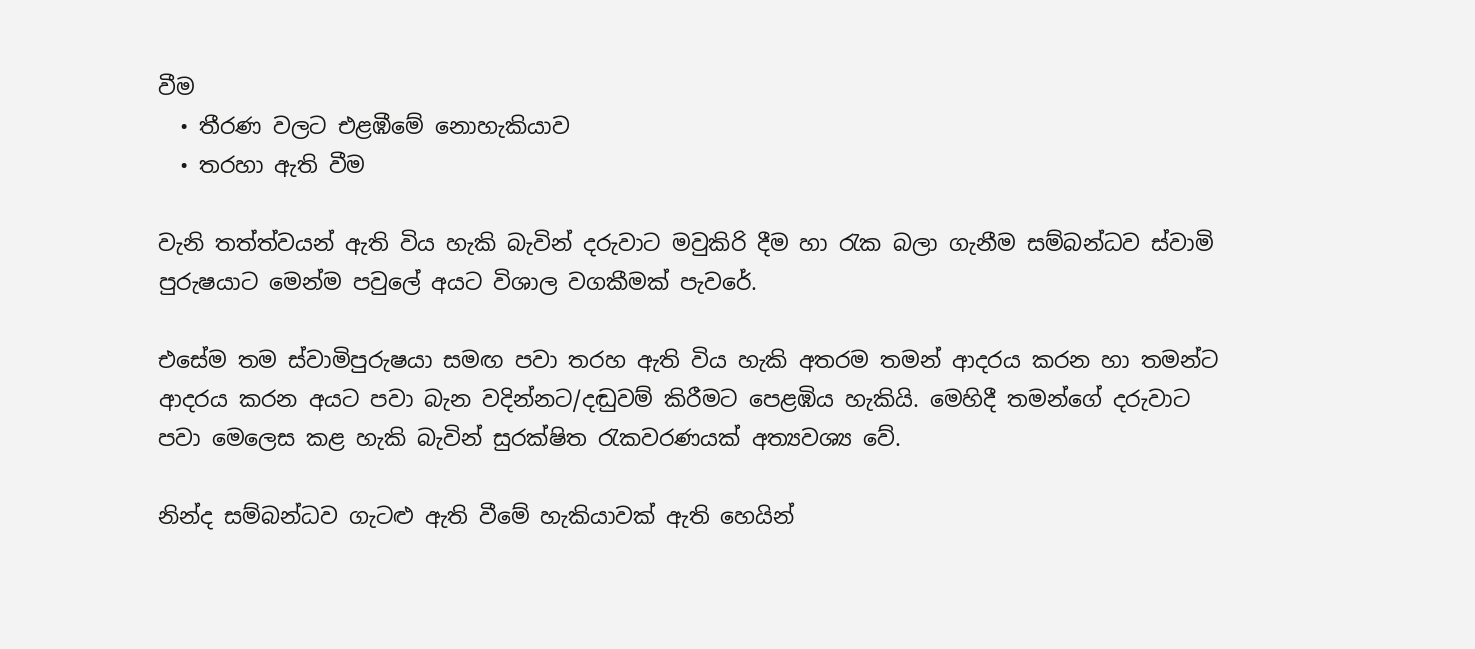වීම
  • තීරණ වලට එළඹීමේ නොහැකියාව
  • තරහා ඇති වීම

වැනි තත්ත්වයන් ඇති විය හැකි බැවින් දරුවාට මවුකිරි දීම හා රැක බලා ගැනීම සම්බන්ධව ස්වාමි පුරුෂයාට මෙන්ම පවුලේ අයට විශාල වගකීමක් පැවරේ.

එසේම තම ස්වාමිපුරුෂයා සමඟ පවා තරහ ඇති විය හැකි අතරම තමන් ආදරය කරන හා තමන්ට ආදරය කරන අයට පවා බැන වදින්නට/දඬුවම් කිරීමට පෙළඹිය හැකියි. මෙහිදී තමන්ගේ දරුවාට පවා මෙලෙස කළ හැකි බැවින් සුරක්ෂිත රැකවරණයක් අත්‍යවශ්‍ය වේ.

නින්ද සම්බන්ධව ගැටළු ඇති වීමේ හැකියාවක් ඇති හෙයින්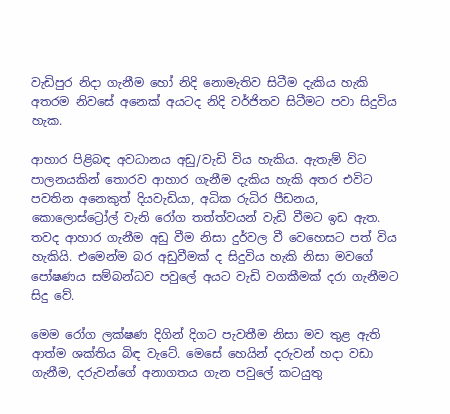වැඩිපුර නිදා ගැනීම හෝ නිදි නොමැතිව සිටීම දැකිය හැකි අතරම නිවසේ අනෙක් අයටද නිදි වර්ජිතව සිටීමට පවා සිදුවිය හැක.

ආහාර පිළිබඳ අවධානය අඩු/වැඩි විය හැකිය. ඇතැම් විට පාලනයකින් තොරව ආහාර ගැනීම දැකිය හැකි අතර එවිට පවතින අනෙකුත් දියවැඩියා, අධික රුධිර පීඩනය, කොලොස්ට්‍රෝල් වැනි රෝග තත්ත්වයන් වැඩි වීමට ඉඩ ඇත. තවද ආහාර ගැනීම අඩු වීම නිසා දුර්වල වී වෙහෙසට පත් විය හැකියි. එමෙන්ම බර අඩුවීමක් ද සිදුවිය හැකි නිසා මවගේ පෝෂණය සම්බන්ධව පවුලේ අයට වැඩි වගකීමක් දරා ගැනීමට සිදු වේ.

මෙම රෝග ලක්ෂණ දිගින් දිගට පැවතීම නිසා මව තුළ ඇති ආත්ම ශක්තිය බිඳ වැටේ. මෙසේ හෙයින් දරුවන් හදා වඩා ගැනීම, දරුවන්ගේ අනාගතය ගැන පවුලේ කටයුතු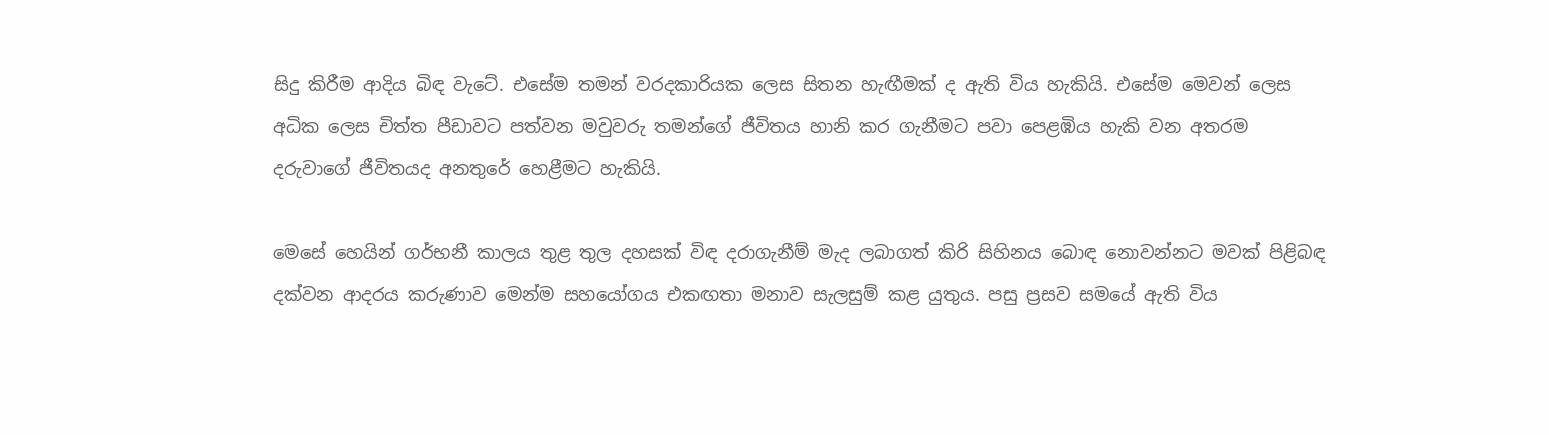සිදු කිරීම ආදිය බිඳ වැටේ. එසේම තමන් වරදකාරියක ලෙස සිතන හැඟීමක් ද ඇති විය හැකියි. එසේම මෙවන් ලෙස අධික ලෙස චිත්ත පීඩාවට පත්වන මවුවරු තමන්ගේ ජීවිතය හානි කර ගැනීමට පවා පෙළඹිය හැකි වන අතරම දරුවාගේ ජීවිතයද අනතුරේ හෙළීමට හැකියි.

මෙසේ හෙයින් ගර්භනී කාලය තුළ තුල දහසක් විඳ දරාගැනීම් මැද ලබාගත් කිරි සිහිනය බොඳ නොවන්නට මවක් පිළිබඳ දක්වන ආදරය කරුණාව මෙන්ම සහයෝගය එකඟතා මනාව සැලසුම් කළ යුතුය. පසු ප්‍රසව සමයේ ඇති විය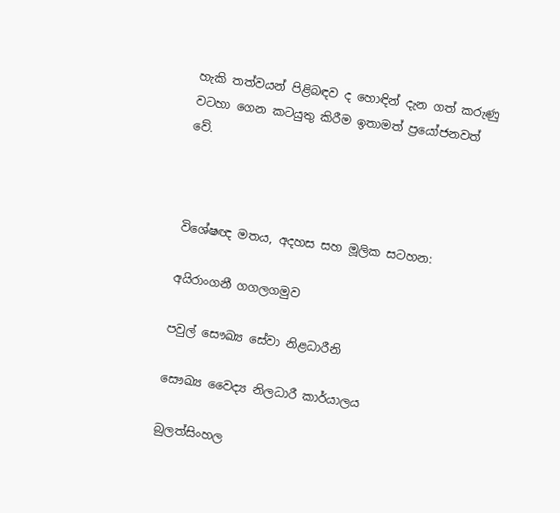හැකි තත්වයන් පිළිබඳව ද හොඳින් දැන ගත් කරුණු වටහා ගෙන කටයුතු කිරීම ඉතාමත් ප්‍රයෝජනවත් වේ.



විශේෂඥ මතය, අදහස සහ මූලික සටහන:

අයිරාංගනී ගගලගමුව

පවුල් සෞඛ්‍ය සේවා නිළධාරීනි

සෞඛ්‍ය වෛද්‍ය නිලධාරී කාර්යාලය

බුලත්සිංහල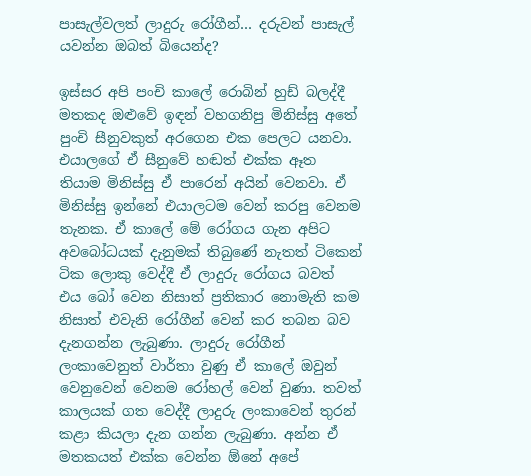පාසැල්වලත් ලාදුරු රෝගීන්… දරුවන් පාසැල් යවන්න ඔබත් බියෙන්ද?

ඉස්සර අපි පංචි කාලේ රොබින් හුඩ් බලද්දී මතකද ඔළුවේ ඉඳන් වහගනිපු මිනිස්සු අතේ පුංචි සීනුවකුත් අරගෙන එක පෙලට යනවා. එයාලගේ ඒ සීනුවේ හඬත් එක්ක ඈත තියාම මිනිස්සු ඒ පාරෙන් අයින් වෙනවා. ඒ මිනිස්සු ඉන්නේ එයාලටම වෙන් කරපු වෙනම තැනක. ඒ කාලේ මේ රෝගය ගැන අපිට අවබෝධයක් දැනුමක් තිබුණේ නැතත් ටිකෙන් ටික ලොකු වෙද්දී ඒ ලාදුරු රෝගය බවත් එය බෝ වෙන නිසාත් ප්‍රතිකාර නොමැති කම නිසාත් එවැනි රෝගීන් වෙන් කර තබන බව දැනගන්න ලැබුණා. ලාදුරු රෝගීන් ලංකාවෙනුත් වාර්තා වුණු ඒ කාලේ ඔවුන් වෙනුවෙන් වෙනම රෝහල් වෙන් වුණා. තවත් කාලයක් ගත වෙද්දී ලාදුරු ලංකාවෙන් තුරන් කළා කියලා දැන ගන්න ලැබුණා. අන්න ඒ මතකයත් එක්ක වෙන්න ඕනේ අපේ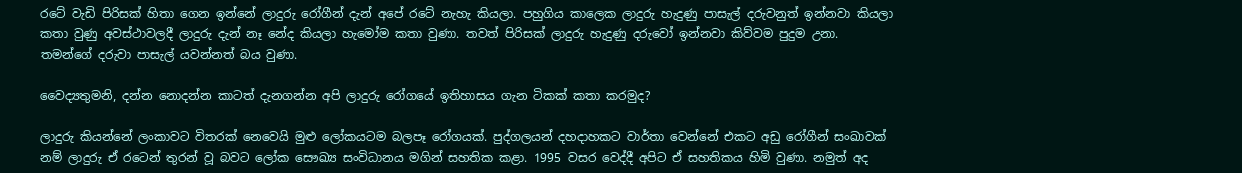රටේ වැඩි පිරිසක් හිතා ගෙන ඉන්නේ ලාදුරු රෝගීන් දැන් අපේ රටේ නැහැ කියලා. පහුගිය කාලෙක ලාදුරු හැදුණු පාසැල් දරුවනුත් ඉන්නවා කියලා කතා වුණු අවස්ථාවලදී ලාදුරු දැන් නෑ නේද කියලා හැමෝම කතා වුණා. තවත් පිරිසක් ලාදුරු හැදුණු දරුවෝ ඉන්නවා කිව්වම පුදුම උනා. තමන්ගේ දරුවා පාසැල් යවන්නත් බය වුණා.

වෛද්‍යතුමනි, දන්න නොදන්න කාටත් දැනගන්න අපි ලාදුරු රෝගයේ ඉතිහාසය ගැන ටිකක් කතා කරමුද?

ලාදුරු කියන්නේ ලංකාවට විතරක් නෙවෙයි මුළු ලෝකයටම බලපෑ රෝගයක්. පුද්ගලයන් දහදාහකට වාර්තා වෙන්නේ එකට අඩු රෝගීන් සංඛාවක් නම් ලාදුරු ඒ රටෙන් තුරන් වූ බවට ලෝක සෞඛ්‍ය සංවිධානය මගින් සහතික කළා. 1995 වසර වෙද්දී අපිට ඒ සහතිකය හිමි වුණා. නමුත් අද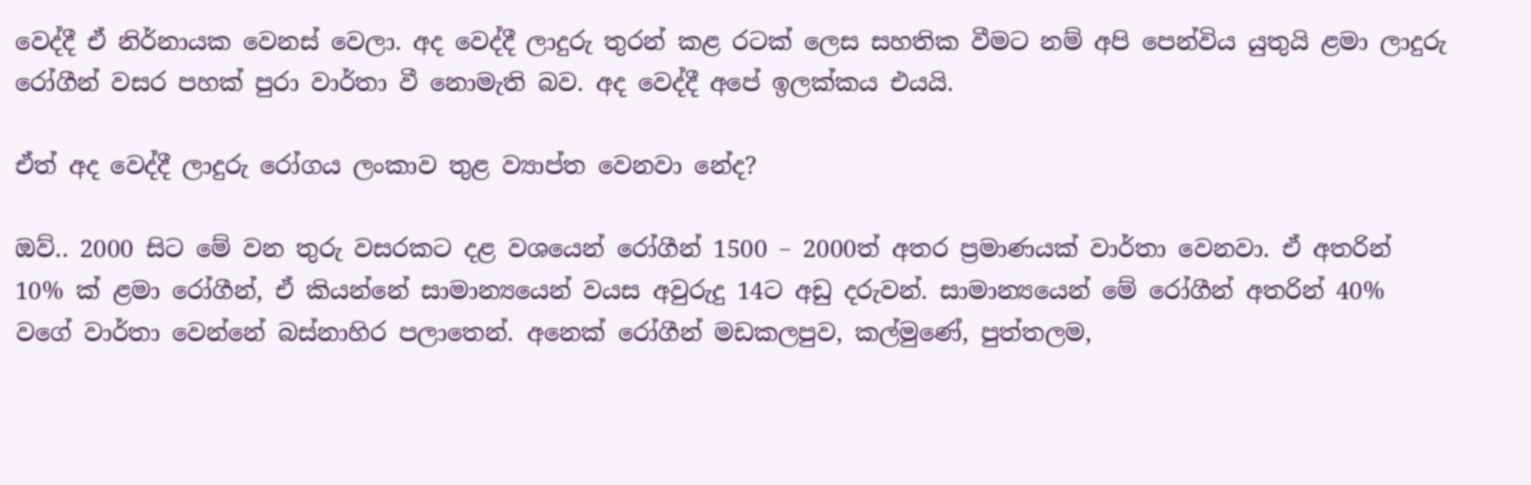වෙද්දී ඒ නිර්නායක වෙනස් වෙලා. අද වෙද්දී ලාදුරු තුරන් කළ රටක් ලෙස සහතික වීමට නම් අපි පෙන්විය යුතුයි ළමා ලාදුරු රෝගීන් වසර පහක් පුරා වාර්තා වී නොමැති බව. අද වෙද්දී අපේ ඉලක්කය එයයි.

ඒත් අද වෙද්දී ලාදුරු රෝගය ලංකාව තුළ ව්‍යාප්ත වෙනවා නේද?

ඔව්.. 2000 සිට මේ වන තුරු වසරකට දළ වශයෙන් රෝගීන් 1500 – 2000ත් අතර ප්‍රමාණයක් වාර්තා වෙනවා. ඒ අතරින් 10% ක් ළමා රෝගීන්, ඒ කියන්නේ සාමාන්‍යයෙන් වයස අවුරුදු 14ට අඩු දරුවන්. සාමාන්‍යයෙන් මේ රෝගීන් අතරින් 40% වගේ වාර්තා වෙන්නේ බස්නාහිර පලාතෙන්. අනෙක් රෝගීන් මඩකලපුව, කල්මුණේ, පුත්තලම,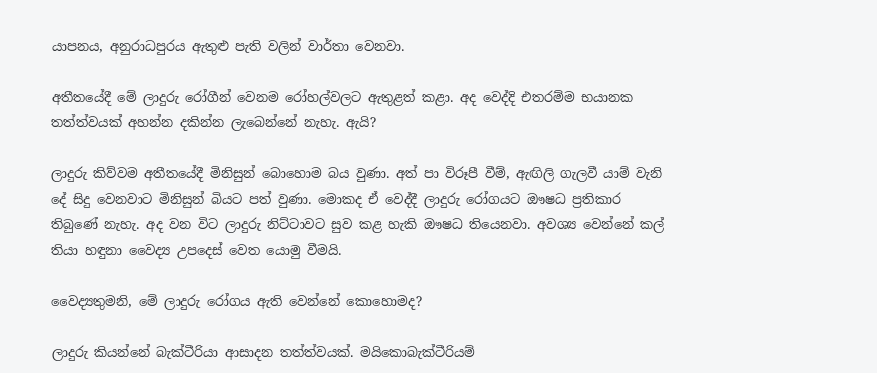යාපනය, අනුරාධපුරය ඇතුළු පැති වලින් වාර්තා වෙනවා.

අතීතයේදී මේ ලාදුරු රෝගීන් වෙනම රෝහල්වලට ඇතුළත් කළා. අද වෙද්දි එතරම්ම භයානක තත්ත්වයක් අහන්න දකින්න ලැබෙන්නේ නැහැ. ඇයි?

ලාදුරු කිව්වම අතීතයේදී මිනිසුන් බොහොම බය වුණා. අත් පා විරූපී වීම්, ඇඟිලි ගැලවී යාම් වැනි දේ සිදු වෙනවාට මිනිසුන් බියට පත් වුණා. මොකද ඒ වෙද්දී ලාදුරු රෝගයට ඖෂධ ප්‍රතිකාර තිබුණේ නැහැ. අද වන විට ලාදුරු නිට්ටාවට සුව කළ හැකි ඖෂධ තියෙනවා. අවශ්‍ය වෙන්නේ කල් තියා හඳුනා වෛද්‍ය උපදෙස් වෙත යොමු වීමයි.

වෛද්‍යතුමනි, මේ ලාදුරු රෝගය ඇති වෙන්නේ කොහොමද?

ලාදුරු කියන්නේ බැක්ටීරියා ආසාදන තත්ත්වයක්. මයිකොබැක්ටීරියම්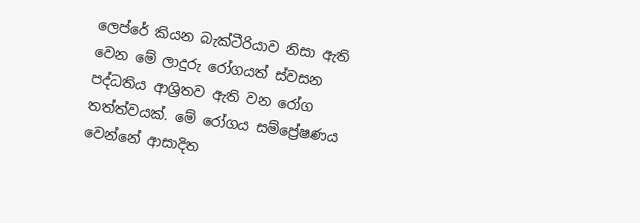ලෙප්රේ කියන බැක්ටීරියාව නිසා ඇති වෙන මේ ලාදුරු රෝගයත් ස්වසන පද්ධතිය ආශ්‍රිතව ඇති වන රෝග තත්ත්වයක්. මේ රෝගය සම්ප්‍රේෂණය වෙන්නේ ආසාදිත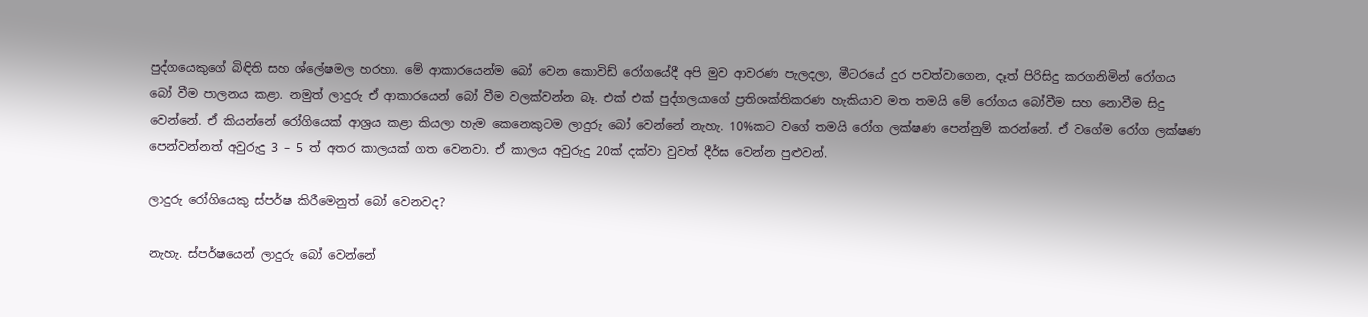පුද්ගයෙකුගේ බිඳිති සහ ශ්ලේෂමල හරහා. මේ ආකාරයෙන්ම බෝ වෙන කොවිඩ් රෝගයේදී අපි මුව ආවරණ පැලදලා, මීටරයේ දුර පවත්වාගෙන, දෑත් පිරිසිදු කරගනිමින් රෝගය බෝ වීම පාලනය කළා. නමුත් ලාදුරු ඒ ආකාරයෙන් බෝ වීම වලක්වන්න බෑ. එක් එක් පුද්ගලයාගේ ප්‍රතිශක්තිකරණ හැකියාව මත තමයි මේ රෝගය බෝවීම සහ නොවීම සිදු වෙන්නේ. ඒ කියන්නේ රෝගියෙක් ආශ්‍රය කළා කියලා හැම කෙනෙකුටම ලාදුරු බෝ වෙන්නේ නැහැ. 10%කට වගේ තමයි රෝග ලක්ෂණ පෙන්නුම් කරන්නේ. ඒ වගේම රෝග ලක්ෂණ පෙන්වන්නත් අවුරුදු 3 – 5 ත් අතර කාලයක් ගත වෙනවා. ඒ කාලය අවුරුදු 20ක් දක්වා වුවත් දීර්ඝ වෙන්න පුළුවන්.

ලාදුරු රෝගියෙකු ස්පර්ෂ කිරීමෙනුත් බෝ වෙනවද?

නැහැ. ස්පර්ෂයෙන් ලාදුරු බෝ‍ වෙන්නේ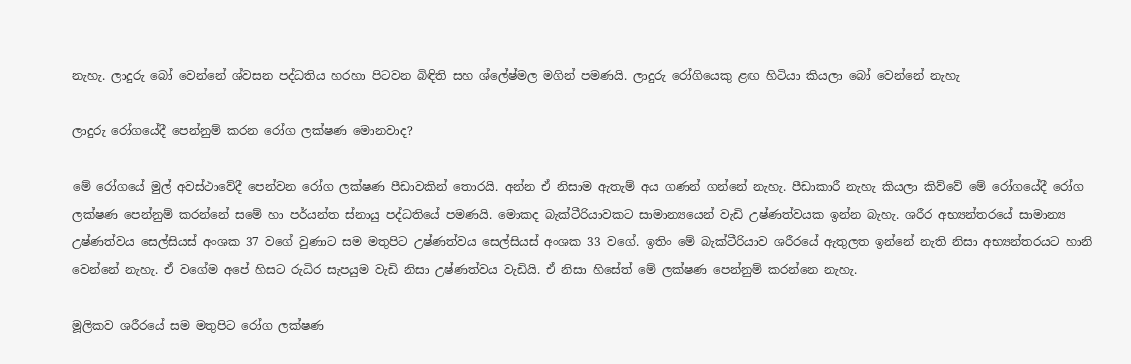නැහැ. ලාදුරු බෝ වෙන්නේ ශ්වසන පද්ධතිය හරහා පිටවන බිඳිති සහ ශ්ලේෂ්මල මගින් පමණයි. ලාදුරු රෝගියෙකු ළඟ හිටියා කියලා බෝ වෙන්නේ නැහැ

ලාදුරු රෝගයේදී පෙන්නුම් කරන රෝග ලක්ෂණ මොනවාද?

මේ රෝගයේ මුල් අවස්ථාවේදී පෙන්වන රෝග ලක්ෂණ පීඩාවකින් තොරයි. අන්න ඒ නිසාම ඇතැම් අය ගණන් ගන්නේ නැහැ. පීඩාකාරී නැහැ කියලා කිව්වේ මේ රෝගයේදී රෝග ලක්ෂණ පෙන්නුම් කරන්නේ සමේ හා පර්යන්ත ස්නායු පද්ධතියේ පමණයි. මොකද බැක්ටීරියාවකට සාමාන්‍යයෙන් වැඩි උෂ්ණත්වයක ඉන්න බැහැ. ශරීර අභ්‍යන්තරයේ සාමාන්‍ය උෂ්ණත්වය සෙල්සියස් අංශක 37 වගේ වුණාට සම මතුපිට උෂ්ණත්වය සෙල්සියස් අංශක 33 වගේ. ඉතිං මේ බැක්ටීරියාව ශරීරයේ ඇතුලත ඉන්නේ නැති නිසා අභ්‍යන්තරයට හානි වෙන්නේ නැහැ. ඒ වගේම අපේ හිසට රුධිර සැපයුම වැඩි නිසා උෂ්ණත්වය වැඩියි. ඒ නිසා හිසේත් මේ ලක්ෂණ පෙන්නුම් කරන්නෙ නැහැ.

මූලිකව ශරීරයේ සම මතුපිට රෝග ලක්ෂණ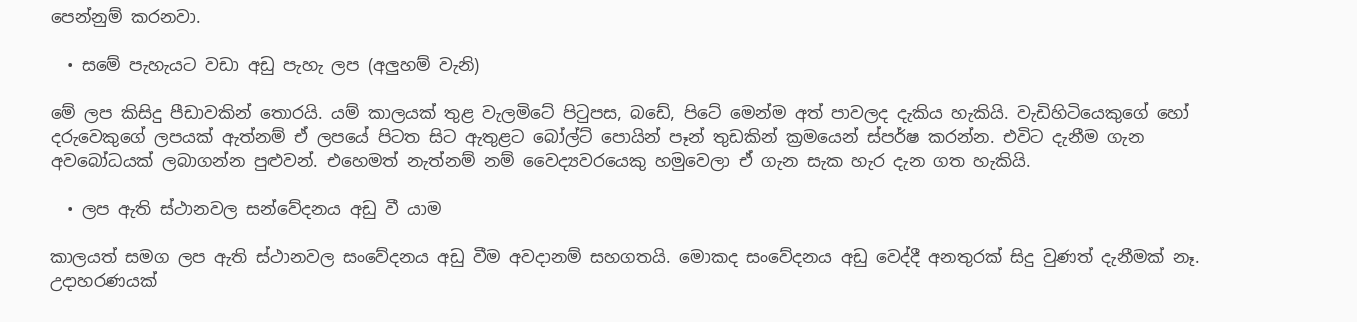පෙන්නුම් කරනවා‍.

  • සමේ පැහැයට වඩා අඩු පැහැ ලප (අලුහම් වැනි)

මේ ලප කිසිදු පීඩාවකින් තොරයි. යම් කාලයක් තුළ වැලමිටේ පිටුපස, බඩේ, පිටේ මෙන්ම අත් පාවලද දැකිය හැකියි. වැඩිහිටියෙකුගේ හෝ දරුවෙකුගේ ලපයක් ඇත්නම් ඒ ලපයේ පිටත සිට ඇතුළට බෝල්ට් පොයින් පෑන් තුඩකින් ක්‍රමයෙන් ස්පර්ෂ කරන්න. එවිට දැනීම ගැන අවබෝධයක් ලබාගන්න පුළුවන්‍. එහෙමත් නැත්නම් නම් වෛද්‍යවරයෙකු හමුවෙලා ඒ ගැන සැක හැර දැන ගත හැකියි.

  • ලප ඇති ස්ථානවල සන්වේදනය අඩු වී යාම

කාලයත් සමග ලප ඇති ස්ථානවල සංවේදනය අඩු වීම අවදානම් සහගතයි. මොකද සංවේදනය අඩු වෙද්දී අනතුරක් සිදු වුණත් දැනීමක් නෑ. උදාහරණයක්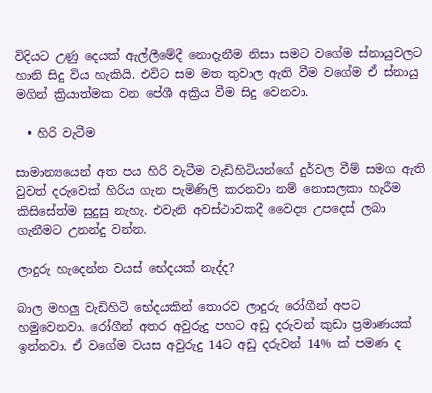විදියට උණු දෙයක් ඇල්ලීමේදී නොදැනීම නිසා සමට වගේම ස්නායුවලට හානි සිදු විය හැකියි. එවිට සම මත තුවාල ඇති වීම වගේම ඒ ස්නායු මගින් ක්‍රියාත්මක වන පේශී අක්‍රිය වීම සිදු වෙනවා.

  • හිරි වැටීම

සාමාන්‍යයෙන් අත පය හිරි වැටීම වැඩිහිටියන්ගේ දුර්වල වීම් සමග ඇති වුවත් දරුවෙක් හිරිය ගැන පැමිණිලි කරනවා නම් නොසලකා හැරීම කිසිසේත්ම සුදුසු නැහැ. එවැනි අවස්ථාවකදී වෛද්‍ය උපදෙස් ලබා ගැනීමට උනන්දු වන්න.

ලාදුරු හැදෙන්න වයස් භේදයක් නැද්ද?

බාල මහලු වැඩිහිටි භේදයකින් තොරව ලාදුරු රෝගීන් අපට හමුවෙනවා. රෝගීන් අතර අවුරුදු පහට අඩු දරුවන් කුඩා ප්‍රමාණයක් ඉන්නවා. ඒ ‍වගේම වයස අවුරුදු 14ට අඩු දරුවන් 14% ක් පමණ ද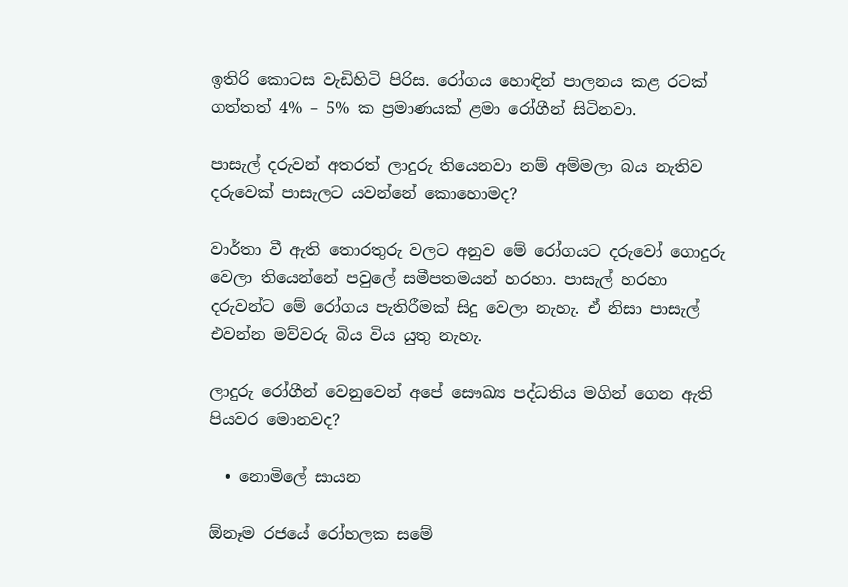ඉතිරි කොටස වැඩිහිටි පිරිස. රෝගය හොඳින් පාලනය කළ රටක් ගත්තත් 4% – 5% ක ප්‍රමාණයක් ළමා රෝගීන් සිටිනවා.

පාසැල් දරුවන් අතරත් ලාදුරු තියෙනවා නම් අම්මලා බය නැතිව දරුවෙක් පාසැලට යවන්නේ කොහොමද?

වාර්තා වී ඇති තොරතුරු වලට අනුව මේ රෝගයට දරුවෝ ගොදුරු වෙලා තියෙන්නේ පවුලේ සමීපතමයන් හරහා. පාසැල් හරහා දරුවන්ට මේ රෝගය පැතිරීමක් සිදු වෙලා නැහැ. ඒ නිසා පාසැල් එවන්න මව්වරු බිය විය යුතු නැහැ.

ලාදුරු රෝගීන් වෙනුවෙන් අපේ සෞඛ්‍ය පද්ධතිය මගින් ගෙන ඇති පියවර මොනවද?

  • නොමිලේ සායන

ඕනෑම රජයේ රෝහලක සමේ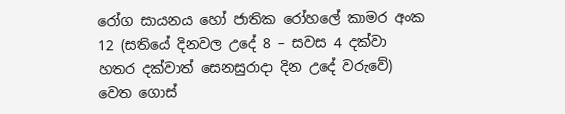රෝග සායනය හෝ ජාතික රෝහලේ කාමර අංක 12 (සතියේ දිනවල උදේ 8 – සවස 4 දක්වා හතර දක්වාත් සෙනසුරාදා දින උදේ වරුවේ) වෙත ගොස්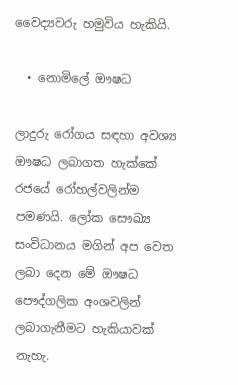වෛද්‍යවරු හමුවිය හැකියි.

  • නොමිලේ ඖෂධ

ලාදුරු රෝගය සඳහා අවශ්‍ය ඖෂධ ලබාගත හැක්කේ රජයේ රෝහල්වලින්ම පමණයි. ලෝක සෞඛ්‍ය සංවිධානය මගින් අප වෙත ලබා දෙන මේ ඖෂධ පෞද්ගලික අංශවලින් ලබාගැනීමට හැකියාවක් නැහැ.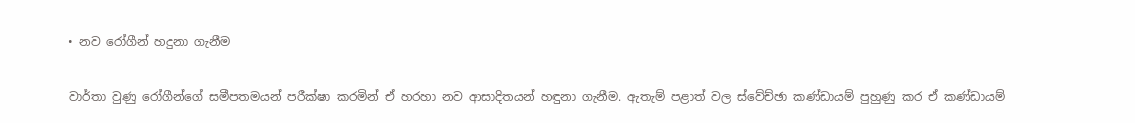• නව රෝගීන් හදුනා ගැනීම

වාර්තා වුණු රෝගීන්ගේ සමීපතමයන් පරීක්ෂා කරමින් ඒ හරහා නව ආසාදිතයන් හඳුනා ගැනීම. ඇතැම් පළාත් වල ස්වේච්ඡා කණ්ඩායම් පුහුණු කර ඒ කණ්ඩායම්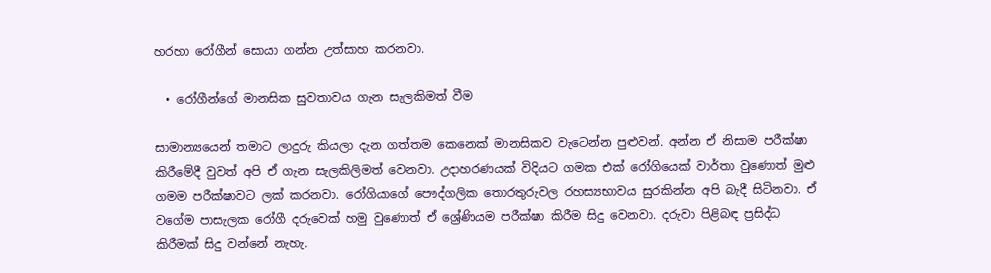හරහා රෝගීන් සොයා ගන්න උත්සාහ කරනවා.

  • රෝගීන්ගේ මානසික සුවතාවය ගැන සැලකිමත් වීම

සාමාන්‍යයෙන් තමාට ලාදුරු කියලා දැන ගත්තම කෙනෙක් මානසිකව වැටෙන්න පුළුවන්. අන්න ඒ නිසාම පරීක්ෂා කිරීමේදී වුවත් අපි ඒ ගැන සැලකිලිමත් වෙනවා. උදාහරණයක් විදියට ගමක එක් රෝගියෙක් වාර්තා වුණොත් මුළු ගමම පරීක්ෂාවට ලක් කරනවා. රෝගියාගේ පෞද්ගලික තොරතුරුවල රහස්‍යභාවය සුරකින්න අපි බැදී සිටිනවා. ඒ වගේම පාසැලක රෝගී දරුවෙක් හමු වුණොත් ඒ ශ්‍රේණියම පරීක්ෂා කිරීම සිදු වෙනවා. දරුවා පිළිබඳ ප්‍රසිද්ධ කිරීමක් සිදු වන්නේ නැහැ.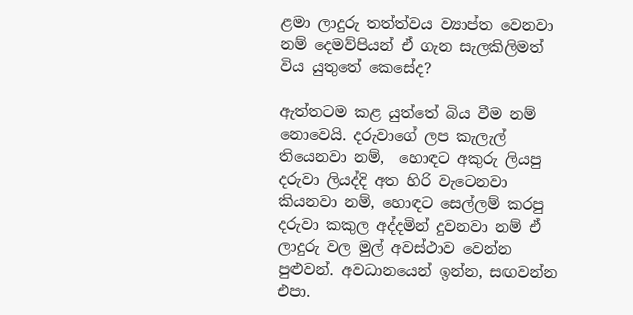ළමා ලාදුරු තත්ත්වය ව්‍යාප්ත වෙනවා නම් දෙමව්පියන් ඒ ගැන සැලකිලිමත් විය යුතුතේ කෙසේද?

ඇත්තටම කළ යුත්තේ බිය වීම නම් නොවෙයි. දරුවාගේ ලප කැලැල් තියෙනවා නම්,  හොඳට අකුරු ලියපු දරුවා ලියද්දි අත හිරි වැටෙනවා කියනවා නම්, හොඳට සෙල්ලම් කරපු දරුවා කකුල අද්දමින් දුවනවා නම් ඒ ලාදුරු වල මුල් අවස්ථාව වෙන්න පුළුවන්. අවධානයෙන් ඉන්න, සඟවන්න එපා.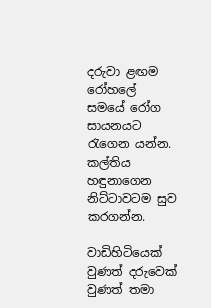දරුවා ළඟම රෝහලේ සමයේ රෝග සායනයට රැගෙන යන්න. කල්තිය හඳුනාගෙන නිට්ටාවටම සුව කරගන්න.

වාඩිහිටියෙක් වුණත් දරුවෙක් වුණත් තමා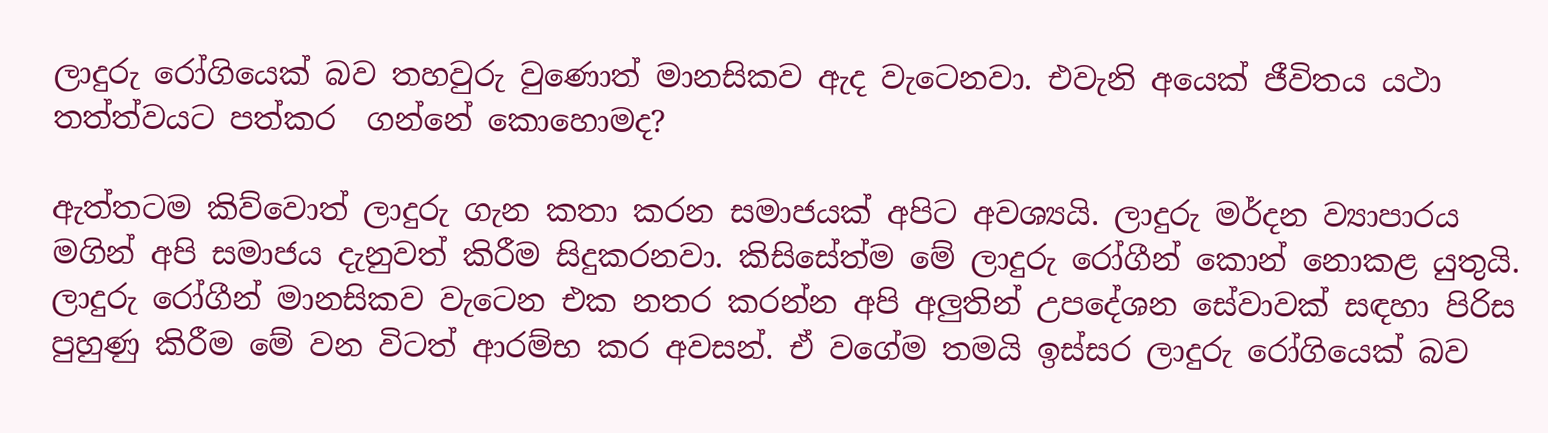ලාදුරු රෝගියෙක් බව තහවුරු වුණොත් මානසිකව ඇද වැටෙනවා. එවැනි අයෙක් ජීවිතය යථා තත්ත්වයට පත්කර  ගන්නේ කොහොමද?

ඇත්තටම කිව්වොත් ලාදුරු ගැන කතා කරන සමාජයක් අපිට අවශ්‍යයි. ලාදුරු මර්දන ව්‍යාපාරය මගින් අපි සමාජය දැනුවත් කිරීම සිදුකරනවා. කිසිසේත්ම මේ ලාදුරු රෝගීන් කොන් නොකළ යුතුයි. ලාදුරු රෝගීන් මානසිකව වැටෙන එක නතර කරන්න අපි අලුතින් උපදේශන සේවාවක් සඳහා පිරිස පුහුණු කිරීම මේ වන විටත් ආරම්භ කර අවසන්. ඒ වගේම තමයි ඉස්සර ලාදුරු රෝගියෙක් බව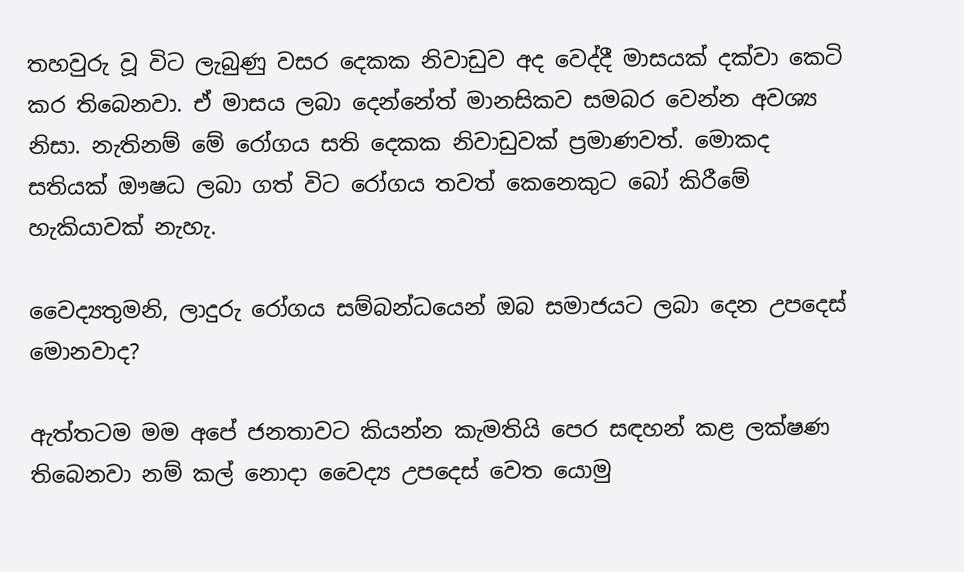තහවුරු වූ විට ලැබුණු වසර දෙකක නිවාඩුව අද වෙද්දී මාසයක් දක්වා කෙටි කර තිබෙනවා. ඒ මාසය ලබා දෙන්නේත් මානසිකව සමබර වෙන්න අවශ්‍ය නිසා. නැතිනම් මේ රෝගය සති දෙකක නිවාඩුවක් ප්‍රමාණවත්. මොකද සතියක් ඖෂධ ලබා ගත් විට රෝගය තවත් කෙනෙකුට බෝ කිරීමේ හැකියාවක් නැහැ.

වෛද්‍යතුමනි, ලාදුරු රෝගය සම්බන්ධයෙන් ඔබ සමාජයට ලබා දෙන උපදෙස් මොනවාද?

ඇත්තටම මම අපේ ජනතාවට කියන්න කැමතියි පෙර සඳහන් කළ ලක්ෂණ තිබෙනවා නම් කල් නොදා වෛද්‍ය උපදෙස් වෙත යොමු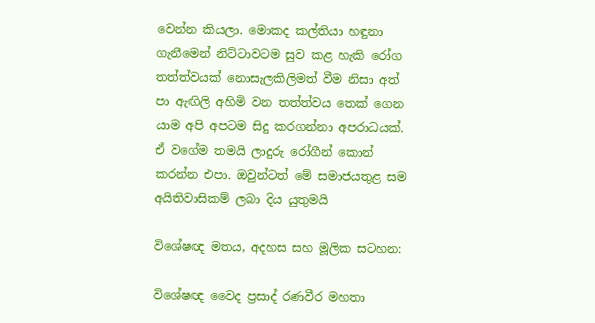වෙන්න කියලා‍. මොකද කල්තියා හඳුනා ගැනීමෙන් නිට්ටාවටම සුව කළ හැකි රෝග තත්ත්වයක් නොසැලකිලිමත් වීම නිසා අත් පා ඇඟිලි අහිමි වන තත්ත්වය තෙක් ගෙන යාම අපි අපටම සිදු කරගන්නා අපරාධයක්.  ඒ වගේම තමයි ලාදුරු රෝගීන් කොන් කරන්න එපා. ඔවුන්ටත් මේ සමාජයතුළ සම අයිතිවාසිකම් ලබා දිය යුතුමයි

විශේෂඥ මතය, අදහස සහ මූලික සටහන:

විශේෂඥ වෛද ප්‍රසාද් රණවීර මහතා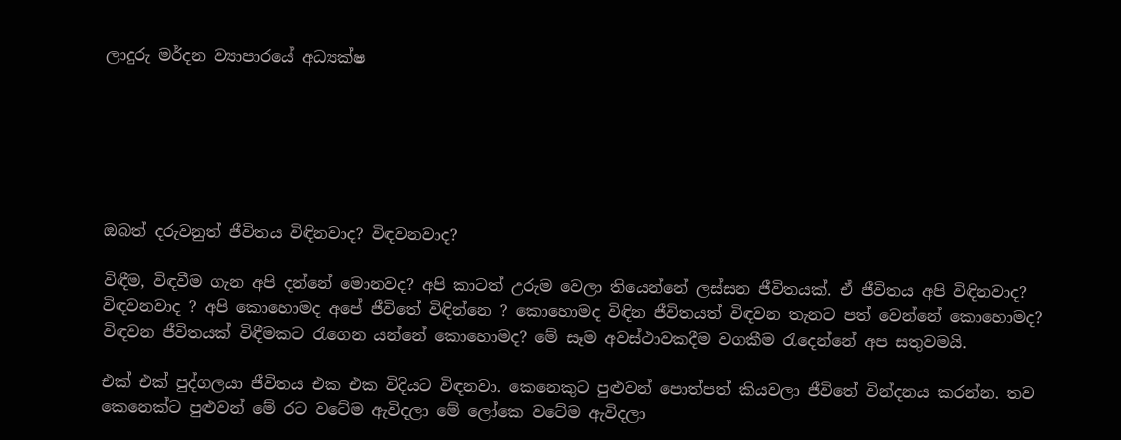ලාදුරු මර්දන ව්‍යාපාරයේ අධ්‍යක්ෂ






ඔබත් දරුවනුත් ජීවිතය විඳිනවාද? විඳවනවාද?

විඳීම, විඳවීම ගැන අපි දන්නේ මොනවද? අපි කාටත් උරුම වෙලා තියෙන්නේ ලස්සන ජීවිතයක්. ඒ ජීවිතය අපි විඳිනවාද? විඳවනවාද ? අපි කොහොමද අපේ ජීවිතේ විඳින්නෙ ? කොහොමද විඳින ජීවිතයත් විඳවන තැනට පත් වෙන්නේ කොහොමද? විඳවන ජීවිතයක් විඳීමකට රැගෙන යන්නේ කොහොමද? මේ සෑම අවස්ථාවකදීම වගකීම රැ‍‍දෙන්නේ අප සතුවමයි.

එක් එක් පුද්ගලයා ජීවිතය එක එක විදියට විඳනවා. කෙනෙකුට පුළුවන් පොත්පත් කියවලා ජීවිතේ වින්දනය කරන්න. තව කෙනෙක්ට පුළුවන් මේ රට වටේම ඇවිදලා මේ ලෝකෙ වටේම ඇවිදලා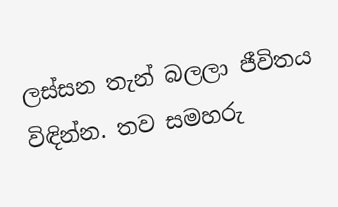ලස්සන තැන් බලලා ජීවිතය විඳින්න. තව සමහරු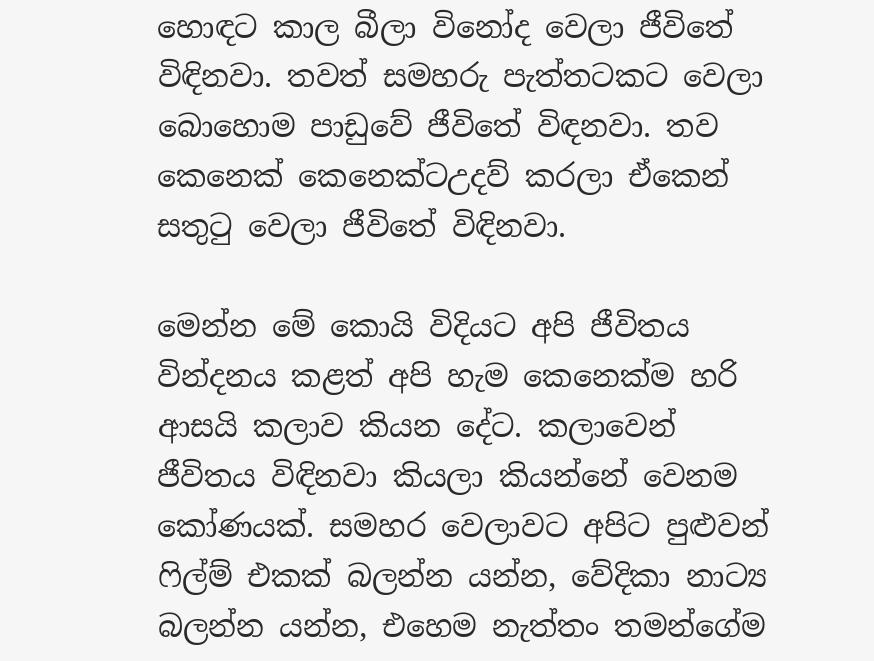හොඳට කාල බීලා විනෝද වෙලා ජීවිතේ විඳිනවා. තවත් සමහරු පැත්තටකට වෙලා බොහොම පාඩුවේ ජීවිතේ විඳනවා. තව කෙනෙක් කෙනෙක්ටඋදව් කරලා ඒකෙන් සතුටු වෙලා ජීවිතේ විඳිනවා.

මෙන්න මේ කොයි විදියට අපි ජීවිතය වින්දනය කළත් අපි හැම කෙනෙක්ම හරි ආසයි කලාව කියන දේට. කලාවෙන් ජීවිතය විඳිනවා කියලා කියන්නේ වෙනම කෝණයක්. සමහර වෙලාවට අපිට පුළුවන් ෆිල්ම් එකක් බලන්න යන්න, වේදිකා නාට්‍ය බලන්න යන්න, එහෙම නැත්තං තමන්ගේම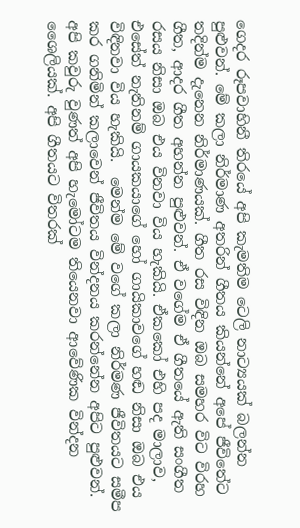ගෙදර රූපවාහිනී තිරයේ අපි කැමතිම ටෙලි නාට්‍යයක් බලන්න පුළුවන්. මේ කලා නිර්මාණ අතරින් ගීතය කියන්නේ අපේ ජීවිතේට තදින්ම දැනෙන නිර්මාණයක්. ගීත රස විඳින ඔබ සමහර විට විරහ ගීත, ආදර ගීත අහන්න පුළුවන්. ඒ වගේම ඒ ගීතයේ ඇති සංගීත රසය නිසා ඔබ එය විනවා විය හැකියි. ඒකකෝ එහි පද මාලාව, එසේත් නැතිනම් ගායකයාගේ හෝ ගායිකාවගේ හඬ නිසා ඔබ එය විඳිනවා විය හැකියි.  මෙන්ම මේ වගේ කලා නිර්මණ ජීවිතයට සමීප කර ගනිමින් කලාවෙන් ජීවිතය වින්දනය කරන්නේන අපිට පුළුවන්. අපි කවුරු වුණත් අපි හැමෝටම තියෙනවා ආවේණික වින්දන ශෛලියක්. අපි ගීතයට විතරක්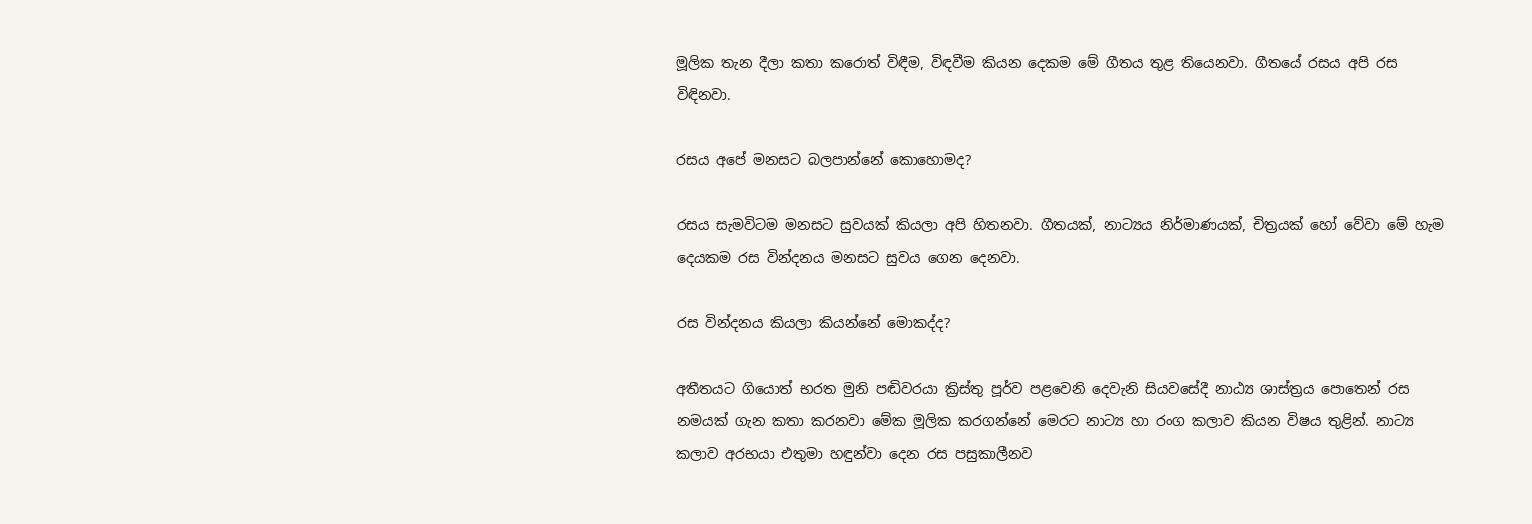මූලික තැන දීලා කතා කරොත් විඳීම, විඳවීම කියන දෙකම මේ ගීතය තුළ තියෙනවා. ගීතයේ රසය අපි රස විඳිනවා.

රසය අපේ මනසට බලපාන්නේ කොහොමද?

රසය සැමවිටම මනසට සුවයක් කියලා අපි හිතනවා. ගීතයක්, නාට්‍යය නිර්මාණයක්, චිත්‍රයක් හෝ වේවා මේ හැම දෙයකම රස වින්දනය මනසට සුවය ගෙන දෙනවා.

රස වින්දනය කියලා කියන්නේ මොකද්ද?

අතීතයට ගියොත් භරත මුනි පඬිවරයා ක්‍රිස්තු පූර්ව පළවෙනි දෙවැනි සියවසේදී නාඨ්‍ය ශාස්ත්‍රය පොතෙන් රස නමයක් ගැන කතා කරනවා මේක මූලික කරගන්නේ මෙරට නාට්‍ය හා රංග කලාව කියන විෂය තුළින්. නාට්‍ය කලාව අරභයා එතුමා හඳුන්වා දෙන රස පසුකාලීනව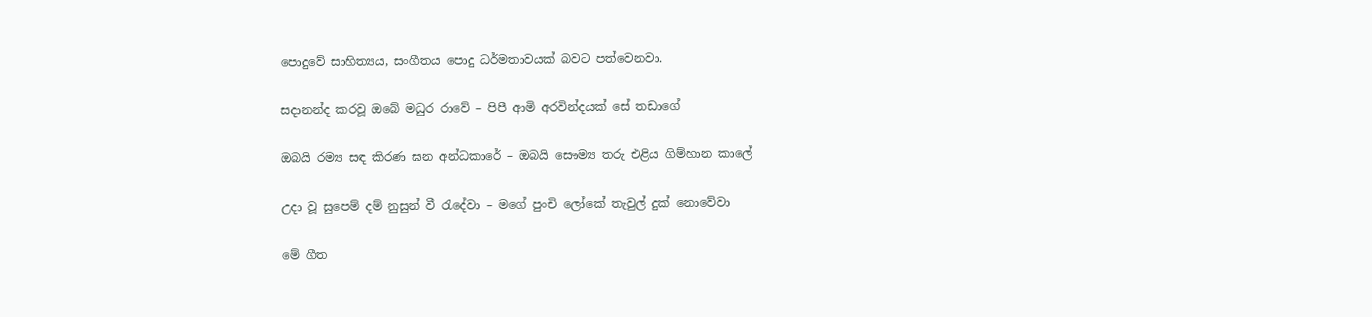පොදුවේ සාහිත්‍යය, සංගීතය පොදු ධර්මතාවයක් බවට පත්වෙනවා.

සදානන්ද කරවූ ඔබේ මධුර රාවේ – පිපී ආමි අරවින්දයක් සේ තඩාගේ

ඔබයි රම්‍ය සඳ කිරණ ඝන අන්ධකාරේ – ඔබයි සෞම්‍ය තරු එළිය ගිම්හාන කාලේ

උදා වූ සුපෙම් දම් නුසුන් වී රැදේවා – මගේ පුංචි ලෝකේ තැවුල් දුක් නොවේවා

මේ ගීත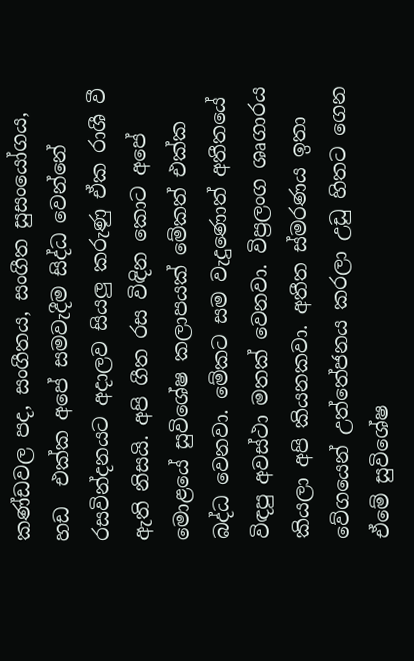කණ්ඩවල පද, සංගීතය, සංගීත සුසංයෝගය, හඩ  එක්ක අපේ සමවැදීම සිද්ධ වෙන්නේ රසවින්දනයට අදාලව සියලු කරුණු ඒක රාශී වී ඇති නිසයි. අපි ගීත රස විඳින කොට අපේ මොළයේ සුවිශේෂ කලාපයක් මේකත් එක්ක බද්ධ වෙනවා. මේකට සම වැදුණොත් අතීතයේ විඳපු අවස්ථා මතක් වෙනවා. විප්‍රලංග ශෘගාරය කියලා අපි කියනකවා. අතීත ස්මරණය ඉතා වේගයෙන් උත්තේජනය කරලා උඩු හිතට ගෙන ඒමේ සුවිශේෂ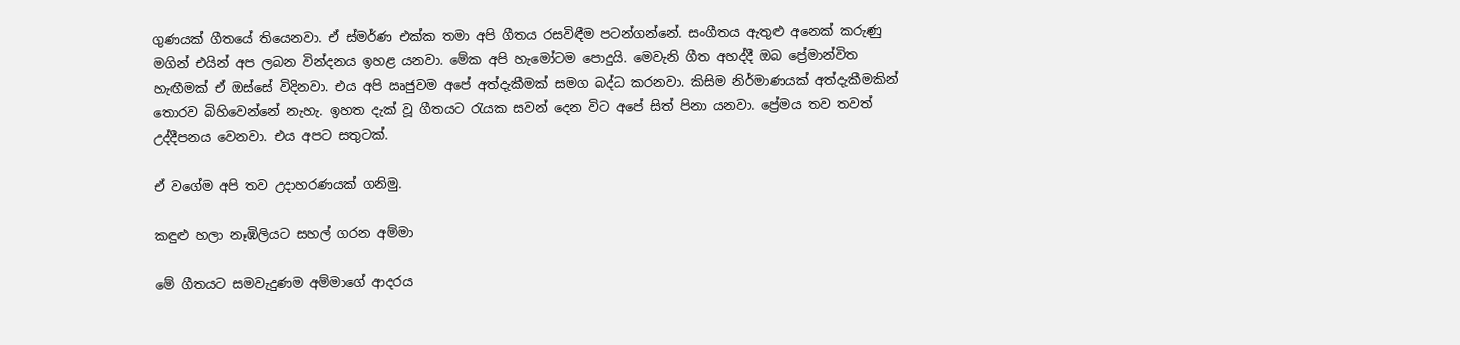ගුණයක් ගීතයේ තියෙනවා. ඒ ස්මර්ණ එක්ක තමා අපි ගීතය රසවිඳීම පටන්ගන්නේ. සංගීතය ඇතුළු අනෙක් කරුණු මගින් එයින් අප ලබන වින්දනය ඉහළ යනවා. මේක අපි හැමෝටම පොදුයි. මෙවැනි ගීත අහද්දී ඔබ ප්‍රේමාන්විත හැඟීමක් ඒ ඔස්සේ විදිනවා. එය අපි ඍජුවම අපේ අත්දැකීමක් සමග බද්ධ කරනවා. කිසිම නිර්මාණයක් අත්දැකීමකින් තොරව බිහිවෙන්නේ නැහැ. ඉහත දැක් වූ ගීතයට රැයක සවන් දෙන විට අපේ සිත් පිනා යනවා. ප්‍රේමය තව තවත් උද්දීපනය වෙනවා. එය අපට සතුටක්.

ඒ වගේම අපි තව උදාහරණයක් ගනිමු.

කඳුළු හලා නෑඹිලියට සහල් ගරන අම්මා

මේ ගීතයට සමවැදුණම අම්මාගේ ආදරය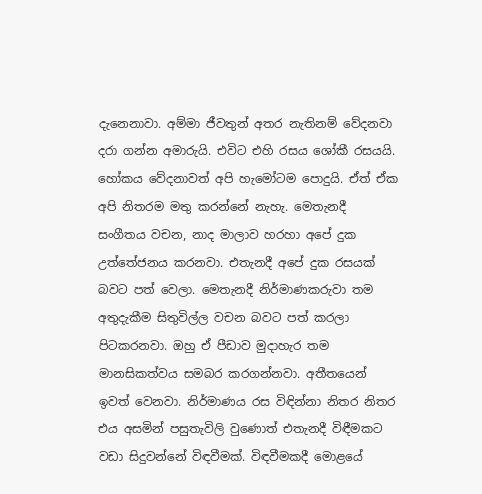දැනෙනාවා. අම්මා ජීවතුන් අතර නැතිනම් වේදනවා දරා ගන්න අමාරුයි. එවිට එහි රසය ශෝකී රසයයි. හෝකය වේදනාවත් අපි හැමෝටම පොදුයි. ඒත් ඒක අපි නිතරම මතු කරන්නේ නැහැ. මෙතැනදී සංගීතය වචන, නාද මාලාව හරහා අපේ දුක උත්තේජනය කරනවා. එතැනදී අපේ දුක රසයක් බවට පත් වෙලා. මෙතැනදී නිර්මාණකරුවා තම අතුදැකීම සිතුවිල්ල වචන බවට පත් කරලා පිටකරනවා. ඔහු ඒ පීඩාව මුදාහැර තම මානසිකත්වය සමබර කරගන්නවා. අතීතයෙන් ඉවත් වෙනවා. නිර්මාණය රස විඳින්නා නිතර නිතර එය අසමින් පසුතැවිලි වුණොත් එතැනදී විඳීමකට වඩා සිදුවන්නේ විඳවීමක්. විඳවීමකදී මොළයේ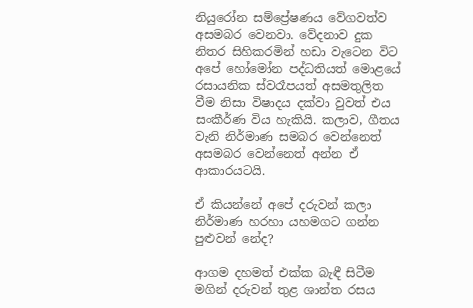නියුරෝන සම්ප්‍රේෂණය වේගවත්ව අසමබර වෙනවා. වේදනාව දුක නිතර සිහිකරමින් හඩා වැටෙන විට අපේ හෝමෝන පද්ධතියත් මොළයේ රසායනික ස්වරෑපයත් අසමතුලිත වීම නිසා විෂාදය දක්වා වුවත් එය සංකීර්ණ විය හැකියි. කලාව, ගීතය වැනි නිර්මාණ සමබර වෙන්නෙත් අසමබර වෙන්නෙත් අන්න ඒ ආකාරයටයි.

ඒ කියන්නේ අපේ දරුවන් කලා නිර්මාණ හරහා යහමගට ගන්න පුළුවන් නේද?

ආගම දහමත් එක්ක බැඳී සිටීම මගින් දරුවන් තුළ ශාන්ත රසය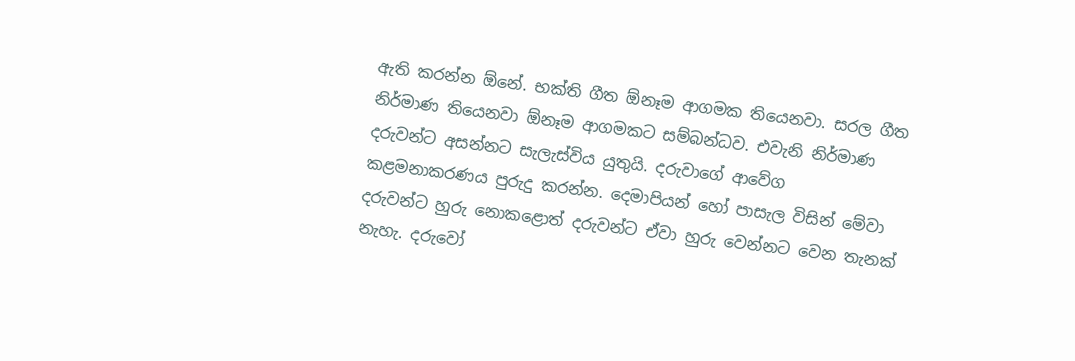ඇති කරන්න ඕනේ. භක්ති ගීත ඕනෑම ආගමක තියෙනවා. සරල ගීත නිර්මාණ තියෙනවා ඕනෑම ආගමකට සම්බන්ධව. එවැනි නිර්මාණ දරුවන්ට අසන්නට සැලැස්විය යුතුයි. දරුවාගේ ආවේග කළමනාකරණය පුරුදු කරන්න. දෙමාපියන් හෝ පාසැල විසින් මේවා දරුවන්ට හුරු නොකළොත් දරුවන්ට ඒවා හුරු වෙන්නට වෙන තැනක් නැහැ. දරුවෝ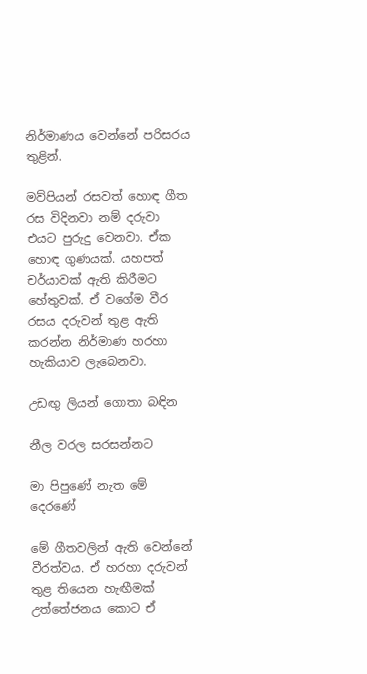නිර්මාණය වෙන්නේ පරිසරය තුළින්.

මව්පියන් රසවත් හොඳ ගීත රස විදිනවා නම් දරුවා එයට පුරුදු වෙනවා. ඒක හොඳ ගුණයක්. යහපත් චර්යාවක් ඇති කිරීමට හේතුවක්. ඒ ව‍ගේම වීර රසය දරුවන් තුළ ඇති කරන්න නිර්මාණ හරහා හැකියාව ලැබෙනවා.

උඩඟු ලියන් ගොතා බඳින

නීල වරල සරසන්නට

මා පිපුණේ නැත මේ දෙරණේ

මේ ගීතවලින් ඇති වෙන්නේ වීරත්වය. ඒ හරහා දරුවන් තුළ තියෙන හැඟීමක් උත්තේජනය කොට ඒ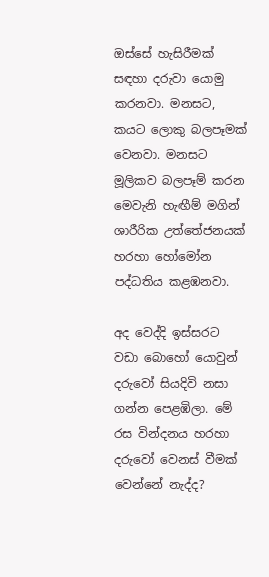ඔස්සේ හැසිරීමක් සඳහා දරුවා යොමු කරනවා. මනසට, කයට ලොකු බලපෑමක් වෙනවා. මනසට මූලිකව බලපෑම් කරන මෙවැනි හැඟීම් මගින් ශාරීරික උත්තේජනයක් හරහා හෝමෝන පද්ධතිය කළඹනවා.

අද වෙද්දි ඉස්සරට වඩා බොහෝ යොවුන් දරුවෝ සියදිවි නසා ගන්න පෙළඹිලා. මේ රස වින්දනය හරහා දරුවෝ වෙනස් වීමක් වෙන්නේ නැද්ද?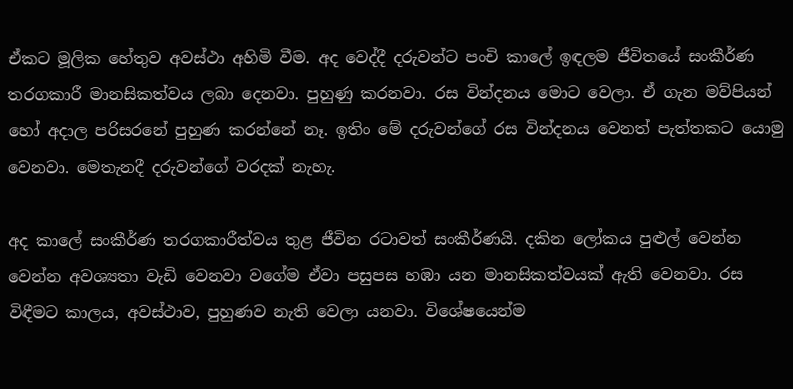ඒකට මූලික හේතුව අවස්ථා අහිමි වීම‍. අද වෙද්දී දරුවන්ට පංචි කාලේ ඉඳලම ජීවිතයේ සංකීර්ණ තරගකාරී මානසිකත්වය ලබා දෙනවා. පුහුණු කරනවා‍. රස වින්දනය මොට වෙලා. ඒ ගැන මව්පියන් හෝ අදාල පරිසරනේ පුහුණ කරන්නේ නෑ. ඉතිං මේ දරුවන්ගේ රස වින්දනය වෙනත් පැත්තකට යොමු වෙනවා. මෙතැනදී දරුවන්ගේ වරදක් නැහැ.

අද කාලේ සංකීර්ණ තරගකාරීත්වය තුළ ජීවින රටාවත් සංකීර්ණයි. දකින ලෝකය පුළුල් වෙන්න වෙන්න අවශ්‍යතා වැඩි වෙනවා වගේම ඒවා පසුපස හඹා යන මානසිකත්වයක් ඇති වෙනවා. රස විඳීමට කාලය, අවස්ථාව, පුහුණව නැති වෙලා යනවා. විශේෂයෙන්ම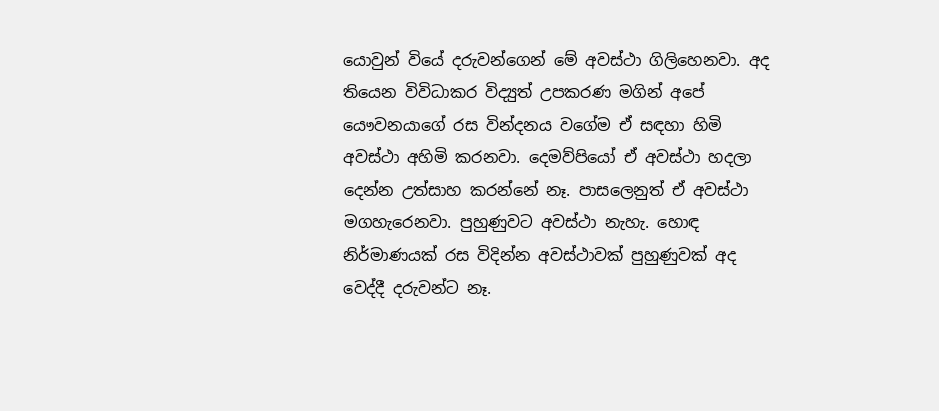යොවුන් වියේ දරුවන්ගෙන් මේ අවස්ථා ගිලිහෙනවා. අද තියෙන විවිධාකර විද්‍යුත් උපකරණ මගින් අපේ යෞවනයාගේ රස වින්දනය වගේම ඒ සඳහා හිමි අවස්ථා අහිමි කරනවා. දෙමව්පියෝ ඒ අවස්ථා හදලා දෙන්න උත්සාහ කරන්නේ නෑ. පාසලෙනුත් ඒ අවස්ථා මගහැරෙනවා. පුහුණුවට අවස්ථා නැහැ. හොඳ නිර්මාණයක් රස විදින්න අවස්ථාවක් පුහුණුවක් අද වෙද්දී දරුවන්ට නෑ.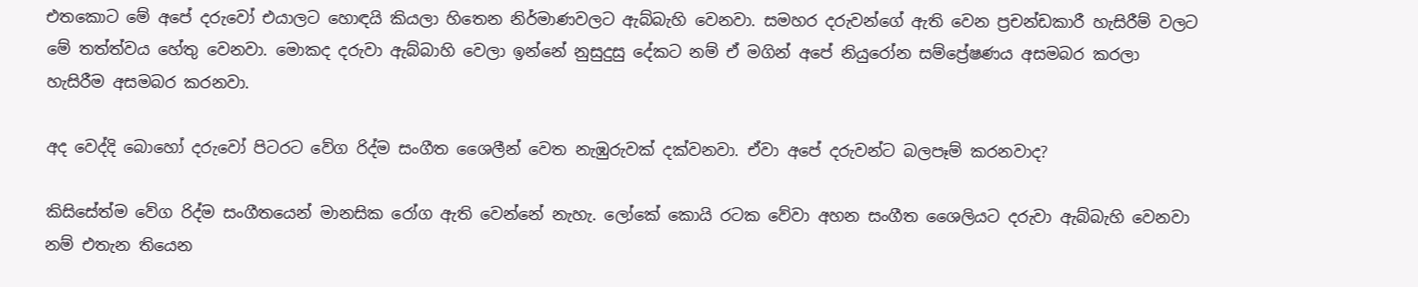එතකොට මේ අපේ දරුවෝ එයාලට හොඳයි කියලා හිතෙන නිර්මාණවලට ඇබ්බැහි වෙනවා. සමහර දරුවන්ගේ ඇති වෙන ‍ප්‍රචන්ඩකාරී හැසිරීම් වලට මේ තත්ත්වය හේතු වෙනවා. මොකද දරුවා ඇබ්බාහි වෙලා ඉන්නේ නුසුදුසු දේකට නම් ඒ මගින් අපේ නියුරෝන සම්ප්‍රේෂණය අසමබර කරලා හැසිරීම අසමබර කරනවා.

අද වෙද්දි බොහෝ දරුවෝ පිටරට වේග රිද්ම සංගීත ශෛලීන් වෙත නැඹුරුවක් දක්වනවා. ඒවා අපේ දරුවන්ට බලපෑම් කරනවාද?

කිසිසේත්ම වේග රිද්ම සංගීතයෙන් මානසික රෝග ඇති වෙන්නේ නැහැ. ලෝකේ කොයි රටක වේවා අහන සංගීත ශෛලියට දරුවා ඇබ්බැහි වෙනවා නම් එතැන තියෙන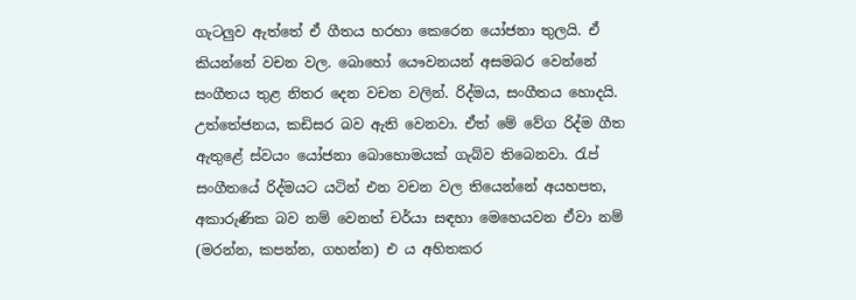ගැටලුව ඇත්තේ ඒ ගීතය හරහා කෙරෙන යෝජනා තුලයි. ඒ කියන්නේ වචන වල. බොහෝ යෞවනයන් අසමබර වෙන්නේ සංගීතය තුළ නිතර දෙන වචන වලින්. රිද්මය, සංගීතය හොදයි. උත්තේජනය, කඩිසර බව ඇති වෙනවා. ඒත් මේ වේග රිද්ම ගීත ඇතුළේ ස්වයං යෝජනා බොහොමයක් ගැබ්ව තිබෙනවා. රැප් සංගීතයේ රිද්මයට යටින් එන වචන වල තියෙන්නේ අයහපත, අකාරුණික බව නම් වෙනත් චර්යා සඳහා මෙහෙයවන ඒවා නම් (මරන්න, කපන්න, ගහන්න) එ ය අහිතකර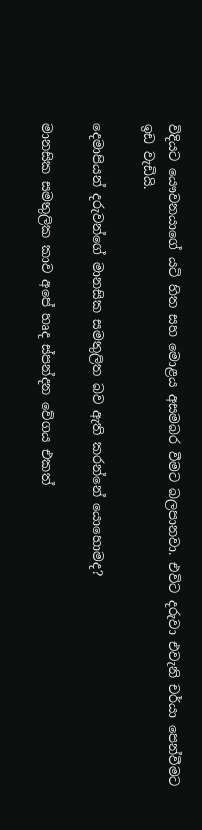විදියට යෞවනයාගේ යටි හිත සහ මොළය අසමබර වීමට බලපානවා. එවිට දරුවා එවැනි චර්යා පෙන්වීමට ඉඩ වැඩියි.

දෙමාපියන් දරුවන්ගේ මානසික සමතුලිත බව ඇති කරන්නේ යොහොමද?

මානසික සමතුලික කාව අපේ හෘද ස්පන්දන වේගය එකත්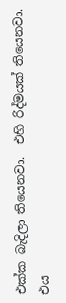එක්ක බැදිලා තියෙනවා.  එහි රිද්මයක් තියෙනවා. එය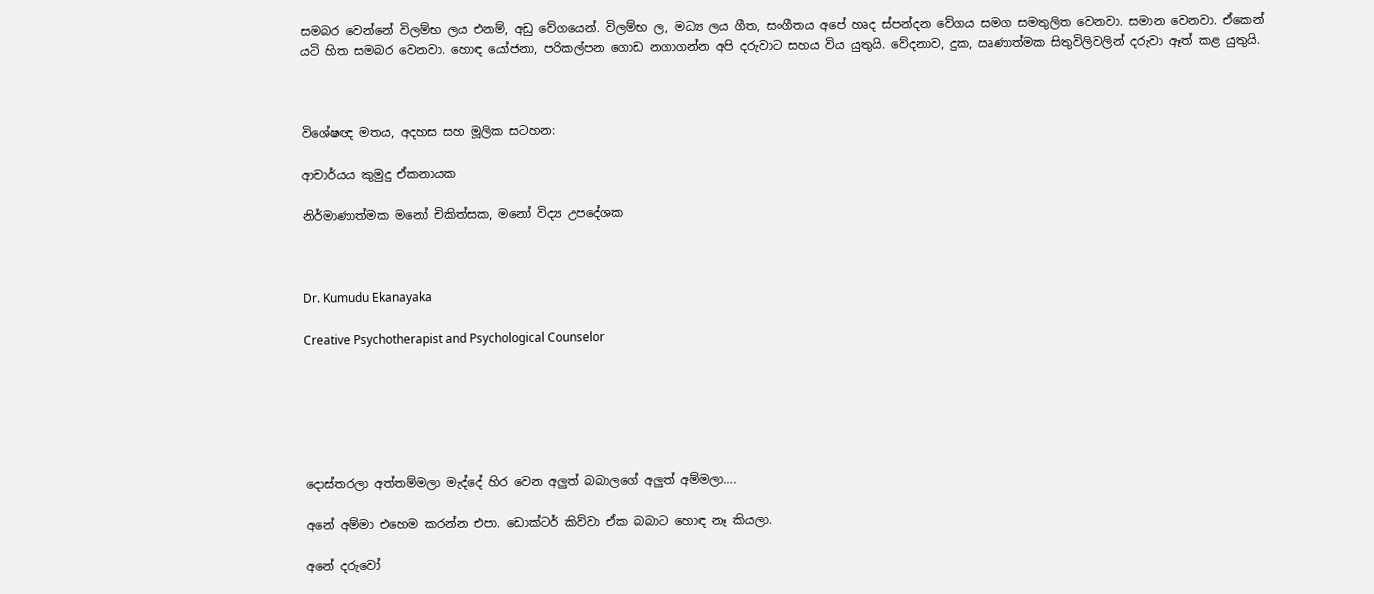සමබර වෙන්නේ විලම්භ ලය එනම්, අඩු වේගයෙන්. විලම්භ ල, මධ්‍ය ලය ගීත, සංගීතය අපේ හෘද ස්පන්දන වේගය සමග සමතුලිත වෙනවා. සමාන වෙනවා. ඒකෙන් යටි හිත සමබර වෙනවා. හොඳ යෝජනා, පරිකල්පන ගොඩ නගාගන්න අපි දරුවාට සහය විය යුතුයි. වේදනාව, දුක, ඍණාත්මක සිතුවිලිවලින් දරුවා ඈත් කළ යුතුයි‍.



විශේෂඥ මතය, අදහස සහ මූලික සටහන:

ආචාර්යය කුමුදු ඒකනායක

නිර්මාණාත්මක මනෝ චිකිත්සක, මනෝ විද්‍ය උපදේශක



Dr. Kumudu Ekanayaka

Creative Psychotherapist and Psychological Counselor






දොස්තරලා අත්තම්මලා මැද්දේ හිර වෙන අලුත් බබාලගේ අලුත් අම්මලා….

අනේ අම්මා එහෙම කරන්න එපා. ඩොක්ටර් කිව්වා ඒක බබාට හොඳ නෑ කියලා.

අනේ දරුවෝ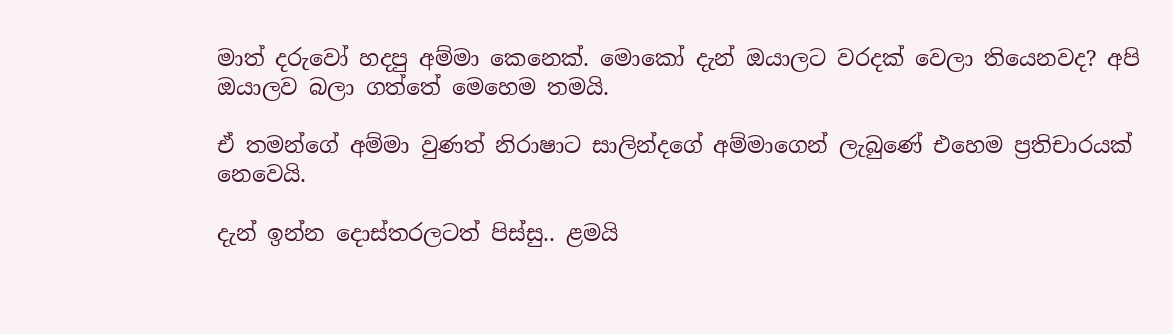මාත් දරුවෝ හදපු අම්මා කෙනෙක්. මොකෝ දැන් ඔයාලට වරදක් වෙලා තියෙනවද? අපි ඔයාලව බලා ගත්තේ මෙහෙම තමයි.

ඒ තමන්ගේ අම්මා වුණත් නිරාෂාට සාලින්දගේ අම්මාගෙන් ලැ‍බුණේ එහෙම ප්‍රතිචාරයක් නෙවෙයි.

දැන් ඉන්න දොස්තරලටත් පිස්සු.. ළමයි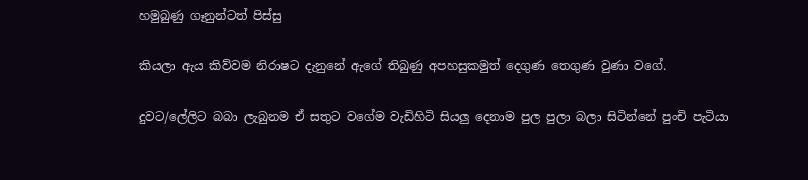හමුබුණු ගෑනුන්ටත් පිස්සු

කියලා ඇය කිව්වම නිරාෂට දැනුනේ ඇගේ තිබුණු අපහසුකමුත් දෙගුණ තෙගුණ වුණා වගේ.

දුවට/ලේලිට බබා ලැබුනම ඒ සතුට වගේම වැඩිහිටි සියලු දෙනාම පුල පුලා බලා සිටින්නේ පුංචි පැටියා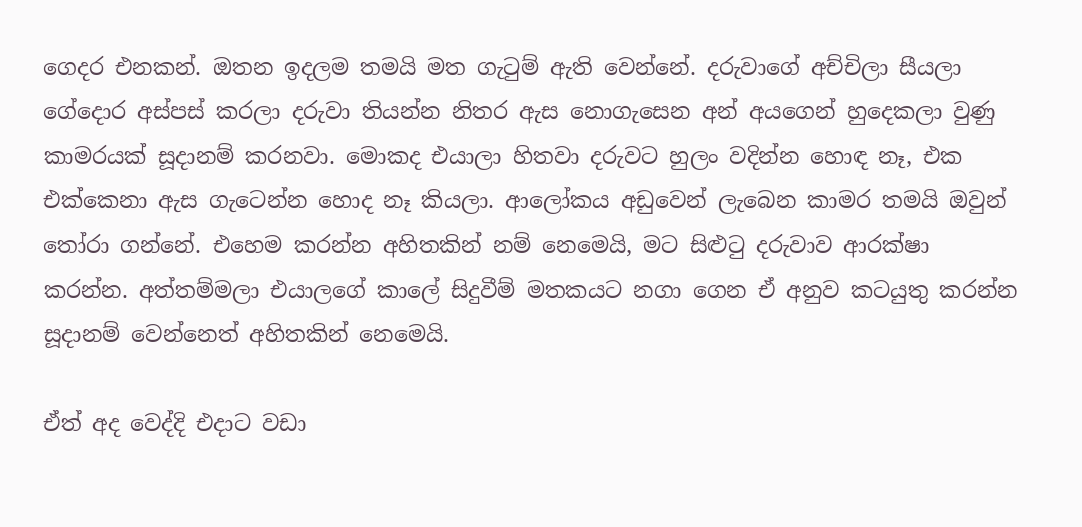ගෙදර එනකන්. ඔතන ඉදලම තමයි මත ගැටුම් ඇති වෙන්නේ. දරුවාගේ අච්චිලා සීයලා ගේදොර අස්පස් කරලා දරුවා තියන්න නිතර ඇස නොගැසෙන අන් අයගෙන් හුදෙකලා වුණු කාමරයක් සූදානම් කරනවා. මොකද එයාලා හිතවා දරුවට හුලං වදින්න හොඳ නෑ, එක එක්කෙනා ඇස ගැටෙන්න හොද නෑ කියලා. ආලෝකය අඩුවෙන් ලැබෙන කාමර තමයි ඔවුන් තෝරා ගන්නේ. එහෙම කරන්න අහිතකින් නම් නෙමෙයි, මට සිළුටු දරුවාව ආරක්ෂා කරන්න. අත්තම්මලා එයාලගේ කාලේ සිදුවීම් මතකයට නගා ගෙන ඒ අනුව කටයුතු කරන්න සූදානම් වෙන්නෙත් අහිතකින් නෙමෙයි.

ඒත් අද වෙද්දි එදාට වඩා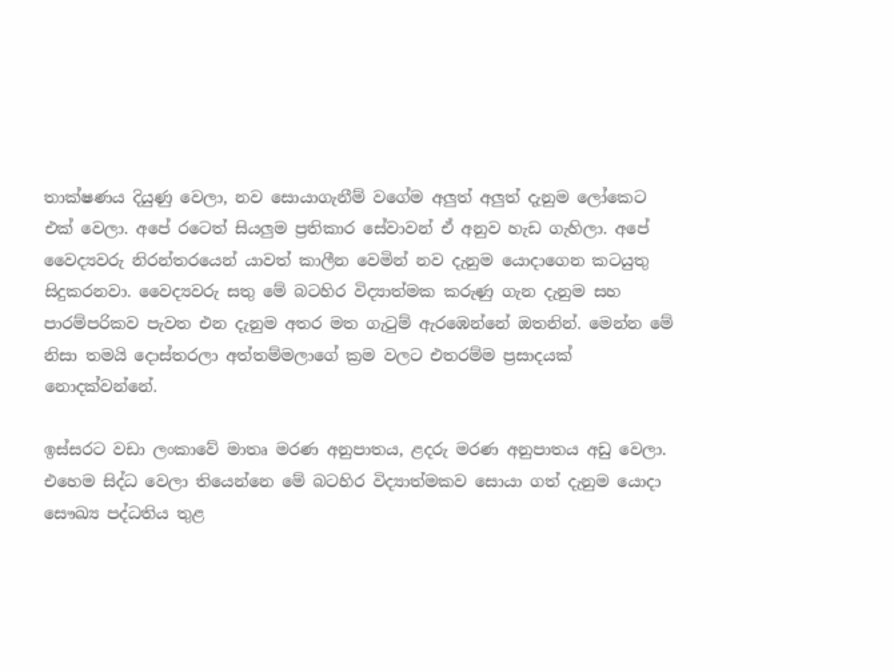තාක්ෂණය දියුණු වෙලා, නව සොයාගැනීම් වගේම අලුත් අලුත් දැනුම ලෝකෙට එක් වෙලා. අපේ රටෙත් සියලුම ප්‍රතිකාර සේවාවන් ඒ අනුව හැඩ ගැහිලා. අපේ වෛද්‍යවරු නිරන්තරයෙන් යාවත් කාලීන වෙමින් නව දැනුම යොදාගෙන කටයුතු සිදුකරනවා. වෛද්‍යවරු සතු මේ බටහිර විද්‍යාත්මක කරුණු ගැන දැනුම සහ පාරම්පරිකව පැවත එන දැනුම අතර මත ගැටුම් ඇරඹෙන්නේ ඔතනින්. මෙන්න මේ නිසා තමයි දොස්තරලා අත්තම්මලාගේ ක්‍රම වලට එතරම්ම ප්‍රසාදයක් නොදක්වන්නේ.

ඉස්සරට වඩා ලංකාවේ මාතෘ මරණ අනුපාතය, ළදරු මරණ අනුපාතය අඩු වෙලා. එහෙම සිද්ධ වෙලා තියෙන්නෙ මේ බටහිර විද්‍යාත්මකව සොයා ගත් දැනුම යොදා සෞඛ්‍ය පද්ධතිය තුළ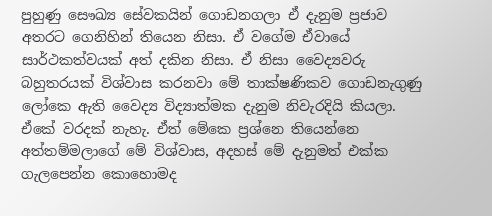පුහුණු සෞඛ්‍ය සේවකයින් ගොඩනගලා ඒ දැනුම ප්‍රජාව අතරට ගෙනිහින් තියෙන නිසා. ඒ වගේම ඒවායේ සාර්ථකත්වයක් අත් දකින නිසා. ඒ නිසා වෛද්‍යවරු බහුතරයක් විශ්වාස කරනවා මේ තාක්ෂණිකව ගොඩනැගුණු ලෝකෙ ඇති වෛද්‍ය විද්‍යාත්මක දැනුම නිවැරදියි කියලා. ඒකේ වරදක් නැහැ. ඒත් මේකෙ ප්‍රශ්නෙ තියෙන්නෙ අත්තම්මලාගේ මේ විශ්වාස, අදහස් මේ දැනුමත් එක්ක ගැලපෙන්න කොහොමද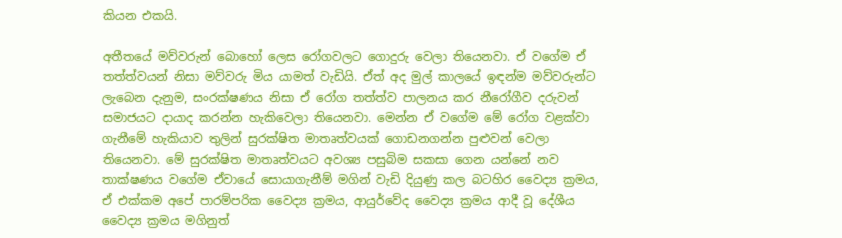කියන එකයි.

අතීතයේ මව්වරුන් බොහෝ ලෙස රෝගවලට ගොදුරු වෙලා තියෙනවා. ඒ වගේම ඒ තත්ත්වයන් නිසා මව්වරු මිය යාමත් වැඩියි. ඒත් අද මුල් කාලයේ ඉඳන්ම මව්වරුන්ට ලැබෙන දැනුම, සංරක්ෂණය නිසා ඒ රෝග තත්ත්ව පාලනය කර නීරෝගීව දරුවන් සමාජයට දායාද කරන්න හැකිවෙලා තියෙනවා. මෙන්න ඒ වගේම මේ රෝග වළක්වා ගැනීමේ හැකියාව තුලින් සුරක්ෂිත මාතෘත්වයක් ගොඩනගන්න පුළුවන් වෙලා තියෙනවා. මේ සුරක්ෂිත මාතෘත්වයට අවශ්‍ය පසුබිම සකසා ගෙන යන්නේ නව තාක්ෂණය වගේම ඒවායේ සොයාගැනීම් මගින් වැඩි දියුණු කල බටහිර වෛද්‍ය ක්‍රමය, ඒ එක්කම අපේ පාරම්පරික වෛද්‍ය ක්‍රමය, ආයුර්වේද වෛද්‍ය ක්‍රමය ආදී වූ දේශීය වෛද්‍ය ක්‍රමය මගිනුත්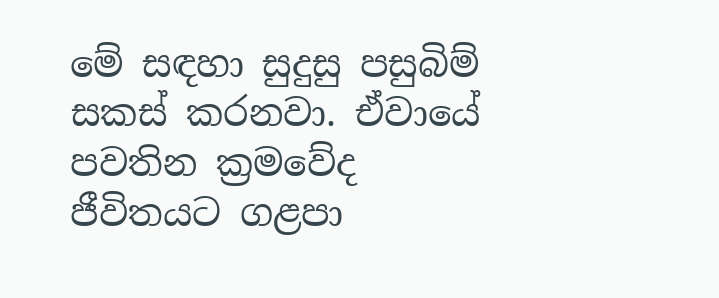මේ සඳහා සුදුසු පසුබිම් සකස් කරනවා. ඒවායේ පවතින ක්‍රමවේද ජීවිතයට ගළපා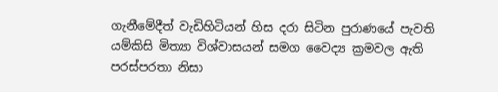ගැනීමේදීත් වැඩිහිටියන් හිස දරා සිටින පුරාණයේ පැවති යම්කිසි මිත්‍යා විශ්වාසයන් සමග වෛද්‍ය ක්‍රමවල ඇති පරස්පරතා නිසා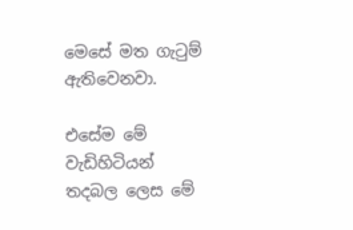මෙසේ මත ගැටුම් ඇතිවෙනවා.

එසේම මේ වැඩිහිටියන් තදබල ලෙස මේ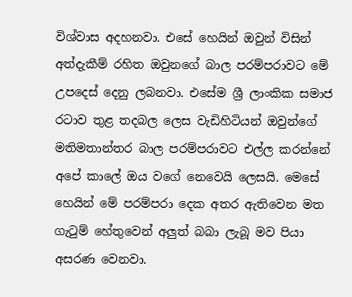විශ්වාස අදහනවා. එසේ හෙයින් ඔවුන් විසින් අත්දැකීම් රහිත ඔවුනගේ බාල පරම්පරාවට මේ උපදෙස් දෙනු ලබනවා. එසේම ශ්‍රී ලාංකික සමාජ රටාව තුළ තදබල ලෙස වැඩිහිටියන් ඔවුන්ගේ මතිමතාන්තර බාල පරම්පරාවට එල්ල කරන්නේ අපේ කාලේ ඔය වගේ නෙවෙයි ලෙසයි. මෙසේ හෙයින් මේ පරම්පරා දෙක අතර ඇතිවෙන මත ගැටුම් හේතුවෙන් අලුත් බබා ලැබූ මව පියා අසරණ වෙනවා.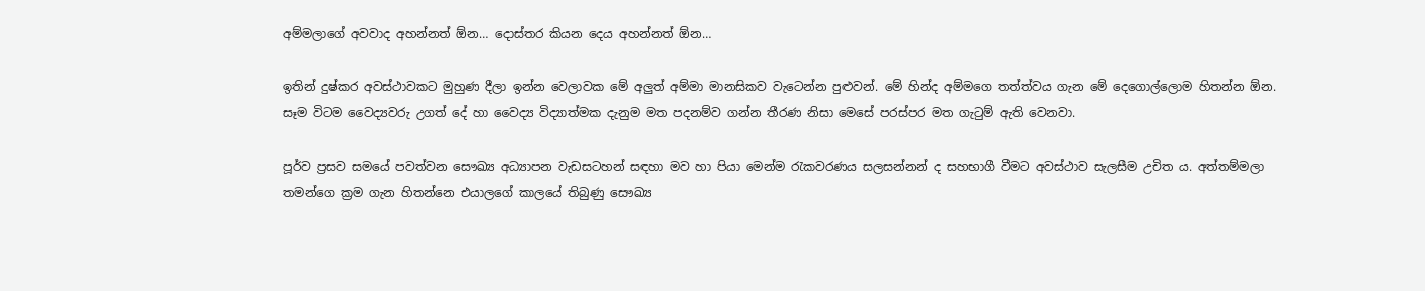අම්මලාගේ අවවාද අහන්නත් ඕන… දොස්තර කියන දෙය අහන්නත් ඕන…

ඉතින් දුෂ්කර අවස්ථාවකට මුහුණ දීලා ඉන්න වෙලාවක මේ අලුත් අම්මා මානසිකව වැටෙන්න පුළුවන්. මේ හින්ද අම්මගෙ තත්ත්වය ගැන මේ දෙගොල්ලොම හිතන්න ඕන. සෑම විටම වෛද්‍යවරු උගත් දේ හා වෛද්‍ය විද්‍යාත්මක දැනුම මත පදනම්ව ගන්න තීරණ නිසා මෙසේ පරස්පර මත ගැටුම් ඇති වෙනවා.

පූර්ව ප්‍රසව සමයේ පවත්වන සෞඛ්‍ය අධ්‍යාපන වැඩසටහන් සඳහා මව හා පියා මෙන්ම රැකවරණය සලසන්නන් ද සහභාගී වීමට අවස්ථාව සැලසීම උචිත ය. අත්තම්මලා තමන්ගෙ ක්‍රම ගැන හිතන්නෙ එයාලගේ කාලයේ තිබුණු සෞඛ්‍ය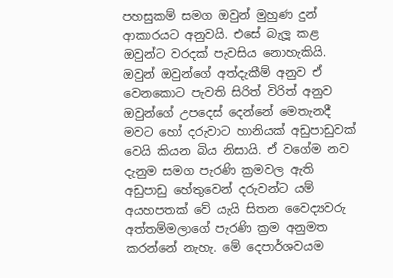පහසුකම් සමග ඔවුන් මුහුණ දුන් ආකාරයට අනුවයි. එසේ බැලූ කළ ඔවුන්ට වරදක් පැවසිය නොහැකියි. ඔවුන් ඔවුන්ගේ අත්දැකීම් අනුව ඒ වෙනකොට පැවති සිරිත් විරිත් අනුව ඔවුන්ගේ උපදෙස් දෙන්නේ මෙතැනදී මවට හෝ දරුවාට හානියක් අඩුපාඩුවක් වෙයි කියන බිය නිසායි. ඒ වගේම නව දැනුම සමග පැරණි ක්‍රමවල ඇති අඩුපාඩු හේතුවෙන් දරුවන්ට යම් අයහපතක් වේ යැයි සිතන වෛද්‍යවරු අත්තම්මලාගේ පැරණි ක්‍රම අනුමත කරන්නේ නැහැ. මේ දෙපාර්ශවයම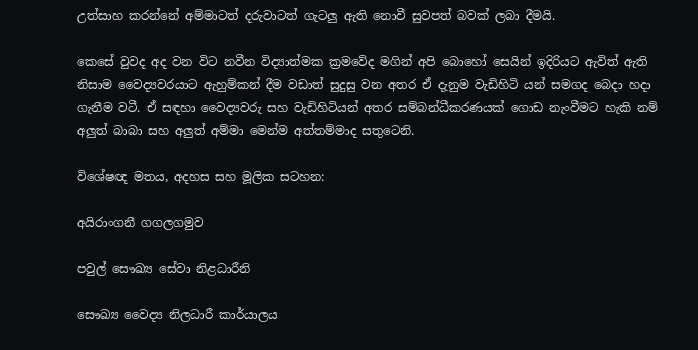උත්සාහ කරන්නේ අම්මාටත් දරුවාටත් ගැටලු ඇති නොවී සුවපත් බවක් ලබා දීමයි.

කෙසේ වුවද අද වන විට නවීන විද්‍යාත්මක ක්‍රමවේද මගින් අපි බොහෝ සෙයින් ඉදිරියට ඇවිත් ඇති නිසාම වෛද්‍යවරයාට ඇහුම්කන් දීම වඩාත් සුදුසු වන අතර ඒ දැනුම වැඩිහිටි යන් සමගද බෙදා හදා ගැනීම වටී. ඒ සඳහා වෛද්‍යවරු සහ වැඩිහිටියන් අතර සම්බන්ධීකරණයක් ගොඩ නැංවීමට හැකි නම් අලුත් බාබා සහ අලුත් අම්මා මෙන්ම අත්තම්මාද සතුටෙනි.

විශේෂඥ මතය, අදහස සහ මූලික සටහන:

අයිරාංගනී ගගලගමුව

පවුල් සෞඛ්‍ය සේවා නිළධාරීනි

සෞඛ්‍ය වෛද්‍ය නිලධාරී කාර්යාලය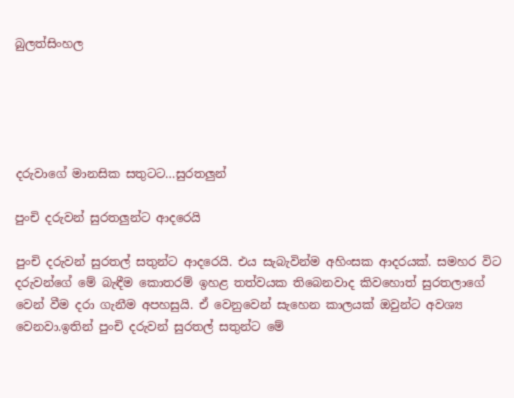බුලත්සිංහල





දරුවාගේ මානසික සතුටට…සුරතලුන්

පුංචි දරුවන් සුරතලුන්ට ආදරෙයි

පුංචි දරුවන් සුරතල් සතුන්ට ආදරෙයි. එය සැබැවින්ම අහිංසක ආදරයක්. සමහර විට දරුවන්ගේ මේ බැඳීම කොතරම් ඉහළ තත්වයක තිබෙනවාද කිවහොත් සුරතලාගේ වෙන් වීම දරා ගැනීම අපහසුයි. ඒ වෙනුවෙන් සැහෙන කාලයක් ඔවුන්ට අවශ්‍ය වෙනවා.ඉතින් පුංචි දරුවන් සුරතල් සතුන්ට මේ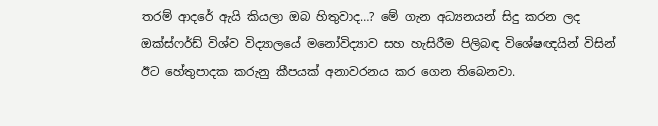තරම් ආදරේ ඇයි කියලා ඔබ හිතුවාද…? මේ ගැන අධ්‍යනයන් සිදු කරන ලද ඔක්ස්ෆර්ඩ් විශ්ව විද්‍යාලයේ මනෝවිද්‍යාව සහ හැසිරීම පිලිබඳ විශේෂඥයින් විසින් ඊට හේතුපාදක කරුනු කීපයක් අනාවරනය කර ගෙන තිබෙනවා.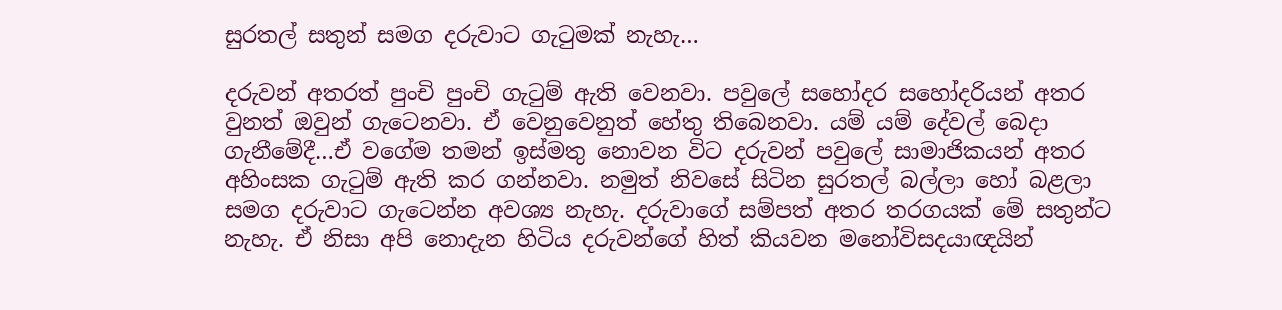සුරතල් සතුන් සමග දරුවාට ගැටුමක් නැහැ…

දරුවන් අතරත් පුංචි පුංචි ගැටුම් ඇති වෙනවා. පවුලේ සහෝදර සහෝදරියන් අතර වුනත් ඔවුන් ගැටෙනවා. ඒ වෙනුවෙනුත් හේතු තිබෙනවා. යම් යම් දේවල් බෙදා ගැනීමේදී…ඒ වගේම තමන් ඉස්මතු නොවන විට දරුවන් පවුලේ සාමාජිකයන් අතර අහිංසක ගැටුම් ඇති කර ගන්නවා. නමුත් නිවසේ සිටින සුරතල් බල්ලා හෝ බළලා සමග දරුවාට ගැටෙන්න අවශ්‍ය නැහැ. දරුවාගේ සම්පත් අතර තරගයක් මේ සතුන්ට නැහැ. ඒ නිසා අපි නොදැන හිටිය දරුවන්ගේ හිත් කියවන මනෝවිසදයාඥයින්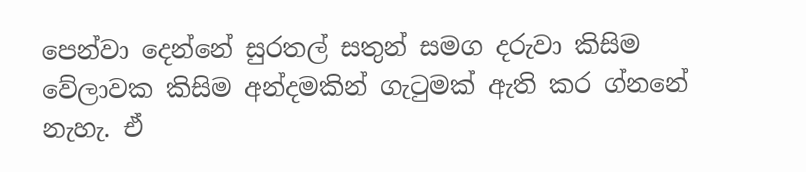පෙන්වා දෙන්නේ සුරතල් සතුන් සමග දරුවා කිසිම වේලාවක කිසිම අන්දමකින් ගැටුමක් ඇති කර ග්නනේ නැහැ. ඒ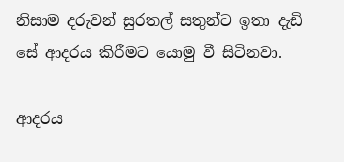නිසාම දරුවන් සුරතල් සතුන්ට ඉතා දැඩි සේ ආදරය කිරීමට යොමු වී සිටිනවා.

ආදරය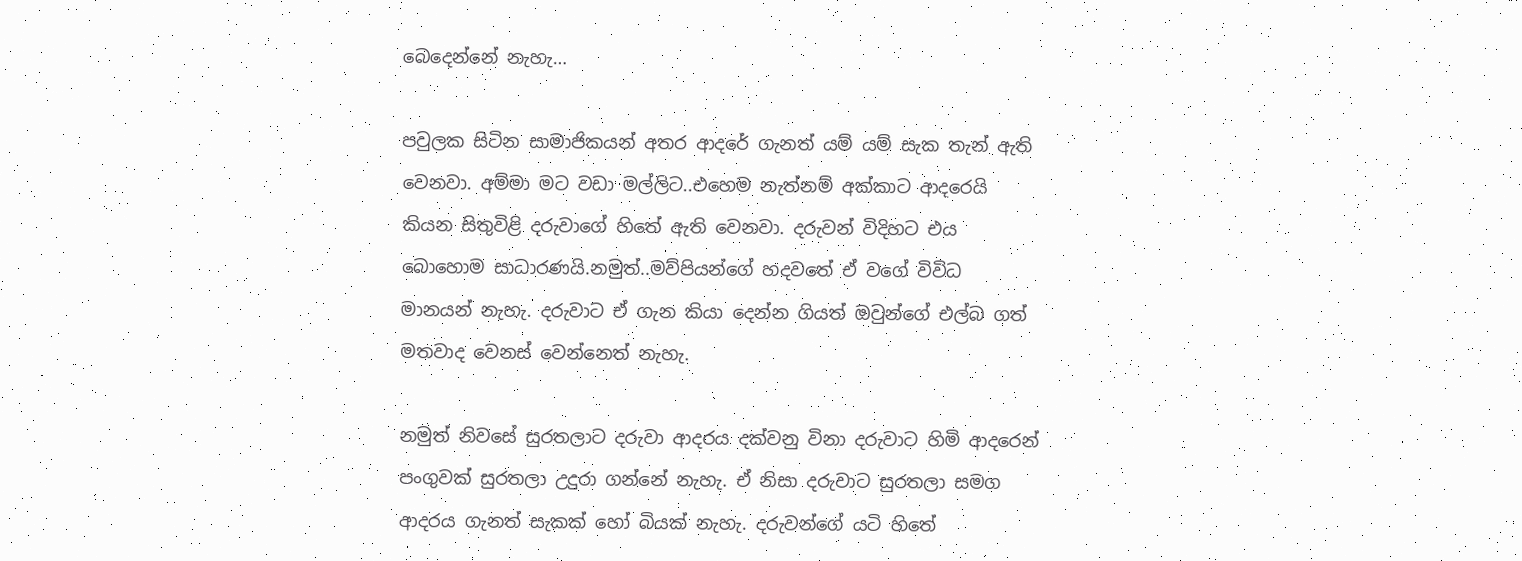බෙදෙන්නේ නැහැ…

පවුලක සිටින සාමාජිකයන් අතර ආදරේ ගැනත් යම් යම් සැක තැන් ඇති වෙනවා. අම්මා මට වඩා මල්ලිට..එහෙම නැත්නම් අක්කාට ආදරෙයි කියන සිතුවිළි දරුවාගේ හිතේ ඇති වෙනවා. දරුවන් විදිහට එය බොහොම සාධාරණයි.නමුත්..මව්පියන්ගේ හදවතේ ඒ වගේ විවිධ මානයන් නැහැ. දරුවාට ඒ ගැන කියා දෙන්න ගියත් ඔවුන්ගේ එල්බ ගත් මතවාද වෙනස් වෙන්නෙත් නැහැ.

නමුත් නිවසේ සුරතලාට දරුවා ආදරය දක්වනු විනා දරුවාට හිමි ආදරෙන් පංගුවක් සුරතලා උදුරා ගන්නේ නැහැ. ඒ නිසා දරුවාට සුරතලා සමග ආදරය ගැනත් සැකක් හෝ බියක් නැහැ. දරුවන්ගේ යටි හිතේ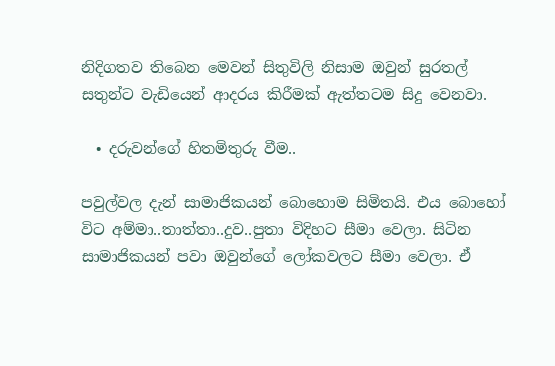නිදිගතව තිබෙන මෙවන් සිතුවිලි නිසාම ඔවුන් සුරතල් සතුන්ට වැඩියෙන් ආදරය කිරීමක් ඇත්තටම සිදු වෙනවා.

  • දරුවන්ගේ හිතමිතුරු වීම..

පවුල්වල දැන් සාමාජිකයන් බොහොම සිමිතයි. එය බොහෝ විට අම්මා..තාත්තා..දුව..පුතා විදිහට සීමා වෙලා. සිටින සාමාජිකයන් පවා ඔවුන්ගේ ලෝකවලට සීමා වෙලා. ඒ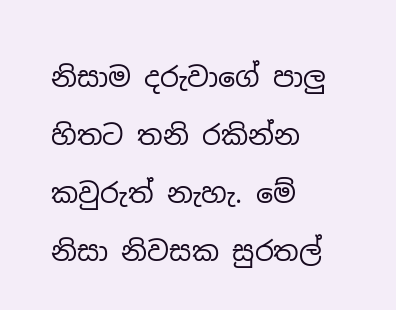නිසාම දරුවාගේ පාලු හිතට තනි රකින්න කවුරුත් නැහැ. මේ නිසා නිවසක සුරතල්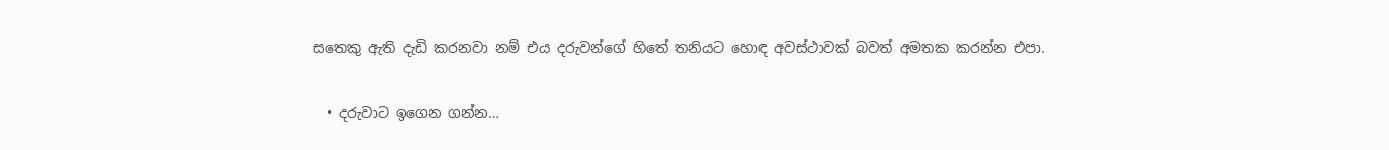සතෙකු ඇති දැඩි කරනවා නම් එය දරුවන්ගේ හිතේ තනියට හොඳ අවස්ථාවක් බවත් අමතක කරන්න එපා.

  • දරුවාට ඉගෙන ගන්න…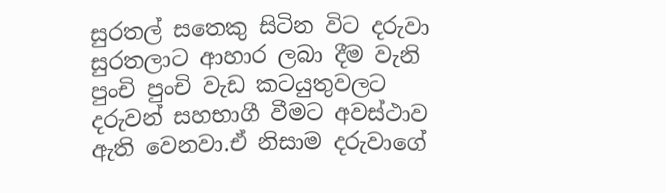සුරතල් සතෙකු සිටින විට දරුවා සුරතලාට ආහාර ලබා දීම වැනි පුංචි පුංචි වැඩ කටයුතුවලට දරුවන් සහභාගී වීමට අවස්ථාව ඇති වෙනවා.ඒ නිසාම දරුවාගේ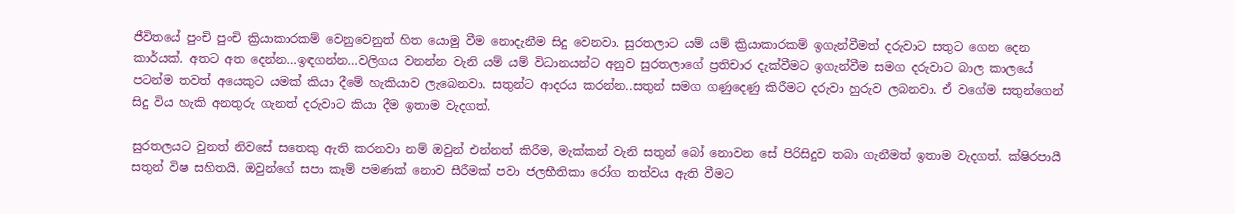ජීවිතයේ පුංචි පුංචි ක්‍රියාකාරකම් වෙනුවෙනුත් හිත යොමු වීම නොදැනීම සිදු වෙනවා. සුරතලාට යම් යම් ක්‍රියාකාරකම් ඉගැන්වීමත් දරුවාට සතුට ගෙන දෙන කාර්යක්. අතට අත දෙන්න…ඉඳගන්න…වලිගය වනන්න වැනි යම් යම් විධානයන්ට අනුව සුරතලාගේ ප්‍රතිචාර දැක්වීමට ඉගැන්වීම සමග දරුවාට බාල කාලයේ පටන්ම තවත් අයෙකුට යමක් කියා දීමේ හැකියාව ලැබෙනවා. සතුන්ට ආදරය කරන්න..සතුන් සමග ගණුදෙණු කිරීමට දරුවා හුරුව ලබනවා. ඒ වගේම සතුන්ගෙන් සිදු විය හැකි අනතුරු ගැනත් දරුවාට කියා දීම ඉතාම වැදගත්.

සුරතලයට වුනත් නිවසේ සතෙකු ඇති කරනවා නම් ඔවුන් එන්නත් කිරීම, මැක්කන් වැනි සතුන් බෝ නොවන සේ පිරිසිදුව තබා ගැනීමත් ඉතාම වැදගත්. ක්ෂිරපායී සතුන් විෂ සහිතයි. ඔවුන්ගේ සපා කෑම් පමණක් නොව සීරීමක් පවා ජලභීතිකා රෝග තත්වය ඇති වීමට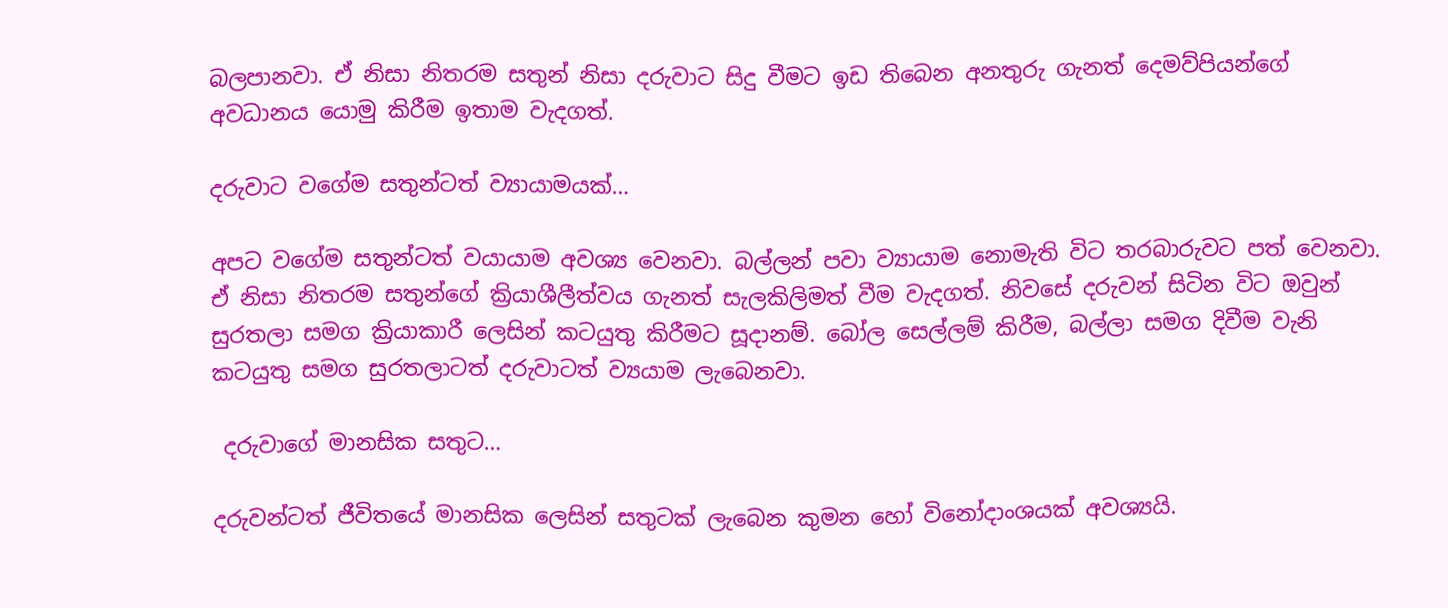බලපානවා. ඒ නිසා නිතරම සතුන් නිසා දරුවාට සිදු වීමට ඉඩ තිබෙන අනතුරු ගැනත් දෙමව්පියන්ගේ අවධානය යොමු කිරීම ඉතාම වැදගත්.

දරුවාට වගේම සතුන්ටත් ව්‍යායාමයක්…

අපට වගේම සතුන්ටත් වයායාම අවශ්‍ය වෙනවා. බල්ලන් පවා ව්‍යායාම නොමැති විට තරබාරුවට පත් වෙනවා. ඒ නිසා නිතරම සතුන්ගේ ක්‍රියාශීලීත්වය ගැනත් සැලකිලිමත් වීම වැදගත්. නිවසේ දරුවන් සිටින විට ඔවුන් සුරතලා සමග ක්‍රියාකාරී ලෙසින් කටයුතු කිරීමට සූදානම්. බෝල සෙල්ලම් කිරීම, බල්ලා සමග දිවීම වැනි කටයුතු සමග සුරතලාටත් දරුවාටත් ව්‍යයාම ලැබෙනවා.

 දරුවාගේ මානසික සතුට…

දරුවන්ටත් ජීවිතයේ මානසික ලෙසින් සතුටක් ලැබෙන කුමන හෝ විනෝදාංශයක් අවශ්‍යයි.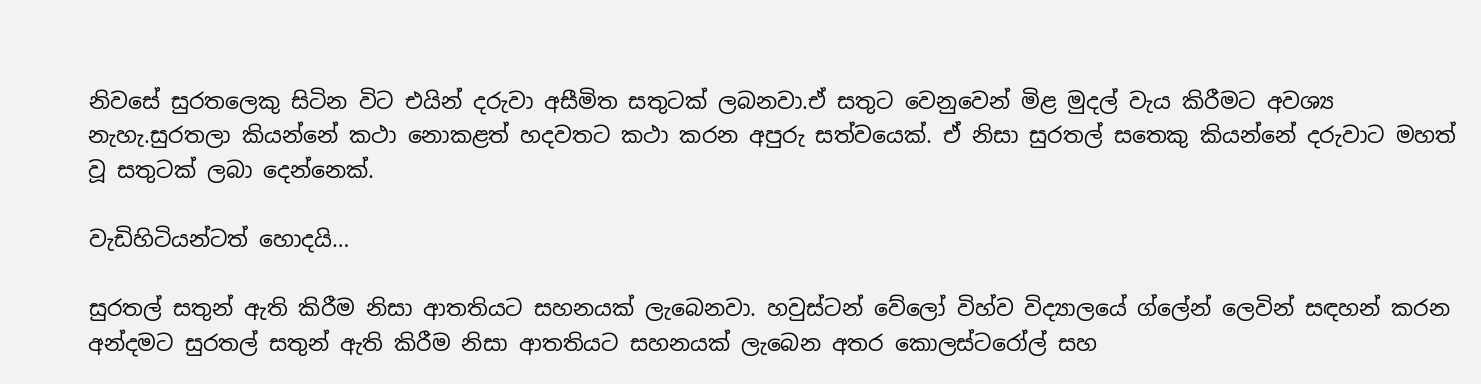නිවසේ සුරතලෙකු සිටින විට එයින් දරුවා අසීමිත සතුටක් ලබනවා.ඒ සතුට වෙනුවෙන් මිළ මුදල් වැය කිරීමට අවශ්‍ය නැහැ.සුරතලා කියන්නේ කථා නොකළත් හදවතට කථා කරන අපුරු සත්වයෙක්. ඒ නිසා සුරතල් සතෙකු කියන්නේ දරුවාට මහත් වූ සතුටක් ලබා දෙන්නෙක්.

වැඩිහිටියන්ටත් හොදයි…

සුරතල් සතුන් ඇති කිරීම නිසා ආතතියට සහනයක් ලැබෙනවා. හවුස්ටන් වේලෝ විහ්ව විද්‍යාලයේ ග්ලේන් ලෙවින් සඳහන් කරන අන්දමට සුරතල් සතුන් ඇති කිරීම නිසා ආතතියට සහනයක් ලැබෙන අතර කොලස්ටරෝල් සහ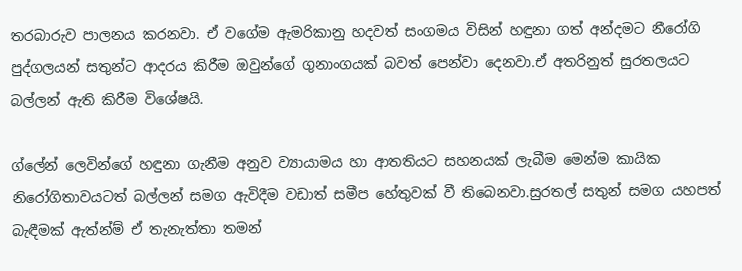තරබාරුව පාලනය කරනවා. ඒ වගේම ඇමරිකානු හදවත් සංගමය විසින් හඳුනා ගත් අන්දමට නීරෝගි පුද්ගලයන් සතුන්ට ආදරය කිරීම ඔවුන්ගේ ගුනාංගයක් බවත් පෙන්වා දෙනවා.ඒ අතරිනුත් සුරතලයට බල්ලන් ඇති කිරීම විශේෂයි.

ග්ලේන් ලෙවින්ගේ හඳුනා ගැනීම අනුව ව්‍යායාමය හා ආතතියට සහනයක් ලැබීම මෙන්ම කායික නිරෝගිතාවයටත් බල්ලන් සමග ඇවිදීම වඩාත් සමීප හේතුවක් වී තිබෙනවා.සුරතල් සතුන් සමග යහපත් බැඳීමක් ඇත්න්ම් ඒ තැනැත්තා තමන්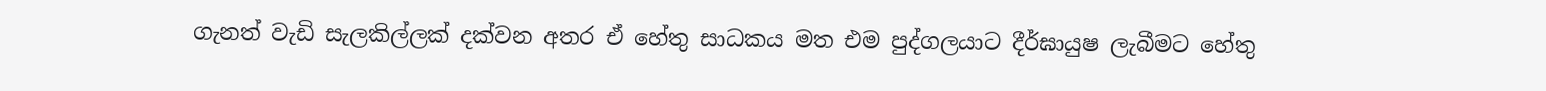ගැනත් වැඩි සැලකිල්ලක් දක්වන අතර ඒ හේතු සාධකය මත එම පුද්ගලයාට දීර්ඝායුෂ ලැබීමට හේතු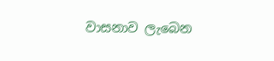වාසනාව ලැබෙන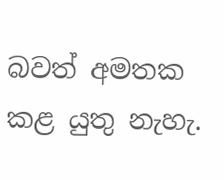බවත් අමතක කළ යුතු නැහැ.